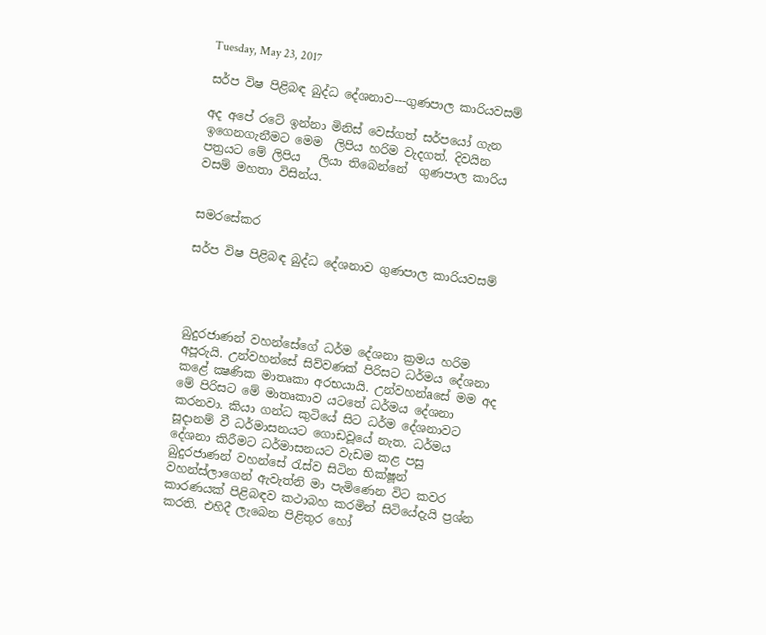Tuesday, May 23, 2017

සර්ප විෂ පිළිබඳ බුද්ධ දේශනාව---ගුණපාල කාරියවසම්

අද අපේ රටේ ඉන්නා මිනිස් වෙස්ගත් සර්පයෝ ගැන  ඉගෙනගැනීමට මෙම  ලිපිය හරිම වැදගත්. දිවයින පත්‍රයට මේ ලිපිය   ලියා තිබෙන්නේ  ගුණපාල කාරිය වසම් මහතා විසින්ය.


සමරසේකර

සර්ප විෂ පිළිබඳ බුද්ධ දේශනාව ගුණපාල කාරියවසම්




බුදුරජාණන් වහන්සේගේ ධර්ම දේශනා ක්‍රමය හරිම අපූරුයි. උන්වහන්සේ සිව්වණක්‌ පිරිසට ධර්මය දේශනා කළේ ක්‍ෂණික මාතෘකා අරභයායි. උන්වහන්aසේ මම අද මේ පිරිසට මේ මාතෘකාව යටතේ ධර්මය දේශනා කරනවා. කියා ගන්ධ කුටියේ සිට ධර්ම දේශනාවට සූදානම් වී ධර්මාසනයට ගොඩවූයේ නැත. ධර්මය දේශනා කිරීමට ධර්මාසනයට වැඩම කළ පසු බුදුරජාණන් වහන්සේ රැස්‌ව සිටින භික්‌ෂූන් වහන්ස්‌ලාගෙන් ඇවැත්නි මා පැමිණෙන විට කවර කාරණයක්‌ පිළිබඳව කථාබහ කරමින් සිටියේදැයි ප්‍රශ්න කරති. එහිදී ලැබෙන පිළිතුර හෝ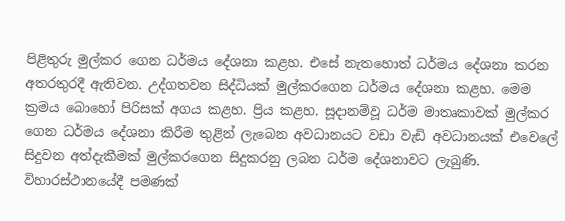පිළිතුරු මුල්කර ගෙන ධර්මය දේශනා කළහ. එසේ නැතහොත් ධර්මය දේශනා කරන අතරතුරදී ඇතිවන. උද්ගතවන සිද්ධියක්‌ මුල්කරගෙන ධර්මය දේශනා කළහ. මෙම ක්‍රමය බොහෝ පිරිසක්‌ අගය කළහ. ප්‍රිය කළහ. සූදානම්වූ ධර්ම මාතෘකාවක්‌ මුල්කර ගෙන ධර්මය දේශනා කිරීම තුළින් ලැබෙන අවධානයට වඩා වැඩි අවධානයක්‌ එවෙලේ සිදුවන අත්දැකීමක්‌ මුල්කරගෙන සිදුකරනු ලබන ධර්ම දේශනාවට ලැබුණි. විහාරස්‌ථානයේදී පමණක්‌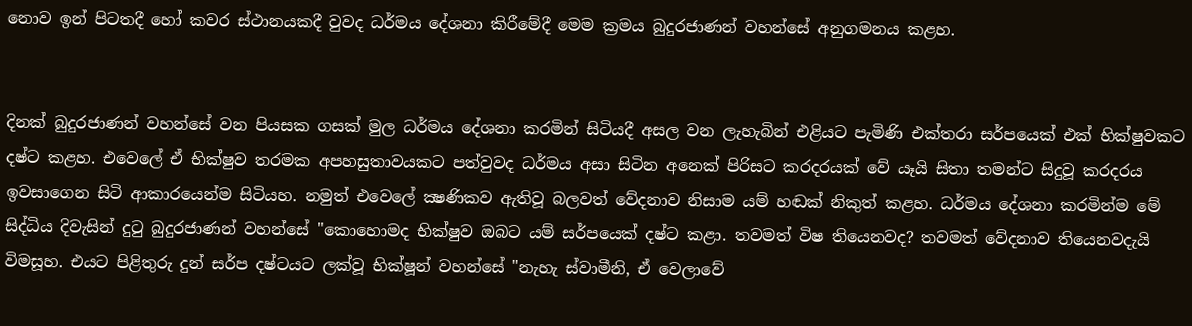නොව ඉන් පිටතදී හෝ කවර ස්‌ථානයකදී වුවද ධර්මය දේශනා කිරීමේදී මෙම ක්‍රමය බුදුරජාණන් වහන්සේ අනුගමනය කළහ.


දිනක්‌ බුදුරජාණන් වහන්සේ වන පියසක ගසක්‌ මුල ධර්මය දේශනා කරමින් සිටියදී අසල වන ලැහැබින් එළියට පැමිණි එක්‌තරා සර්පයෙක්‌ එක්‌ භික්‌ෂුවකට දෂ්ට කළහ. එවෙලේ ඒ භික්‌ෂුව තරමක අපහසුතාවයකට පත්වුවද ධර්මය අසා සිටින අනෙක්‌ පිරිසට කරදරයක්‌ වේ යෑයි සිතා තමන්ට සිදුවූ කරදරය ඉවසාගෙන සිටි ආකාරයෙන්ම සිටියහ. නමුත් එවෙලේ ක්‍ෂණිකව ඇතිවූ බලවත් වේදනාව නිසාම යම් හඬක්‌ නිකුත් කළහ. ධර්මය දේශනා කරමින්ම මේ සිද්ධිය දිවැසින් දුටු බුදුරජාණන් වහන්සේ "කොහොමද භික්‌ෂුව ඔබට යම් සර්පයෙක්‌ දෂ්ට කළා. තවමත් විෂ තියෙනවද? තවමත් වේදනාව තියෙනවදැයි විමසූහ. එයට පිළිතුරු දුන් සර්ප දෂ්ටයට ලක්‌වූ භික්‌ෂූන් වහන්සේ "නැහැ ස්‌වාමීනි, ඒ වෙලාවේ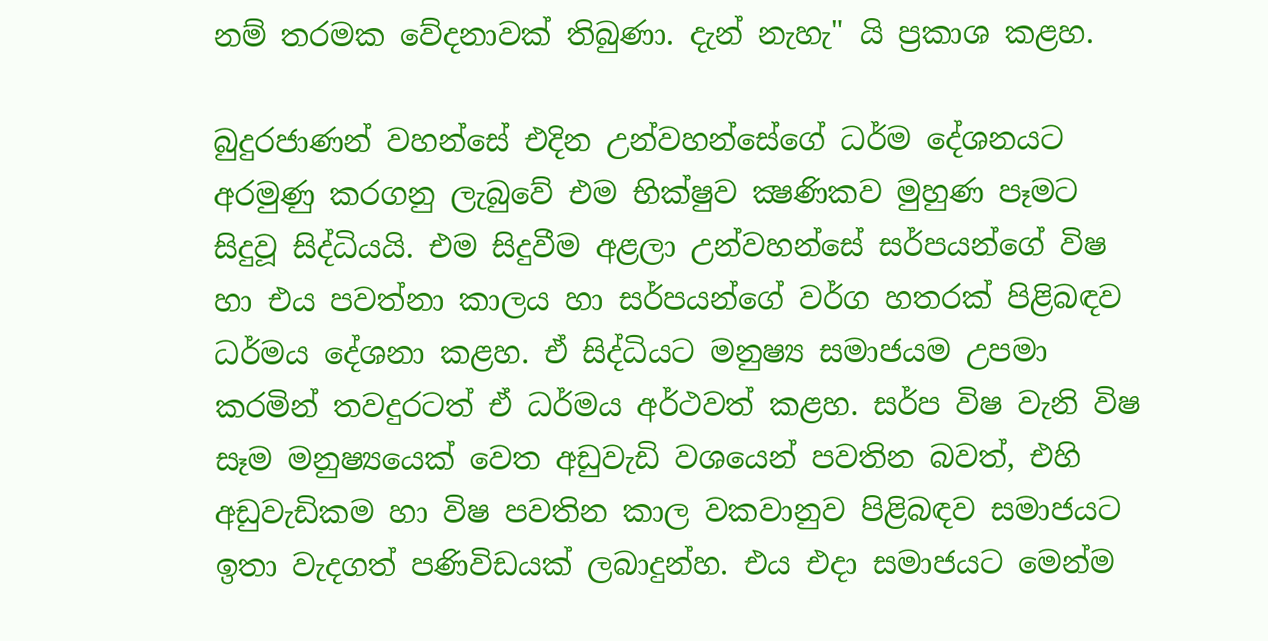නම් තරමක වේදනාවක්‌ තිබුණා. දැන් නැහැ" යි ප්‍රකාශ කළහ.

බුදුරජාණන් වහන්සේ එදින උන්වහන්සේගේ ධර්ම දේශනයට අරමුණු කරගනු ලැබුවේ එම භික්‌ෂුව ක්‍ෂණිකව මුහුණ පෑමට සිදුවූ සිද්ධියයි. එම සිදුවීම අළලා උන්වහන්සේ සර්පයන්ගේ විෂ හා එය පවත්නා කාලය හා සර්පයන්ගේ වර්ග හතරක්‌ පිළිබඳව ධර්මය දේශනා කළහ. ඒ සිද්ධියට මනුෂ්‍ය සමාජයම උපමා කරමින් තවදුරටත් ඒ ධර්මය අර්ථවත් කළහ. සර්ප විෂ වැනි විෂ සෑම මනුෂ්‍යයෙක්‌ වෙත අඩුවැඩි වශයෙන් පවතින බවත්, එහි අඩුවැඩිකම හා විෂ පවතින කාල වකවානුව පිළිබඳව සමාජයට ඉතා වැදගත් පණිවිඩයක්‌ ලබාදුන්හ. එය එදා සමාජයට මෙන්ම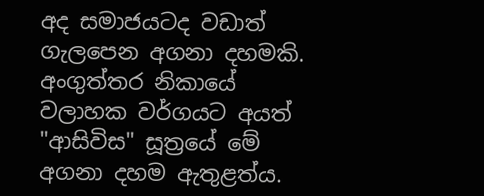අද සමාජයටද වඩාත් ගැලපෙන අගනා දහමකි. අංගුත්තර නිකායේ වලාහක වර්ගයට අයත් "ආසිවිස" සූත්‍රයේ මේ අගනා දහම ඇතුළත්ය.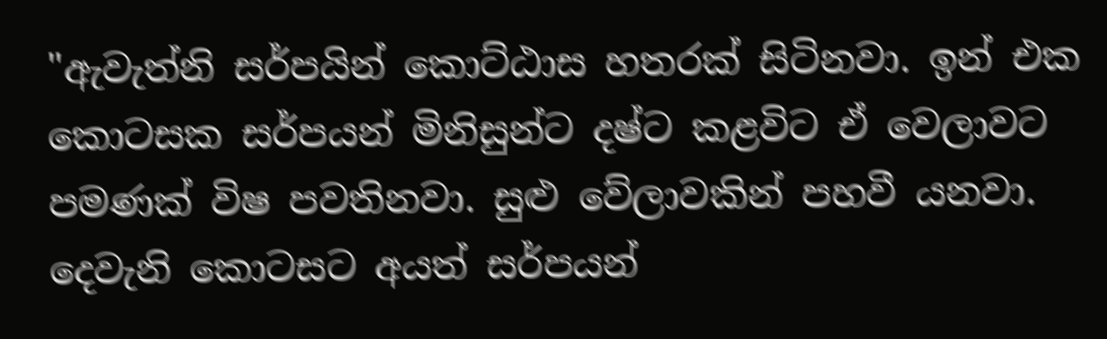"ඇවැත්නි සර්පයින් කොට්‌ඨාස හතරක්‌ සිටිනවා. ඉන් එක කොටසක සර්පයන් මිනිසුන්ට දෂ්ට කළවිට ඒ වෙලාවට පමණක්‌ විෂ පවතිනවා. සුළු වේලාවකින් පහවී යනවා. දෙවැනි කොටසට අයත් සර්පයන්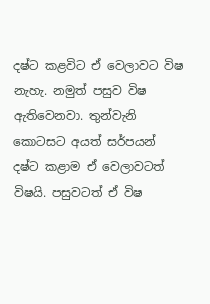දෂ්ට කළවිට ඒ වෙලාවට විෂ නැහැ. නමුත් පසුව විෂ ඇතිවෙනවා. තුන්වැනි කොටසට අයත් සර්පයන් දෂ්ට කළාම ඒ වෙලාවටත් විෂයි. පසුවටත් ඒ විෂ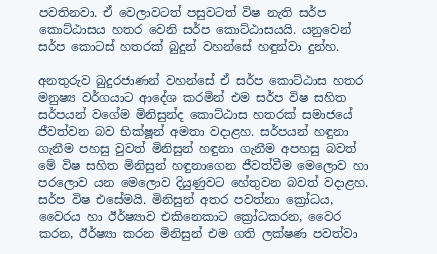පවතිනවා. ඒ වෙලාවටත් පසුවටත් විෂ නැති සර්ප කොට්‌ඨාසය හතර වෙනි සර්ප කොට්‌ඨාසයයි. යනුවෙන් සර්ප කොටස්‌ හතරක්‌ බුදුන් වහන්සේ හඳුන්වා දුන්හ.

අනතුරුව බුදුරජාණන් වහන්සේ ඒ සර්ප කොට්‌ඨාස හතර මනුෂ්‍ය වර්ගයාට ආදේශ කරමින් එම සර්ප විෂ සහිත සර්පයන් වගේම මිනිසුන්ද කොට්‌ඨාස හතරක්‌ සමාජයේ ජීවත්වන බව භික්‌ෂූන් අමතා වදාළහ. සර්පයන් හඳුනා ගැනීම පහසු වුවත් මිනිසුන් හඳුනා ගැනීම අපහසු බවත් මේ විෂ සහිත මිනිසුන් හඳුනාගෙන ජීවත්වීම මෙලොව හා පරලොව යන මෙලොව දියුණුවට හේතුවන බවත් වදාළහ. සර්ප විෂ එසේමයි. මිනිසුන් අතර පවත්නා ක්‍රෝධය, වෛරය හා ඊර්ෂ්‍යාව එකිනෙකාට ක්‍රෝධකරන, වෛර කරන, ඊර්ෂ්‍යා කරන මිනිසුන් එම ගති ලක්‌ෂණ පවත්වා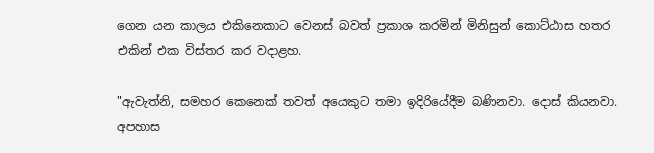ගෙන යන කාලය එකිනෙකාට වෙනස්‌ බවත් ප්‍රකාශ කරමින් මිනිසුන් කොට්‌ඨාස හතර එකින් එක විස්‌තර කර වදාළහ.

"ඇවැත්නි, සමහර කෙනෙක්‌ තවත් අයෙකුට තමා ඉදිරියේදීම බණිනවා. දොස්‌ කියනවා. අපහාස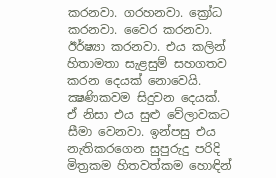කරනවා. ගරහනවා. ක්‍රෝධ කරනවා. වෛර කරනවා. ඊර්ෂ්‍යා කරනවා. එය කලින් හිතාමතා සැළසුම් සහගතව කරන දෙයක්‌ නොවෙයි. ක්‍ෂණිකවම සිදුවන දෙයක්‌. ඒ නිසා එය සුළු වේලාවකට සීමා වෙනවා. ඉන්පසු එය නැතිකරගෙන සුපුරුදු පරිදි මිත්‍රකම හිතවත්කම හොඳින්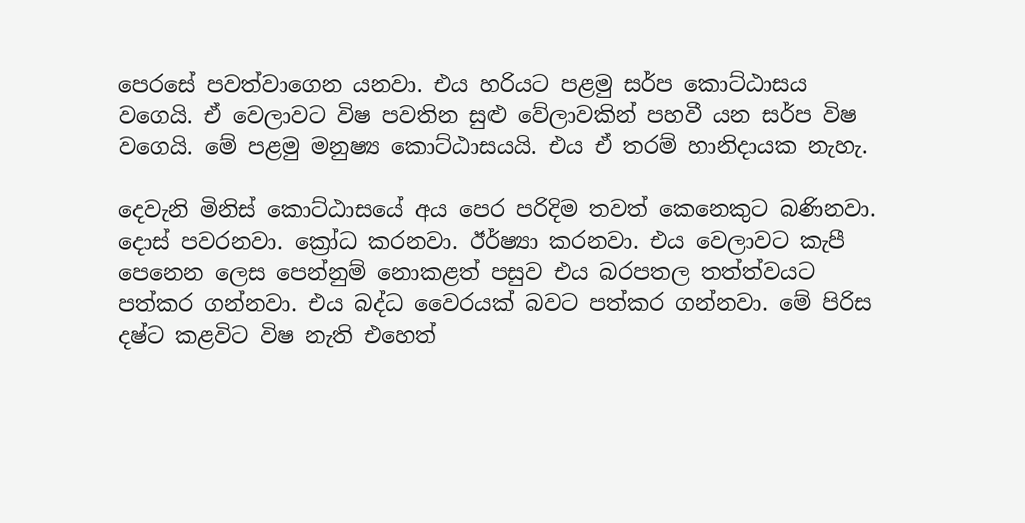පෙරසේ පවත්වාගෙන යනවා. එය හරියට පළමු සර්ප කොට්‌ඨාසය වගෙයි. ඒ වෙලාවට විෂ පවතින සුළු වේලාවකින් පහවී යන සර්ප විෂ වගෙයි. මේ පළමු මනුෂ්‍ය කොට්‌ඨාසයයි. එය ඒ තරම් හානිදායක නැහැ.

දෙවැනි මිනිස්‌ කොට්‌ඨාසයේ අය පෙර පරිදිම තවත් කෙනෙකුට බණිනවා. දොස්‌ පවරනවා. ක්‍රෝධ කරනවා. ඊර්ෂ්‍යා කරනවා. එය වෙලාවට කැපී පෙනෙන ලෙස පෙන්නුම් නොකළත් පසුව එය බරපතල තත්ත්වයට පත්කර ගන්නවා. එය බද්ධ වෛරයක්‌ බවට පත්කර ගන්නවා. මේ පිරිස දෂ්ට කළවිට විෂ නැති එහෙත්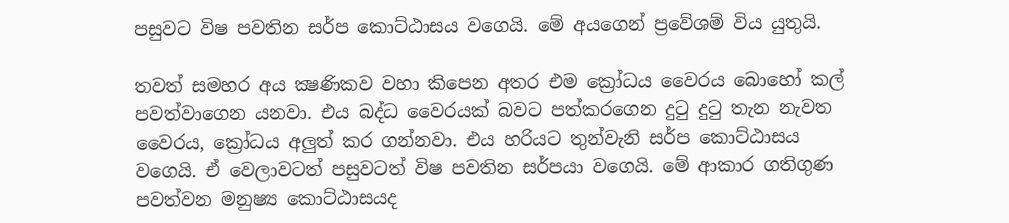පසුවට විෂ පවතින සර්ප කොට්‌ඨාසය වගෙයි. මේ අයගෙන් ප්‍රවේශම් විය යුතුයි.

තවත් සමහර අය ක්‍ෂණිකව වහා කිපෙන අතර එම ක්‍රෝධය වෛරය බොහෝ කල් පවත්වාගෙන යනවා. එය බද්ධ වෛරයක්‌ බවට පත්කරගෙන දුටු දුටු තැන නැවත වෛරය, ක්‍රෝධය අලුත් කර ගන්නවා. එය හරියට තුන්වැනි සර්ප කොට්‌ඨාසය වගෙයි. ඒ වෙලාවටත් පසුවටත් විෂ පවතින සර්පයා වගෙයි. මේ ආකාර ගතිගුණ පවත්වන මනුෂ්‍ය කොට්‌ඨාසයද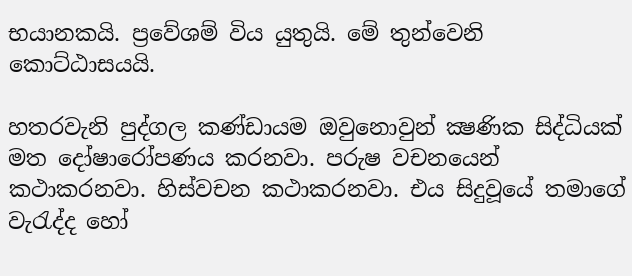භයානකයි. ප්‍රවේශම් විය යුතුයි. මේ තුන්වෙනි කොට්‌ඨාසයයි.

හතරවැනි පුද්ගල කණ්‌ඩායම ඔවුනොවුන් ක්‍ෂණික සිද්ධියක්‌ මත දෝෂාරෝපණය කරනවා. පරුෂ වචනයෙන් කථාකරනවා. හිස්‌වචන කථාකරනවා. එය සිදුවූයේ තමාගේ වැරැද්ද හෝ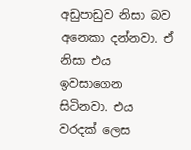අඩුපාඩුව නිසා බව අනෙකා දන්නවා. ඒ නිසා එය ඉවසාගෙන සිටිනවා. එය වරදක්‌ ලෙස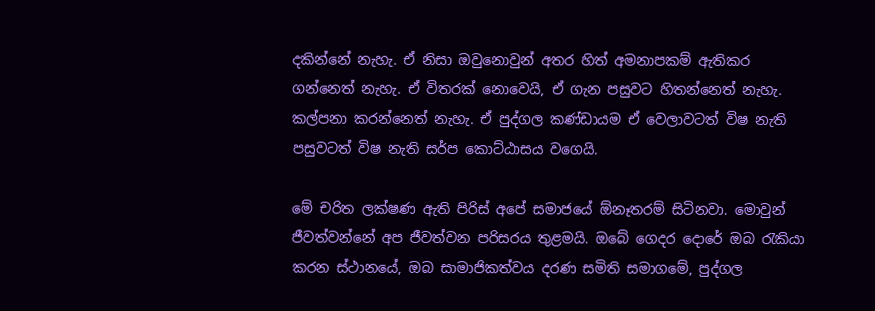දකින්නේ නැහැ. ඒ නිසා ඔවුනොවුන් අතර හිත් අමනාපකම් ඇතිකර ගන්නෙත් නැහැ. ඒ විතරක්‌ නොවෙයි, ඒ ගැන පසුවට හිතන්නෙත් නැහැ. කල්පනා කරන්නෙත් නැහැ. ඒ පුද්ගල කණ්‌ඩායම ඒ වෙලාවටත් විෂ නැති පසුවටත් විෂ නැති සර්ප කොට්‌ඨාසය වගෙයි.

මේ චරිත ලක්‌ෂණ ඇති පිරිස්‌ අපේ සමාජයේ ඕනෑතරම් සිටිනවා. මොවුන් ජීවත්වන්නේ අප ජීවත්වන පරිසරය තුළමයි. ඔබේ ගෙදර දොරේ ඔබ රැකියා කරන ස්‌ථානයේ, ඔබ සාමාජිකත්වය දරණ සමිති සමාගමේ, පුද්ගල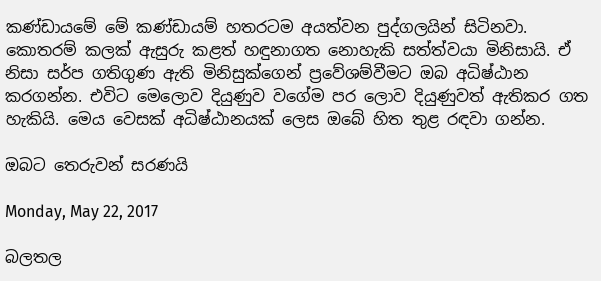කණ්‌ඩායමේ මේ කණ්‌ඩායම් හතරටම අයත්වන පුද්ගලයින් සිටිනවා. කොතරම් කලක්‌ ඇසුරු කළත් හඳුනාගත නොහැකි සත්ත්වයා මිනිසායි. ඒ නිසා සර්ප ගතිගුණ ඇති මිනිසුක්‌ගෙන් ප්‍රවේශම්වීමට ඔබ අධිෂ්ඨාන කරගන්න. එවිට මෙලොව දියුණුව වගේම පර ලොව දියුණුවත් ඇතිකර ගත හැකියි. මෙය වෙසක්‌ අධිෂ්ඨානයක්‌ ලෙස ඔබේ හිත තුළ රඳවා ගන්න.

ඔබට තෙරුවන් සරණයි

Monday, May 22, 2017

බලතල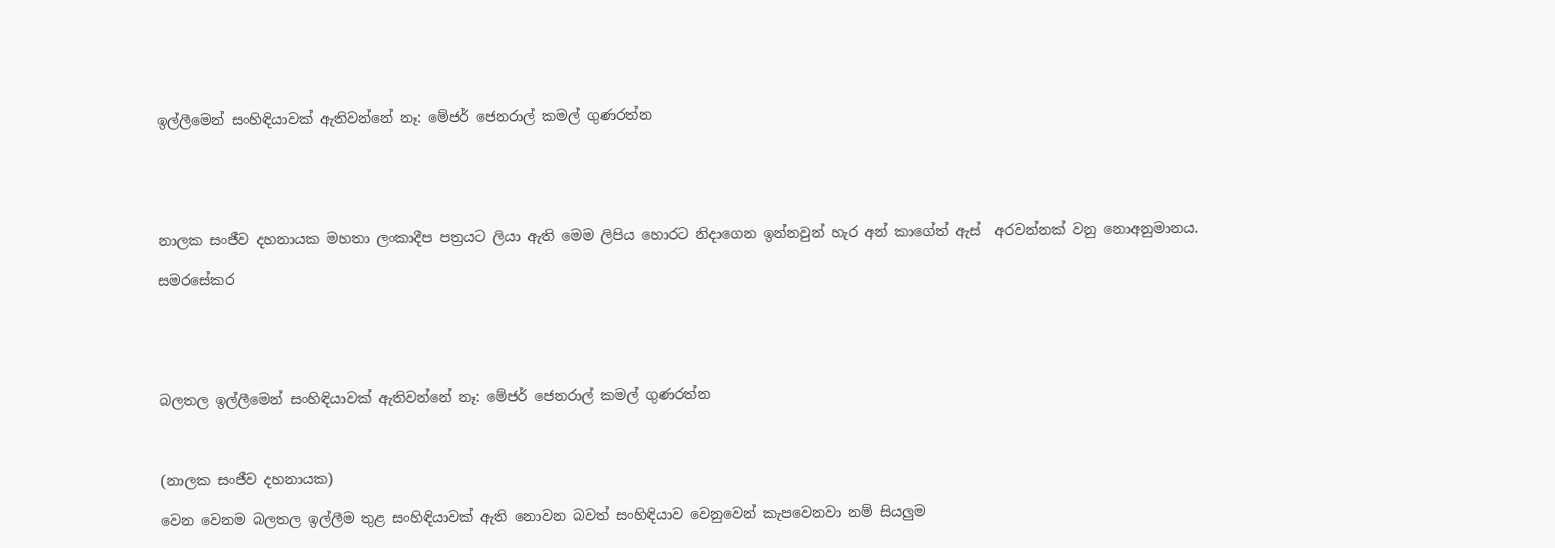ඉල්ලීමෙන් සංහිඳියාවක් ඇතිවන්නේ නෑ: මේජර් ජෙනරාල් කමල් ගුණරත්න





නාලක සංජීව දහනායක මහතා ලංකාදීප පත්‍රයට ලියා ඇති මෙම ලිපිය හොරට නිදාගෙන ඉන්නවුන් හැර අන් කාගේත් ඇස්  අරවන්නක් වනු නොඅනුමානය.

සමරසේකර





බලතල ඉල්ලීමෙන් සංහිඳියාවක් ඇතිවන්නේ නෑ: මේජර් ජෙනරාල් කමල් ගුණරත්න



(නාලක සංජීව දහනායක)

වෙන වෙනම බලතල ඉල්ලීම තුළ සංහිඳියාවක් ඇති නොවන බවත් සංහිඳියාව වෙනුවෙන් කැපවෙනවා නම් සියලුම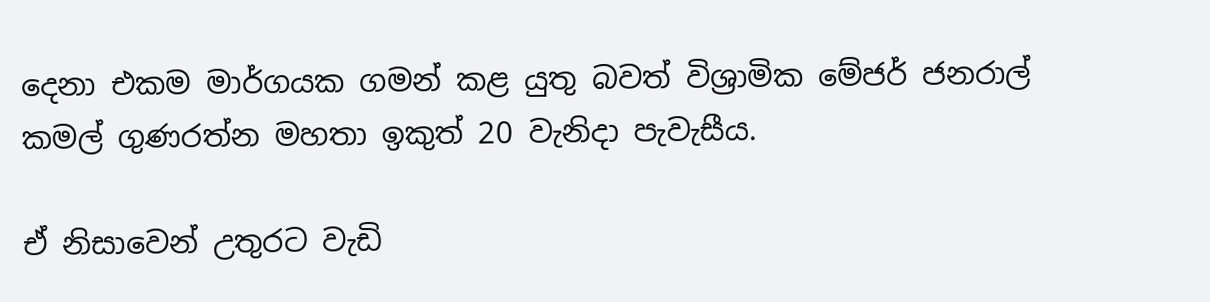දෙනා එකම මාර්ගයක ගමන් කළ යුතු බවත් විශ්‍රාමික මේජර් ජනරාල් කමල් ගුණරත්න මහතා ඉකුත් 20 වැනිදා පැවැසීය.

ඒ නිසාවෙන් උතුරට වැඩි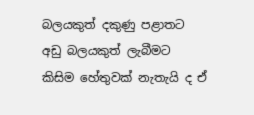බලයකුත් දකුණු පළාතට අඩු බලයකුත් ලැබීමට කිසිම හේතුවක් නැතැයි ද ඒ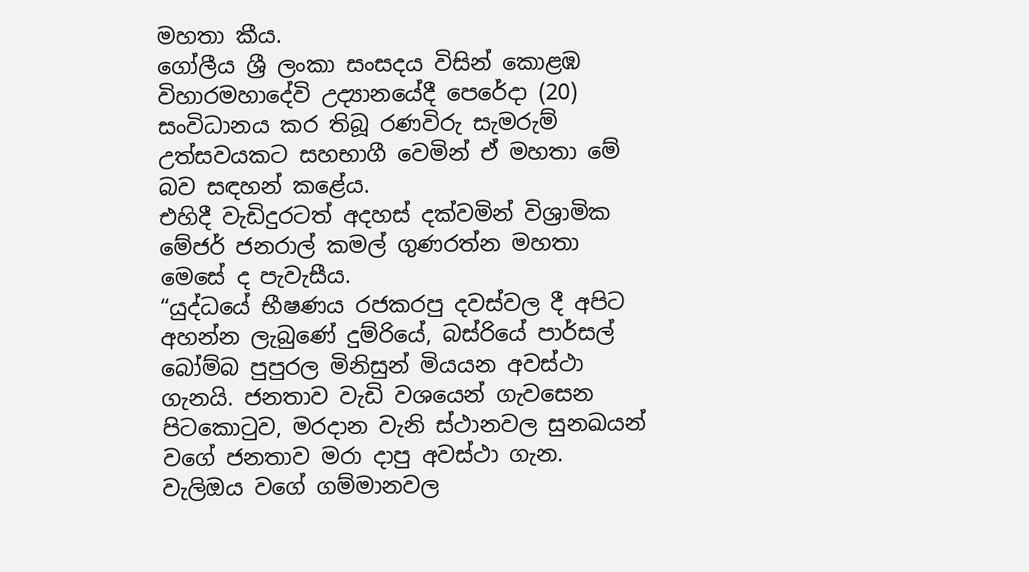මහතා කීය.
ගෝලීය ශ්‍රී ලංකා සංසදය විසින් කොළඹ විහාරමහාදේවි උද්‍යානයේදී පෙරේදා (20) සංවිධානය කර තිබූ රණවිරු සැමරුම් උත්සවයකට සහභාගී වෙමින් ඒ මහතා මේ බව සඳහන් කළේය.
එහිදී වැඩිදුරටත් අදහස් දක්වමින් විශ්‍රාමික මේජර් ජනරාල් කමල් ගුණරත්න මහතා මෙසේ ද පැවැසීය.
“යුද්ධයේ භීෂණය රජකරපු දවස්වල දී අපිට අහන්න ලැබුණේ දුම්රියේ, බස්රියේ පාර්සල් බෝම්බ පුපුරල මිනිසුන් මියයන අවස්ථා ගැනයි. ජනතාව වැඩි වශයෙන් ගැවසෙන පිටකොටුව, මරදාන වැනි ස්ථානවල සුනඛයන් වගේ ජනතාව මරා දාපු අවස්ථා ගැන. වැලිඔය වගේ ගම්මානවල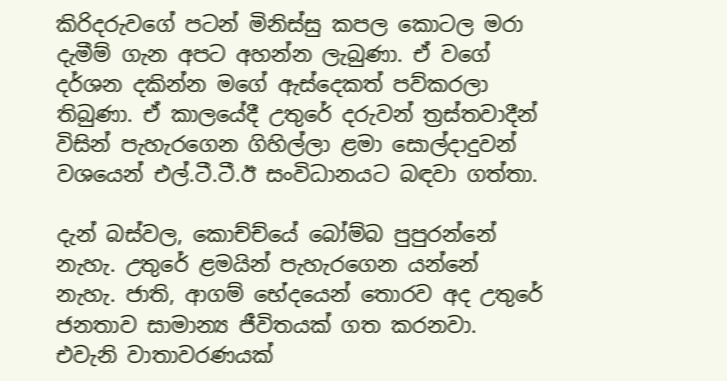කිරිදරුවගේ පටන් මිනිස්සු කපල කොටල මරා දැමීම් ගැන අපට අහන්න ලැබුණා. ඒ වගේ දර්ශන දකින්න මගේ ඇස්දෙකත් පව්කරලා තිබුණා. ඒ කාලයේදී උතුරේ දරුවන් ත්‍රස්තවාදීන් විසින් පැහැරගෙන ගිහිල්ලා ළමා සොල්දාදුවන් වශයෙන් එල්.ටී.ටී.ඊ සංවිධානයට බඳවා ගත්තා.

දැන් බස්වල, කොච්ච්යේ බෝම්බ පුපුරන්නේ නැහැ. උතුරේ ළමයින් පැහැරගෙන යන්නේ නැහැ. ජාති, ආගම් භේදයෙන් තොරව අද උතුරේ ජනතාව සාමාන්‍ය ජීවිතයක් ගත කරනවා. එවැනි වාතාවරණයක්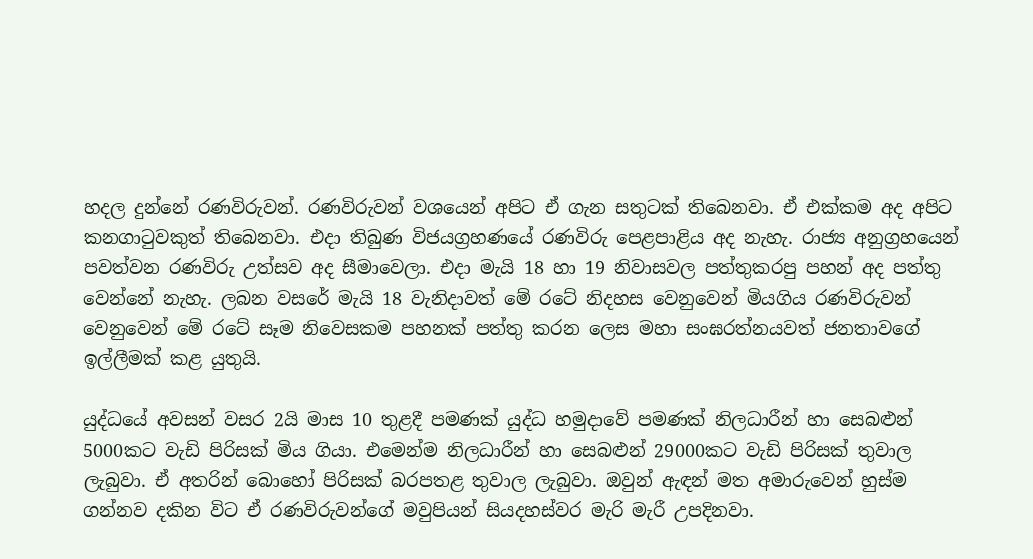හදල දුන්නේ රණවිරුවන්. රණවිරුවන් වශයෙන් අපිට ඒ ගැන සතුටක් තිබෙනවා. ඒ එක්කම අද අපිට කනගාටුවකුත් තිබෙනවා. එදා තිබුණ විජයග්‍රහණයේ රණවිරු පෙළපාළිය අද නැහැ. රාජ්‍ය අනුග්‍රහයෙන් පවත්වන රණවිරු උත්සව අද සීමාවෙලා. එදා මැයි 18 හා 19 නිවාසවල පත්තුකරපු පහන් අද පත්තු වෙන්නේ නැහැ. ලබන වසරේ මැයි 18 වැනිදාවත් මේ රටේ නිදහස වෙනුවෙන් මියගිය රණවිරුවන් වෙනුවෙන් මේ රටේ සෑම නිවෙසකම පහනක් පත්තු කරන ලෙස මහා සංඝරත්නයවත් ජනතාවගේ ඉල්ලීමක් කළ යුතුයි.

යුද්ධයේ අවසන් වසර 2යි මාස 10 තුළදී පමණක් යුද්ධ හමුදාවේ පමණක් නිලධාරීන් හා සෙබළුන් 5000කට වැඩි පිරිසක් මිය ගියා. එමෙන්ම නිලධාරීන් හා සෙබළුන් 29000කට වැඩි පිරිසක් තුවාල ලැබුවා. ඒ අතරින් බොහෝ පිරිසක් බරපතළ තුවාල ලැබුවා. ඔවුන් ඇඳන් මත අමාරුවෙන් හුස්ම ගන්නව දකින විට ඒ රණවිරුවන්ගේ මවුපියන් සියදහස්වර මැරි මැරී උපදිනවා.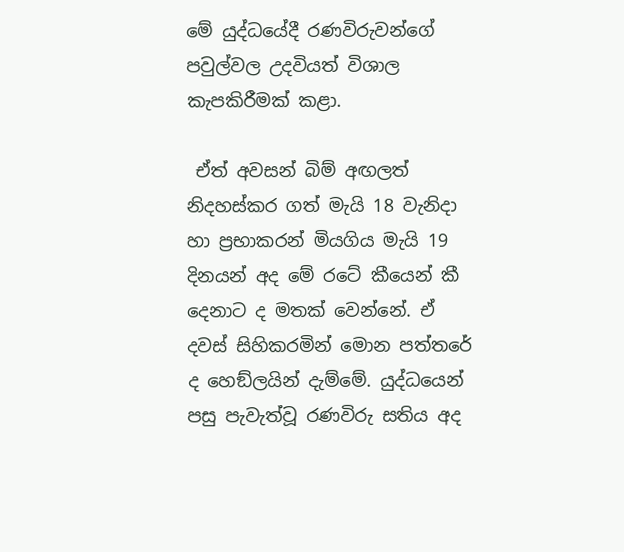මේ යුද්ධයේදී රණවිරුවන්ගේ පවුල්වල උදවියත් විශාල කැපකිරීමක් කළා.

 ඒත් අවසන් බිම් අඟලත් නිදහස්කර ගත් මැයි 18 වැනිදා හා ප්‍රභාකරන් මියගිය මැයි 19 දිනයන් අද මේ රටේ කීයෙන් කී දෙනාට ද මතක් වෙන්නේ. ඒ දවස් සිහිකරමින් මොන පත්තරේ ද හෙඞ්ලයින් දැම්මේ. යුද්ධයෙන් පසු පැවැත්වූ රණවිරු සතිය අද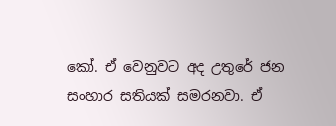කෝ. ඒ වෙනුවට අද උතුරේ ජන සංහාර සතියක් සමරනවා. ඒ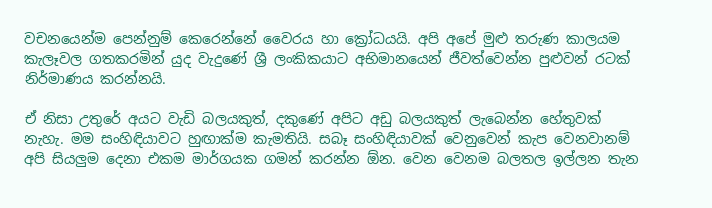වචනයෙන්ම පෙන්නුම් කෙරෙන්නේ වෛරය හා ක්‍රෝධයයි. අපි අපේ මුළු තරුණ කාලයම කැලෑවල ගතකරමින් යුද වැදුණේ ශ්‍රී ලංකිකයාට අභිමානයෙන් ජීවත්වෙන්න පුළුවන් රටක් නිර්මාණය කරන්නයි.

ඒ නිසා උතුරේ අයට වැඩි බලයකුත්, දකුණේ අපිට අඩු බලයකුත් ලැබෙන්න හේතුවක් නැහැ. මම සංහිඳියාවට හුඟාක්ම කැමතියි. සබෑ සංහිඳියාවක් වෙනුවෙන් කැප වෙනවානම් අපි සියලුම දෙනා එකම මාර්ගයක ගමන් කරන්න ඕන. වෙන වෙනම බලතල ඉල්ලන තැන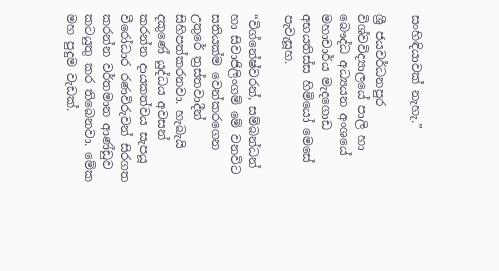සංහිඳියාවක් නැහැ.”

ශ්‍රී ජයවර්ධනපුර විශ්වවිද්‍යාලයේ පාලි හා බෞද්ධ අධ්‍යයන අංශයේ මහාචාර්ය මැදගොඩ අභයතිස්ස හිමියෝ මෙසේ පැවැසූහ.

“විග්නේෂ්වරන්, සම්බන්ධන් හා සිවාජිලිංගම් මේ වනවිට සතියක්ම වෙන්කරගෙන උතුරේ ත්‍රස්තවාදීන් සිහිපත්කරනවා. හැබැයි දකුණේ යුද්ධය අවසන් කරන්න දායකත්වය සැපයූ වීරෝධාර රණවිරුවන් සිරගත කරන්න වර්තමාන ආණ්ඩුව කටයුතු කර තිබෙනවා. මේක මහ පුදුම වැඩක්.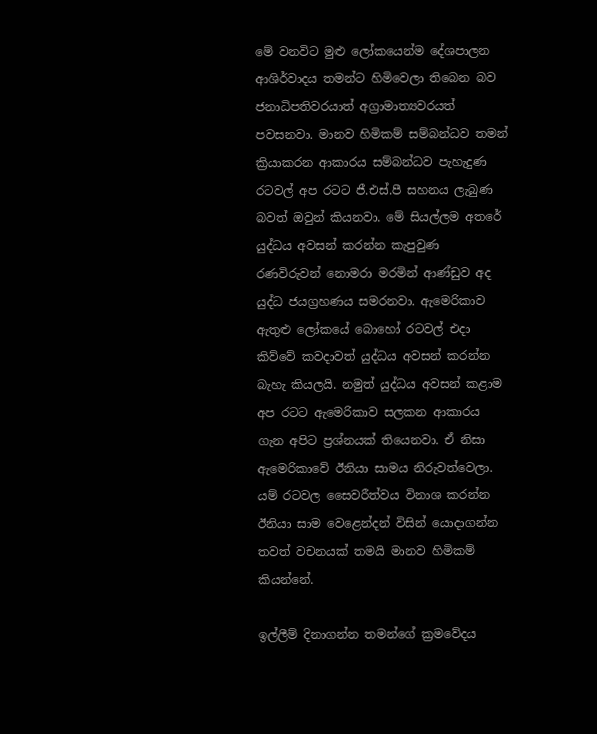මේ වනවිට මුළු ලෝකයෙන්ම දේශපාලන ආශිර්වාදය තමන්ට හිමිවෙලා තිබෙන බව ජනාධිපතිවරයාත් අග්‍රාමාත්‍යවරයත් පවසනවා. මානව හිමිකම් සම්බන්ධව තමන් ක්‍රියාකරන ආකාරය සම්බන්ධව පැහැදුණ රටවල් අප රටට ජී.එස්.පී සහනය ලැබුණ බවත් ඔවුන් කියනවා. මේ සියල්ලම අතරේ යුද්ධය අවසන් කරන්න කැපුවුණ රණවිරුවන් නොමරා මරමින් ආණ්ඩුව අද යුද්ධ ජයග්‍රහණය සමරනවා. ඇමෙරිකාව ඇතුළු ලෝකයේ බොහෝ රටවල් එදා කිව්වේ කවදාවත් යුද්ධය අවසන් කරන්න බැහැ කියලයි. නමුත් යුද්ධය අවසන් කළාම අප රටට ඇමෙරිකාව සලකන ආකාරය ගැන අපිට ප්‍රශ්නයක් තියෙනවා. ඒ නිසා ඇමෙරිකාවේ ඊනියා සාමය නිරුවත්වෙලා. යම් රටවල සෛවරීත්වය විනාශ කරන්න ඊනියා සාම වෙළෙන්දන් විසින් යොදාගන්න තවත් වචනයක් තමයි මානව හිමිකම් කියන්නේ.

ඉල්ලීම් දිනාගන්න තමන්ගේ ක්‍රමවේදය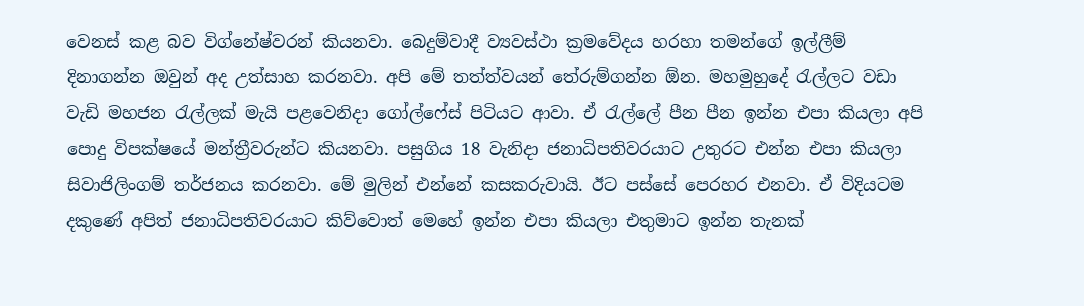වෙනස් කළ බව විග්නේෂ්වරන් කියනවා. බෙදුම්වාදී ව්‍යවස්ථා ක්‍රමවේදය හරහා තමන්ගේ ඉල්ලීම් දිනාගන්න ඔවුන් අද උත්සාහ කරනවා. අපි මේ තත්ත්වයන් තේරුම්ගන්න ඕන. මහමුහුදේ රැල්ලට වඩා වැඩි මහජන රැල්ලක් මැයි පළවෙනිදා ගෝල්ෆේස් පිටියට ආවා. ඒ රැල්ලේ පීන පීන ඉන්න එපා කියලා අපි පොදු විපක්ෂයේ මන්ත්‍රීවරුන්ට කියනවා. පසුගිය 18 වැනිදා ජනාධිපතිවරයාට උතුරට එන්න එපා කියලා සිවාජිලිංගම් තර්ජනය කරනවා. මේ මුලින් එන්නේ කසකරුවායි. ඊට පස්සේ පෙරහර එනවා. ඒ විදියටම දකුණේ අපිත් ජනාධිපතිවරයාට කිව්වොත් මෙහේ ඉන්න එපා කියලා එතුමාට ඉන්න තැනක්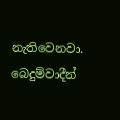නැතිවෙනවා. බෙදුම්වාදීන්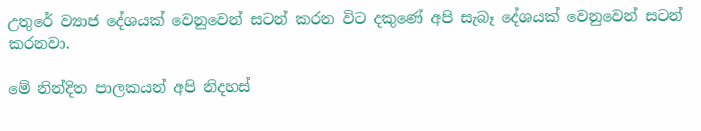උතුරේ ව්‍යාජ දේශයක් වෙනුවෙන් සටන් කරන විට දකුණේ අපි සැබෑ දේශයක් වෙනුවෙන් සටන් කරනවා.

මේ නින්දිත පාලකයන් අපි නිදහස්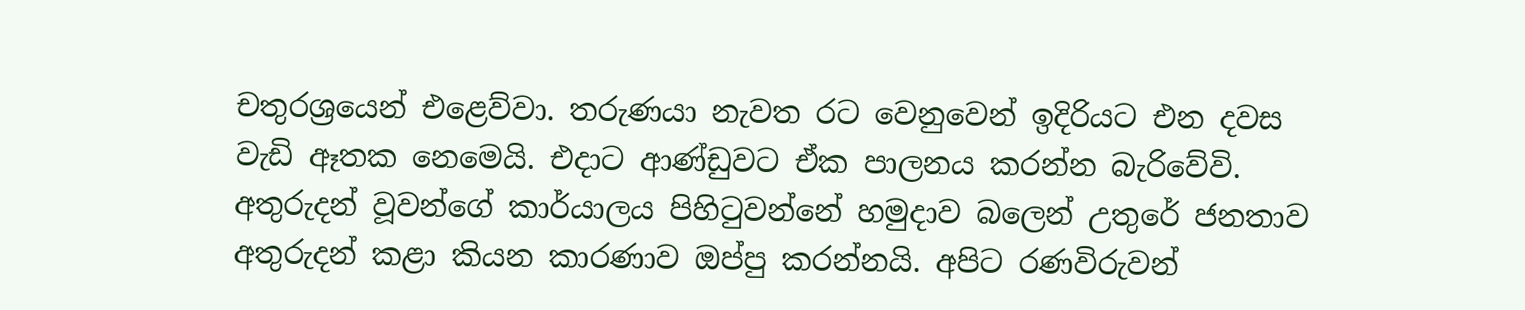චතුරශ්‍රයෙන් එළෙව්වා. තරුණයා නැවත රට වෙනුවෙන් ඉදිරියට එන දවස වැඩි ඈතක නෙමෙයි. එදාට ආණ්ඩුවට ඒක පාලනය කරන්න බැරිවේවි. අතුරුදන් වූවන්ගේ කාර්යාලය පිහිටුවන්නේ හමුදාව බලෙන් උතුරේ ජනතාව අතුරුදන් කළා කියන කාරණාව ඔප්පු කරන්නයි. අපිට රණවිරුවන්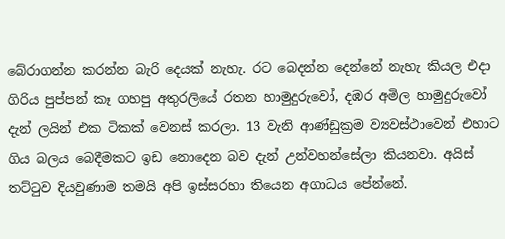බේරාගන්න කරන්න බැරි දෙයක් නැහැ. රට බෙදන්න දෙන්නේ නැහැ කියල එදා ගිරිය පුප්පන් කෑ ගහපු අතුරලියේ රතන හාමුදුරුවෝ, දඹර අමිල හාමුදුරුවෝ දැන් ලයින් එක ටිකක් වෙනස් කරලා. 13 වැනි ආණ්ඩුක්‍රම ව්‍යවස්ථාවෙන් එහාට ගිය බලය බෙදීමකට ඉඩ නොදෙන බව දැන් උන්වහන්සේලා කියනවා. අයිස් තට්ටුව දියවුණාම තමයි අපි ඉස්සරහා තියෙන අගාධය පේන්නේ.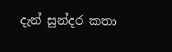දැන් සුන්දර කතා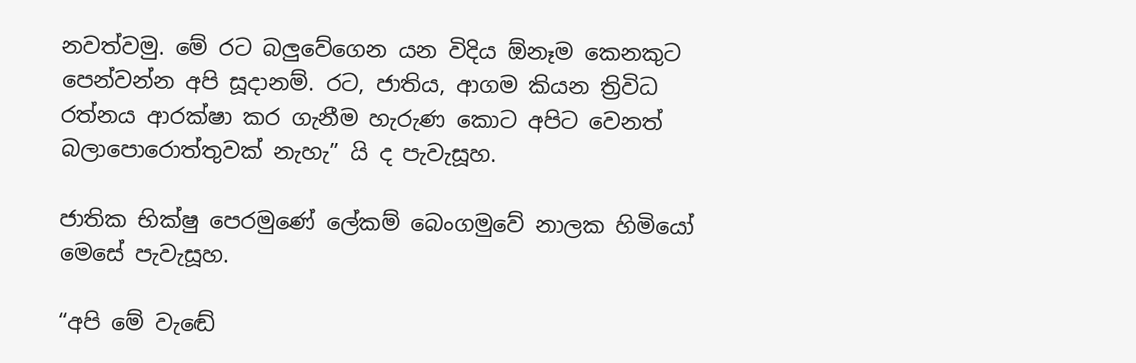නවත්වමු. මේ රට බලුවේගෙන යන විදිය ඕනෑම කෙනකුට පෙන්වන්න අපි සූදානම්. රට, ජාතිය, ආගම කියන ත්‍රිවිධ රත්නය ආරක්ෂා කර ගැනීම හැරුණ කොට අපිට වෙනත් බලාපොරොත්තුවක් නැහැ” යි ද පැවැසූහ.

ජාතික භික්ෂු පෙරමුණේ ලේකම් බෙංගමුවේ නාලක හිමියෝ මෙසේ පැවැසූහ.

“අපි මේ වැඬේ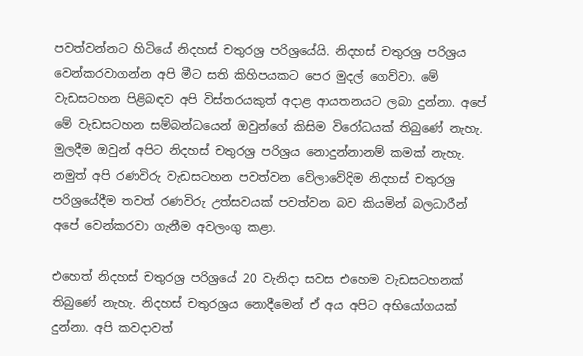පවත්වන්නට හිටියේ නිදහස් චතුරශ්‍ර පරිශ්‍රයේයි. නිදහස් චතුරශ්‍ර පරිශ්‍රය වෙන්කරවාගන්න අපි මීට සති කිහිපයකට පෙර මුදල් ගෙව්වා. මේ වැඩසටහන පිළිබඳව අපි විස්තරයකුත් අදාළ ආයතනයට ලබා දුන්නා. අපේ මේ වැඩසටහන සම්බන්ධයෙන් ඔවුන්ගේ කිසිම විරෝධයක් තිබුණේ නැහැ. මුලදීම ඔවුන් අපිට නිදහස් චතුරශ්‍ර පරිශ්‍රය නොදුන්නානම් කමක් නැහැ. නමුත් අපි රණවිරු වැඩසටහන පවත්වන වේලාවේදිම නිදහස් චතුරශ්‍ර පරිශ්‍රයේදීම තවත් රණවිරු උත්සවයක් පවත්වන බව කියමින් බලධාරීන් අපේ වෙන්කරවා ගැනීම අවලංගු කළා.

එහෙත් නිදහස් චතුරශ්‍ර පරිශ්‍රයේ 20 වැනිදා සවස එහෙම වැඩසටහනක් තිබුණේ නැහැ. නිදහස් චතුරශ්‍රය නොදීමෙන් ඒ අය අපිට අභියෝගයක් දුන්නා. අපි කවදාවත්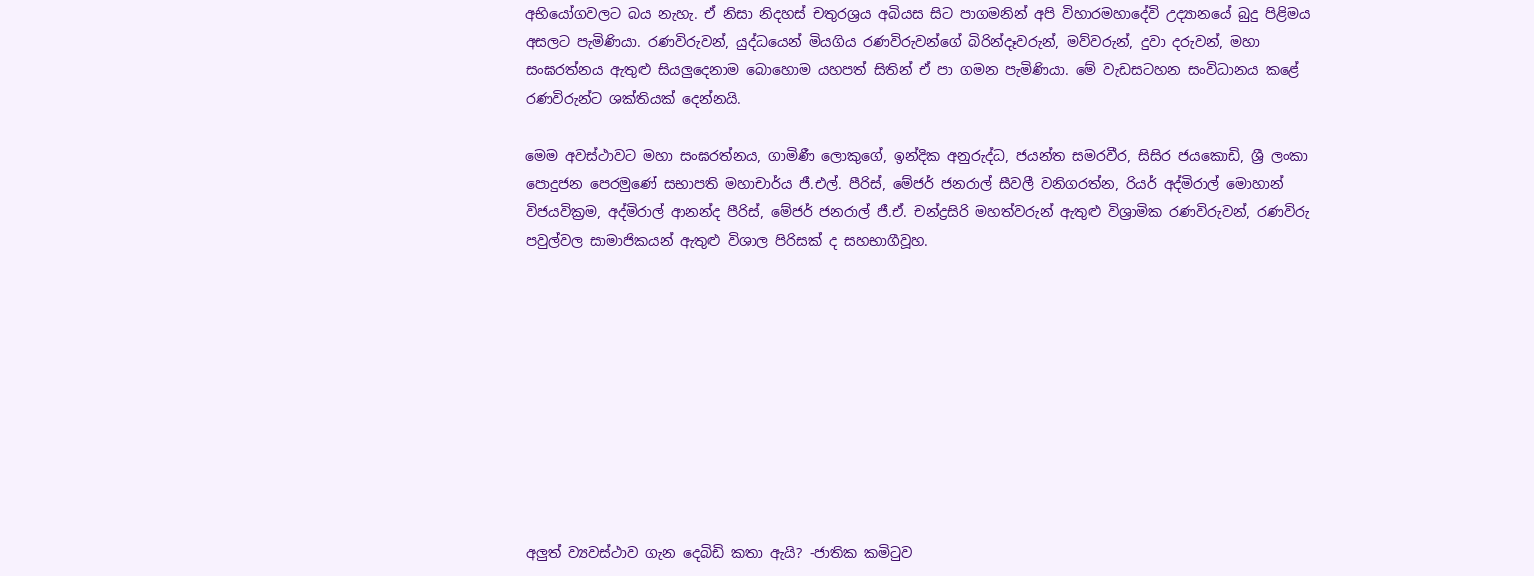අභියෝගවලට බය නැහැ. ඒ නිසා නිදහස් චතුරශ්‍රය අබියස සිට පාගමනින් අපි විහාරමහාදේවි උද්‍යානයේ බුදු පිළිමය අසලට පැමිණියා. රණවිරුවන්, යුද්ධයෙන් මියගිය රණවිරුවන්ගේ බිරින්දෑවරුන්, මව්වරුන්, දුවා දරුවන්, මහා සංඝරත්නය ඇතුළු සියලුදෙනාම බොහොම යහපත් සිතින් ඒ පා ගමන පැමිණියා. මේ වැඩසටහන සංවිධානය කළේ රණවිරුන්ට ශක්තියක් දෙන්නයි.

මෙම අවස්ථාවට මහා සංඝරත්නය, ගාමිණී ලොකුගේ, ඉන්දික අනුරුද්ධ, ජයන්ත සමරවීර, සිසිර ජයකොඩි, ශ්‍රී ලංකා පොදුජන පෙරමුණේ සභාපති මහාචාර්ය ජී.එල්. පීරිස්, මේජර් ජනරාල් සීවලී වනිගරත්න, රියර් අද්මිරාල් මොහාන් විජයවික්‍රම, අද්මිරාල් ආනන්ද පීරිස්, මේජර් ජනරාල් ජී.ඒ. චන්ද්‍රසිරි මහත්වරුන් ඇතුළු විශ්‍රාමික රණවිරුවන්, රණවිරු පවුල්වල සාමාජිකයන් ඇතුළු විශාල පිරිසක් ද සහභාගීවූහ.










අලුත් ව්‍යවස්ථාව ගැන දෙබිඩි කතා ඇයි? -ජාතික කමිටුව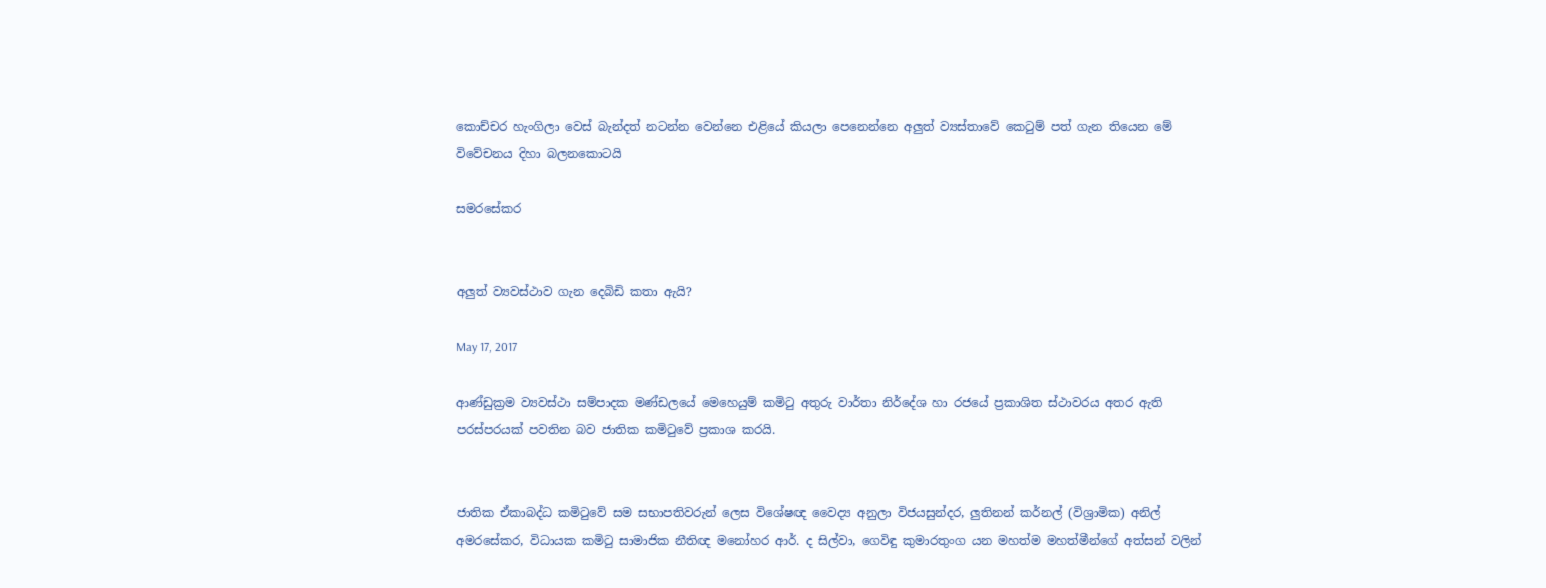කොච්චර හැංගිලා වෙස් බැන්දත් නටන්න වෙන්නෙ එළියේ කියලා පෙනෙන්නෙ අලුත් ව්‍යස්තාවේ කෙටුම් පත් ගැන තියෙන මේ විවේචනය දිහා බලනකොටයි

සමරසේකර


අලුත් ව්‍යවස්ථාව ගැන දෙබිඩි කතා ඇයි?

May 17, 2017

ආණ්ඩුක්‍රම ව්‍යවස්ථා සම්පාදක මණ්ඩලයේ මෙහෙයුම් කමිටු අතුරු වාර්තා නිර්දේශ හා රජයේ ප්‍රකාශිත ස්ථාවරය අතර ඇති පරස්පරයක් පවතින බව ජාතික කමිටුවේ ප්‍රකාශ කරයි.


ජාතික ඒකාබද්ධ කමිටුවේ සම සභාපතිවරුන් ලෙස විශේෂඥ වෛද්‍ය අනුලා විජයසුන්දර, ලුතිනන් කර්නල් (විශ්‍රාමික) අනිල් අමරසේකර, විධායක කමිටු සාමාජික නීතිඥ මනෝහර ආර්. ද සිල්වා, ගෙවිඳු කුමාරතුංග යන මහත්ම මහත්මීන්ගේ අත්සන් වලින්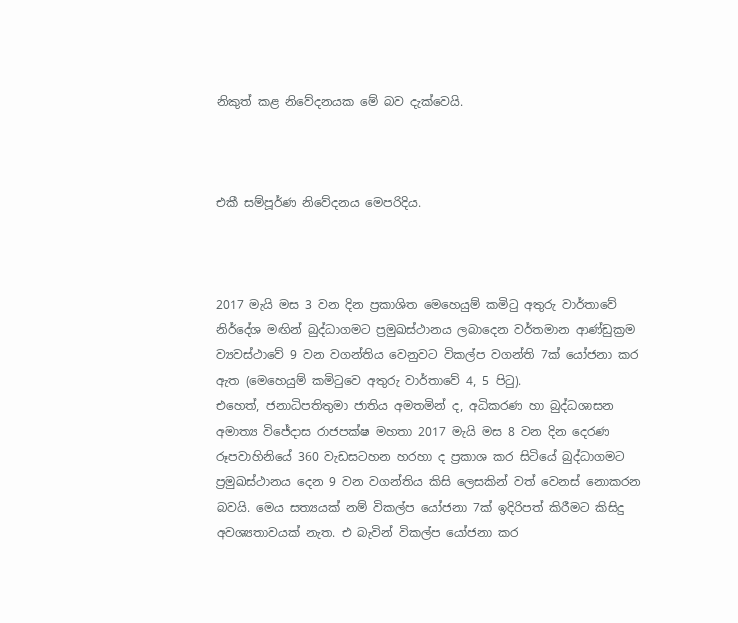නිකුත් කළ නිවේදනයක මේ බව දැක්වෙයි.



එකී සම්පූර්ණ නිවේදනය මෙපරිදිය.



2017 මැයි මස 3 වන දින ප්‍රකාශිත මෙහෙයුම් කමිටු අතුරු වාර්තාවේ නිර්දේශ මඟින් බුද්ධාගමට ප්‍රමුඛස්ථානය ලබාදෙන වර්තමාන ආණ්ඩුක්‍රම ව්‍යවස්ථාවේ 9 වන වගන්තිය වෙනුවට විකල්ප වගන්ති 7ක් යෝජනා කර ඇත (මෙහෙයුම් කමිටුවෙ අතුරු වාර්තාවේ 4, 5 පිටු).
එහෙත්, ජනාධිපතිතුමා ජාතිය අමතමින් ද, අධිකරණ හා බුද්ධශාසන අමාත්‍ය විජේදාස රාජපක්ෂ මහතා 2017 මැයි මස 8 වන දින දෙරණ රූපවාහිනියේ 360 වැඩසටහන හරහා ද ප්‍රකාශ කර සිටියේ බුද්ධාගමට ප්‍රමුඛස්ථානය දෙන 9 වන වගන්තිය කිසි ලෙසකින් වත් වෙනස් නොකරන බවයි. මෙය සත්‍යයක් නම් විකල්ප යෝජනා 7ක් ඉදිරිපත් කිරීමට කිසිදු අවශ්‍යතාවයක් නැත. එ බැවින් විකල්ප යෝජනා කර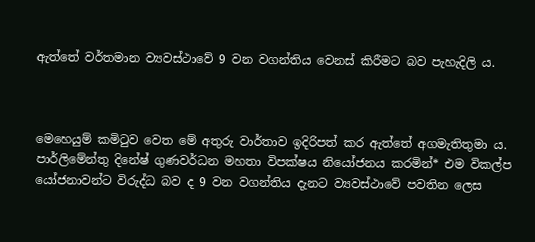ඇත්තේ වර්තමාන ව්‍යවස්ථාවේ 9 වන වගන්තිය වෙනස් කිරීමට බව පැහැදිලි ය.



මෙහෙයුම් කමිටුව වෙත මේ අතුරු වාර්තාව ඉදිරිපත් කර ඇත්තේ අගමැතිතුමා ය. පාර්ලිමේන්තු දිනේෂ් ගුණවර්ධන මහතා විපක්ෂය නියෝජනය කරමින්* එම විකල්ප යෝජනාවන්ට විරුද්ධ බව ද 9 වන වගන්තිය දැනට ව්‍යවස්ථාවේ පවතින ලෙස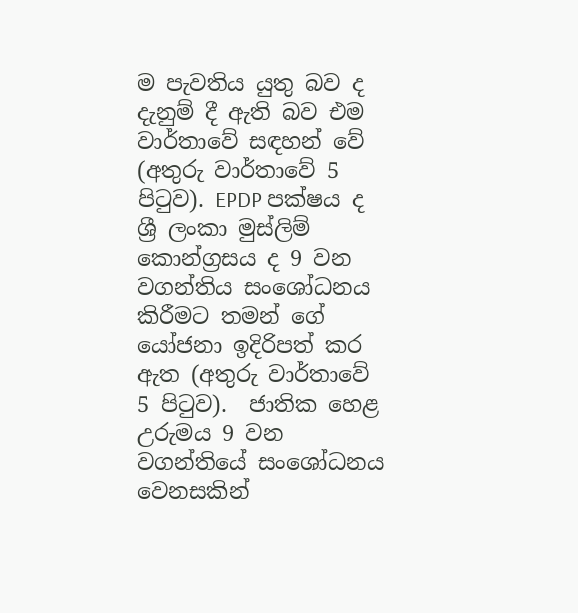ම පැවතිය යුතු බව ද දැනුම් දී ඇති බව එම වාර්තාවේ සඳහන් වේ (අතුරු වාර්තාවේ 5 පිටුව). EPDP පක්ෂය ද ශ්‍රී ලංකා මුස්ලිම් කොන්ග්‍රසය ද 9 වන වගන්තිය සංශෝධනය කිරීමට තමන් ගේ යෝජනා ඉදිරිපත් කර ඇත (අතුරු වාර්තාවේ 5 පිටුව).  ජාතික හෙළ උරුමය 9 වන වගන්තියේ සංශෝධනය වෙනසකින්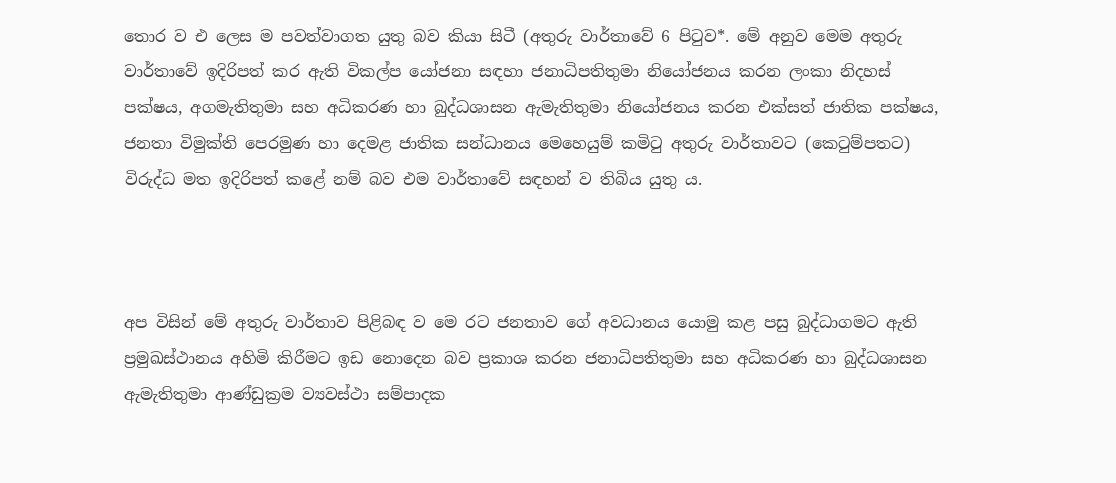තොර ව එ ලෙස ම පවත්වාගත යුතු බව කියා සිටී (අතුරු වාර්තාවේ 6 පිටුව*. මේ අනුව මෙම අතුරු වාර්තාවේ ඉදිරිපත් කර ඇති විකල්ප යෝජනා සඳහා ජනාධිපතිතුමා නියෝජනය කරන ලංකා නිදහස් පක්ෂය, අගමැතිතුමා සහ අධිකරණ හා බුද්ධශාසන ඇමැතිතුමා නියෝජනය කරන එක්සත් ජාතික පක්ෂය, ජනතා විමුක්ති පෙරමුණ හා දෙමළ ජාතික සන්ධානය මෙහෙයුම් කමිටු අතුරු වාර්තාවට (කෙටුම්පතට) විරුද්ධ මත ඉදිරිපත් කළේ නම් බව එම වාර්තාවේ සඳහන් ව තිබිය යුතු ය.



අප විසින් මේ අතුරු වාර්තාව පිළිබඳ ව මෙ රට ජනතාව ගේ අවධානය යොමු කළ පසු බුද්ධාගමට ඇති ප්‍රමුඛස්ථානය අහිමි කිරීමට ඉඩ නොදෙන බව ප්‍රකාශ කරන ජනාධිපතිතුමා සහ අධිකරණ හා බුද්ධශාසන ඇමැතිතුමා ආණ්ඩුක්‍රම ව්‍යවස්ථා සම්පාදක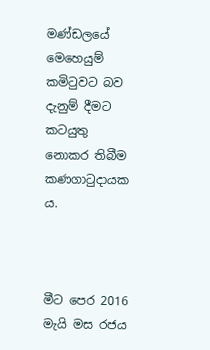මණ්ඩලයේ මෙහෙයුම් කමිටුවට බව දැනුම් දීමට කටයුතු නොකර තිබීම කණගාටුදායක ය.



මීට පෙර 2016 මැයි මස රජය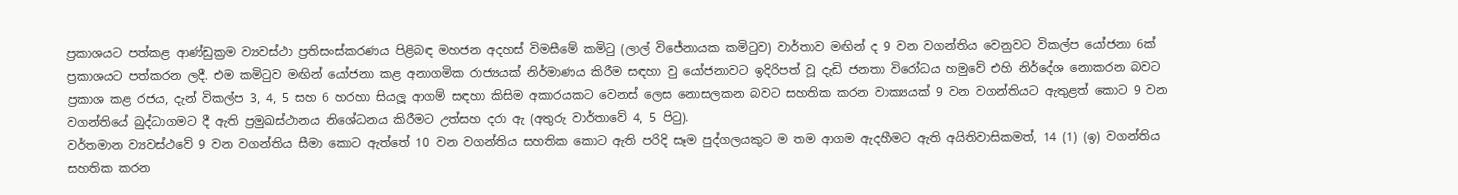ප්‍රකාශයට පත්කළ ආණ්ඩුක්‍රම ව්‍යවස්ථා ප්‍රතිසංස්කරණය පිළිබඳ මහජන අදහස් විමසීමේ කමිටු (ලාල් විජේනායක කමිටුව) වාර්තාව මඟින් ද 9 වන වගන්තිය වෙනුවට විකල්ප යෝජනා 6ක් ප්‍රකාශයට පත්කරන ලදී. එම කමිටුව මඟින් යෝජනා කළ අනාගමික රාජ්‍යයක් නිර්මාණය කිරීම සඳහා වු යෝජනාවට ඉදිරිපත් වූ දැඩි ජනතා විරෝධය හමුවේ එහි නිර්දේශ නොකරන බවට ප්‍රකාශ කළ රජය, දැන් විකල්ප 3, 4, 5 සහ 6 හරහා සියලූ ආගම් සඳහා කිසිම අකාරයකට වෙනස් ලෙස නොසලකන බවට සහතික කරන වාක්‍යයක් 9 වන වගන්තියට ඇතුළත් කොට 9 වන වගන්තියේ බුද්ධාගමට දී ඇති ප්‍රමුඛස්ථානය නිශේධනය කිරීමට උත්සහ දරා ඇ (අතුරු වාර්තාවේ 4, 5 පිටු).
වර්තමාන ව්‍යවස්ථවේ 9 වන වගන්තිය සීමා කොට ඇත්තේ 10 වන වගන්තිය සහතික කොට ඇති පරිදි සෑම පුද්ගලයකුට ම තම ආගම ඇදහීමට ඇති අයිතිවාසිකමත්, 14 (1) (ඉ) වගන්තිය සහතික කරන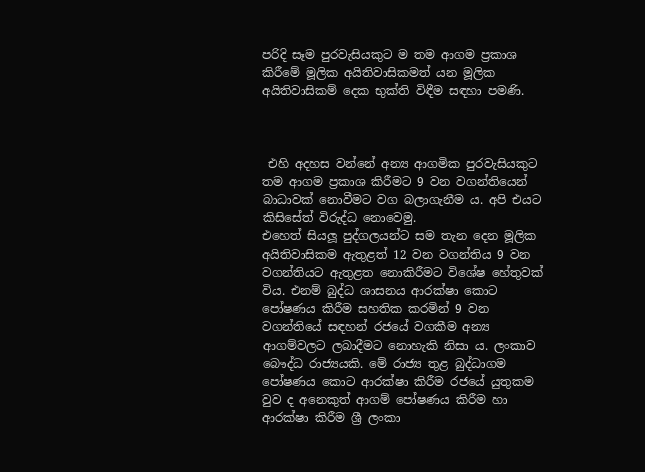පරිදි සෑම පුරවැසියකුට ම තම ආගම ප්‍රකාශ කිරීමේ මූලික අයිතිවාසිකමත් යන මූලික අයිතිවාසිකම් දෙක භුක්ති විඳීම සඳහා පමණි.



 එහි අදහස වන්නේ අන්‍ය ආගමික පුරවැසියකුට තම ආගම ප්‍රකාශ කිරීමට 9 වන වගන්තියෙන් බාධාවක් නොවීමට වග බලාගැනීම ය. අපි එයට කිසිසේත් විරුද්ධ නොවෙමු.
එහෙත් සියලූ පුද්ගලයන්ට සම තැන දෙන මූලික අයිතිවාසිකම ඇතුළත් 12 වන වගන්තිය 9 වන වගන්තියට ඇතුළත නොකිරීමට විශේෂ හේතුවක් විය. එනම් බුද්ධ ශාසනය ආරක්ෂා කොට පෝෂණය කිරීම සහතික කරමින් 9 වන වගන්තියේ සඳහන් රජයේ වගකීම අන්‍ය ආගම්වලට ලබාදීමට නොහැකි නිසා ය. ලංකාව බෞද්ධ රාජ්‍යයකි. මේ රාජ්‍ය තුළ බුද්ධාගම පෝෂණය කොට ආරක්ෂා කිරීම රජයේ යුතුකම වුව ද අනෙකුත් ආගම් පෝෂණය කිරීම හා ආරක්ෂා කිරීම ශ්‍රී ලංකා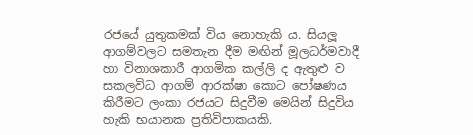රජයේ යුතුකමක් විය නොහැකි ය. සියලූ ආගම්වලට සමතැන දීම මඟින් මූලධර්මවාදී හා විනාශකාරී ආගමික කල්ලි ද ඇතුළු ව සකලවිධ ආගම් ආරක්ෂා කොට පෝෂණය කිරීමට ලංකා රජයට සිදුවීම මෙයින් සිදුවිය හැකි භයානක ප්‍රතිවිපාකයකි.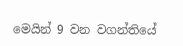මෙයින් 9 වන වගන්තියේ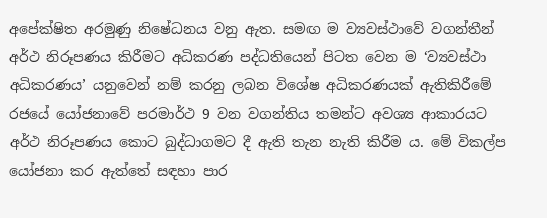අපේක්ෂිත අරමුණු නිෂේධනය වනු ඇත. සමඟ ම ව්‍යවස්ථාවේ වගන්තීන් අර්ථ නිරූපණය කිරීමට අධිකරණ පද්ධතියෙන් පිටත වෙන ම ‘ව්‍යවස්ථා අධිකරණය’ යනුවෙන් නම් කරනු ලබන විශේෂ අධිකරණයක් ඇතිකිරීමේ රජයේ යෝජනාවේ පරමාර්ථ 9 වන වගන්තිය තමන්ට අවශ්‍ය ආකාරයට අර්ථ නිරූපණය කොට බුද්ධාගමට දී ඇති තැන නැති කිරීම ය. මේ විකල්ප යෝජනා කර ඇත්තේ සඳහා පාර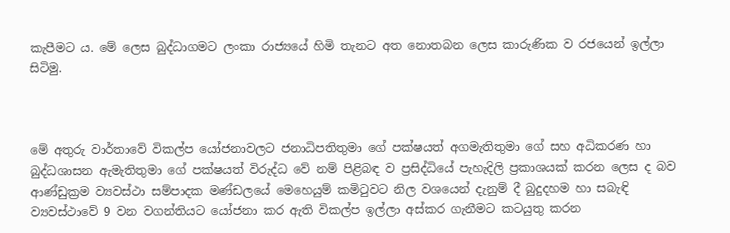කැපීමට ය. මේ ලෙස බුද්ධාගමට ලංකා රාජ්‍යයේ හිමි තැනට අත නොතබන ලෙස කාරුණික ව රජයෙන් ඉල්ලා සිටිමු.



මේ අතුරු වාර්තාවේ විකල්ප යෝජනාවලට ජනාධිපතිතුමා ගේ පක්ෂයත් අගමැතිතුමා ගේ සහ අධිකරණ හා බුද්ධශාසන ඇමැතිතුමා ගේ පක්ෂයත් විරුද්ධ වේ නම් පිළිබඳ ව ප්‍රසිද්ධියේ පැහැදිලි ප්‍රකාශයක් කරන ලෙස ද බව ආණ්ඩුක්‍රම ව්‍යවස්ථා සම්පාදක මණ්ඩලයේ මෙහෙයුම් කමිටුවට නිල වශයෙන් දැනුම් දී බුදුදහම හා සබැඳි ව්‍යවස්ථාවේ 9 වන වගන්තියට යෝජනා කර ඇති විකල්ප ඉල්ලා අස්කර ගැනීමට කටයුතු කරන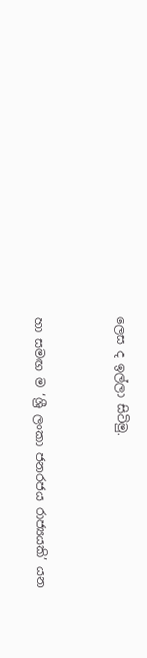ලෙස ද ඉල්ලා සිටිමු.



හා සමඟ ම ‘ශ්‍රී ලංකා ජනරජය රාජ්‍යයකි’ යන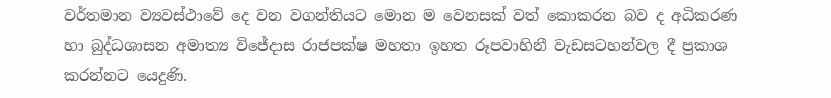වර්තමාන ව්‍යවස්ථාවේ දෙ වන වගන්තියට මොන ම වෙනසක් වත් කොකරන බව ද අධිකරණ හා බුද්ධශාසන අමාත්‍ය විජේදාස රාජපක්ෂ මහතා ඉහත රූපවාහිනී වැඩසටහන්වල දී ප්‍රකාශ කරන්නට යෙදුණි.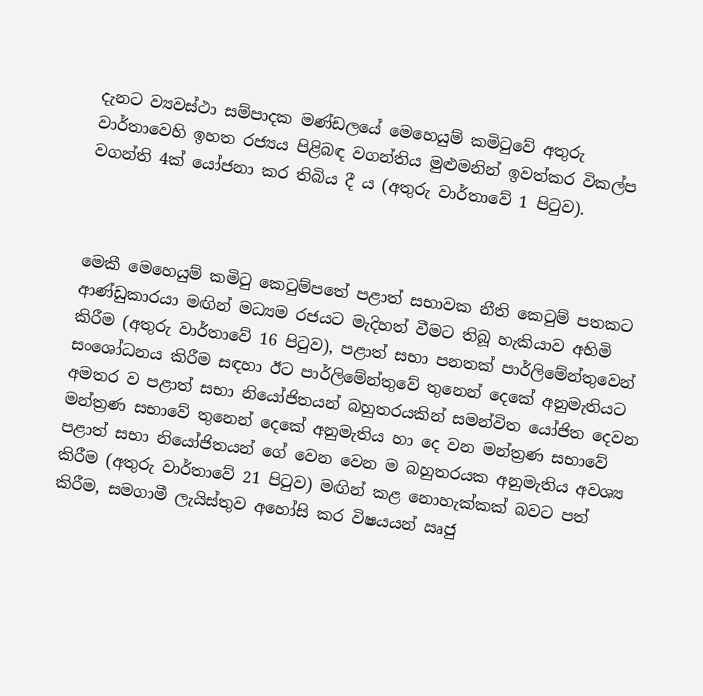දැනට ව්‍යවස්ථා සම්පාදක මණ්ඩලයේ මෙහෙයුම් කමිටුවේ අතුරු වාර්තාවෙහි ඉහත රජ්‍යය පිළිබඳ වගන්තිය මුළුමනින් ඉවත්කර විකල්ප වගන්ති 4ක් යෝජනා කර තිබිය දී ය (අතුරු වාර්තාවේ 1 පිටුව).



මෙකී මෙහෙයුම් කමිටු කෙටුම්පතේ පළාත් සභාවක නීති කෙටුම් පතකට ආණ්ඩුකාරයා මඟින් මධ්‍යම රජයට මැදිහත් වීමට තිබූ හැකියාව අහිමි කිරීම (අතුරු වාර්තාවේ 16 පිටුව), පළාත් සභා පනතක් පාර්ලිමේන්තුවෙන් සංශෝධනය කිරීම සඳහා ඊට පාර්ලිමේන්තුවේ තුනෙන් දෙකේ අනුමැතියට අමතර ව පළාත් සභා නියෝජිතයන් බහුතරයකින් සමන්විත යෝජිත දෙවන මන්ත්‍රණ සභාවේ තුනෙන් දෙකේ අනුමැතිය හා දෙ වන මන්ත්‍රණ සභාවේ පළාත් සභා නියෝජිතයන් ගේ වෙන වෙන ම බහුතරයක අනුමැතිය අවශ්‍ය කිරීම (අතුරු වාර්තාවේ 21 පිටුව) මඟින් කළ නොහැක්කක් බවට පත් කිරීම, සමගාමී ලැයිස්තුව අහෝසි කර විෂයයන් ඍජු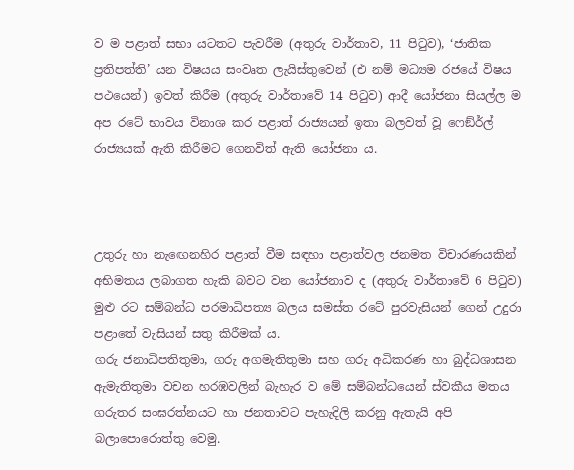ව ම පළාත් සභා යටතට පැවරීම (අතුරු වාර්තාව, 11 පිටුව), ‘ජාතික ප්‍රතිපත්ති’ යන විෂයය සංවෘත ලැයිස්තුවෙන් (එ නම් මධ්‍යම රජයේ විෂය පථයෙන්) ඉවත් කිරීම (අතුරු වාර්තාවේ 14 පිටුව) ආදී යෝජනා සියල්ල ම අප රටේ භාවය විනාශ කර පළාත් රාජ්‍යයන් ඉතා බලවත් වූ ෆෙඞ්ර්ල් රාජ්‍යයක් ඇති කිරීමට ගෙනවිත් ඇති යෝජනා ය.



උතුරු හා නැඟෙනහිර පළාත් වීම සඳහා පළාත්වල ජනමත විචාරණයකින් අභිමතය ලබාගත හැකි බවට වන යෝජනාව ද (අතුරු වාර්තාවේ 6 පිටුව) මුළු රට සම්බන්ධ පරමාධිපත්‍ය බලය සමස්ත රටේ පුරවැසියන් ගෙන් උදුරා පළාතේ වැසියන් සතු කිරීමක් ය.
ගරු ජනාධිපතිතුමා, ගරු අගමැතිතුමා සහ ගරු අධිකරණ හා බුද්ධශාසන ඇමැතිතුමා වචන හරඹවලින් බැහැර ව මේ සම්බන්ධයෙන් ස්වකීය මතය ගරුතර සංඝරත්නයට හා ජනතාවට පැහැදිලි කරනු ඇතැයි අපි බලාපොරොත්තු වෙමු.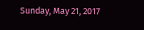Sunday, May 21, 2017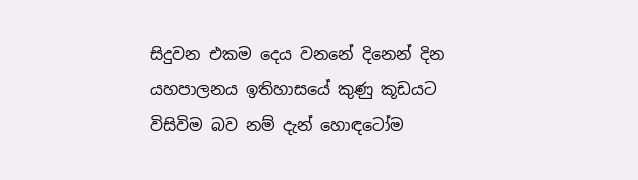සිදුවන එකම දෙය වනනේ දිනෙන් දින යහපාලනය ඉතිහාසයේ කුණු කූඩයට විසිවිම බව නම් දැන් හොඳටෝම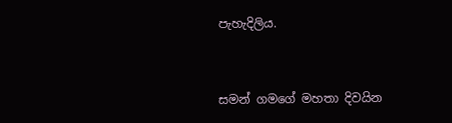පැහැදිලිය.


සමන් ගමගේ මහතා දිවයින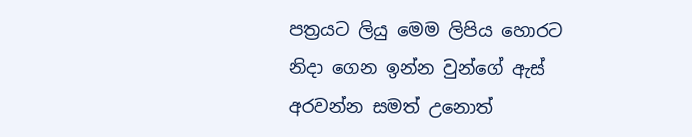පත්‍රයට ලියු මෙම ලිපිය හොරට නිදා ගෙන ඉන්න වුන්ගේ ඇස්  අරවන්න සමත් උනොත්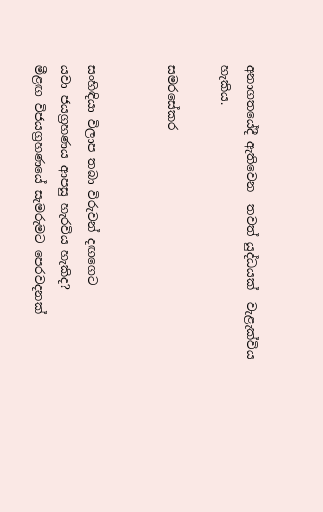අනාගතයේදී ඇතිවෙන  තවත් යුද්ධයක්  වැළැක්විය හැකිය.

සමරසේකර


සංහිඳියා විලාප තබා විරුවන් දඟගෙට
යවා ජයග්‍රහණය ආපසු හැරවිය හැකිද?
මීළඟ විජයග්‍රහණයේ සැමරුමට පෙරවදනක්‌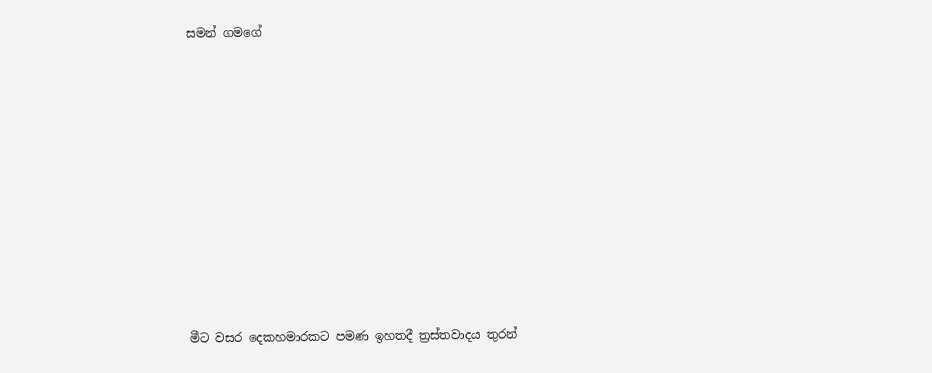සමන් ගමගේ













මීට වසර දෙකහමාරකට පමණ ඉහතදී ත්‍රස්‌තවාදය තුරන්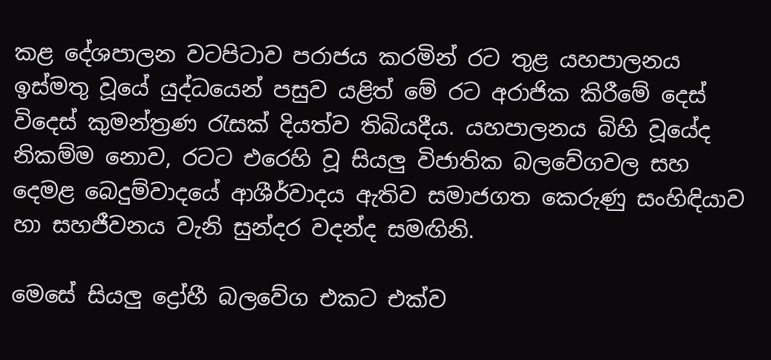කළ දේශපාලන වටපිටාව පරාජය කරමින් රට තුළ යහපාලනය ඉස්‌මතු වූයේ යුද්ධයෙන් පසුව යළිත් මේ රට අරාජික කිරීමේ දෙස්‌ විදෙස්‌ කුමන්ත්‍රණ රැසක්‌ දියත්ව තිබියදීය. යහපාලනය බිහි වූයේද නිකම්ම නොව, රටට එරෙහි වූ සියලු විජාතික බලවේගවල සහ දෙමළ බෙදුම්වාදයේ ආශීර්වාදය ඇතිව සමාජගත කෙරුණු සංහිඳියාව හා සහජීවනය වැනි සුන්දර වදන්ද සමඟිනි.

මෙසේ සියලු ද්‍රෝහී බලවේග එකට එක්‌ව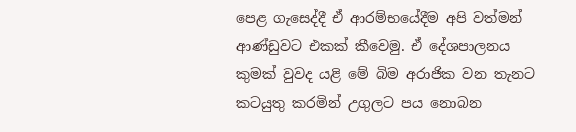පෙළ ගැසෙද්දී ඒ ආරම්භයේදීම අපි වත්මන් ආණ්‌ඩුවට එකක්‌ කීවෙමු. ඒ දේශපාලනය කුමක්‌ වුවද යළි මේ බිම අරාජික වන තැනට කටයුතු කරමින් උගුලට පය නොබන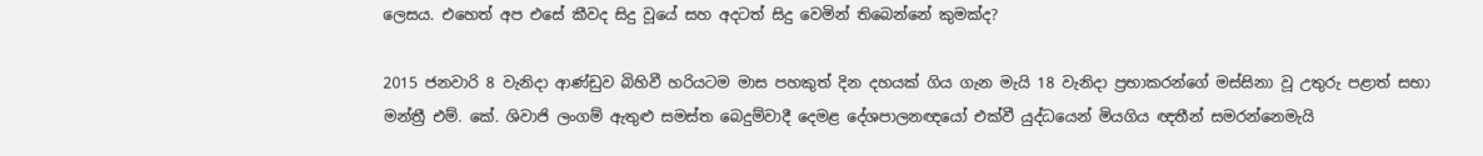ලෙසය. එහෙත් අප එසේ කීවද සිදු වූයේ සහ අදටත් සිදු වෙමින් තිබෙන්නේ කුමක්‌ද?

2015 ජනවාරි 8 වැනිදා ආණ්‌ඩුව බිහිවී හරියටම මාස පහකුත් දින දහයක්‌ ගිය ගැන මැයි 18 වැනිදා ප්‍රභාකරන්ගේ මස්‌සිනා වූ උතුරු පළාත් සභා මන්ත්‍රී එම්. කේ. ශිවාජි ලංගම් ඇතුළු සමස්‌ත බෙදුම්වාදී දෙමළ දේශපාලනඥයෝ එක්‌වී යුද්ධයෙන් මියගිය ඥතීන් සමරන්නෙමැයි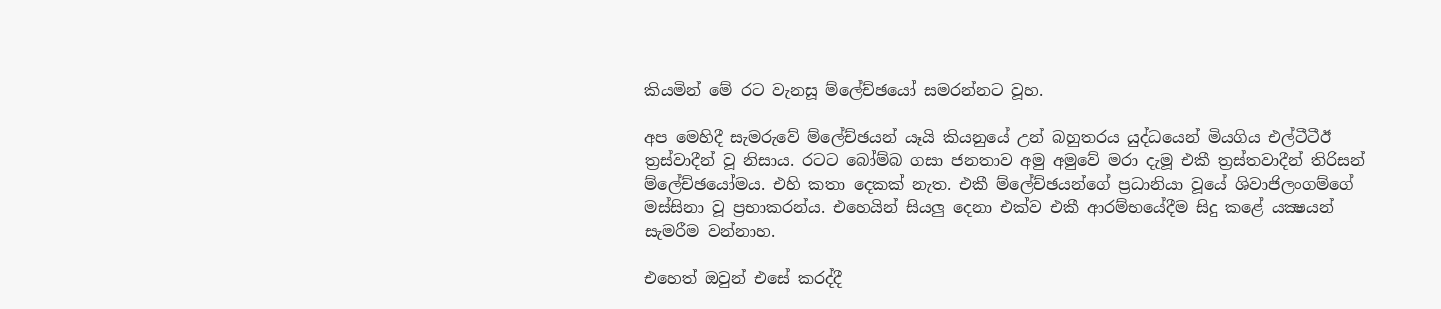කියමින් මේ රට වැනසූ ම්ලේච්ඡයෝ සමරන්නට වූහ.

අප මෙහිදී සැමරුවේ ම්ලේච්ඡයන් යෑයි කියනුයේ උන් බහුතරය යුද්ධයෙන් මියගිය එල්ටීටීඊ ත්‍රස්‌වාදීන් වූ නිසාය. රටට බෝම්බ ගසා ජනතාව අමු අමුවේ මරා දැමූ එකී ත්‍රස්‌තවාදීන් තිරිසන් ම්ලේච්ඡයෝමය. එහි කතා දෙකක්‌ නැත. එකී ම්ලේච්ඡයන්ගේ ප්‍රධානියා වූයේ ශිවාජිලංගම්ගේ මස්‌සිනා වූ ප්‍රභාකරන්ය. එහෙයින් සියලු දෙනා එක්‌ව එකී ආරම්භයේදීම සිදු කළේ යක්‍ෂයන් සැමරීම වන්නාහ.

එහෙත් ඔවුන් එසේ කරද්දී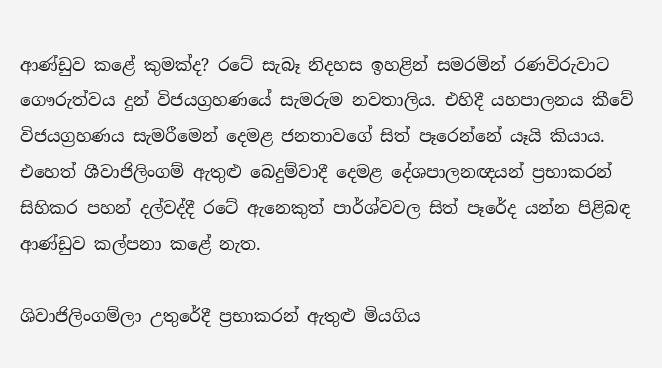ආණ්‌ඩුව කළේ කුමක්‌ද? රටේ සැබෑ නිදහස ඉහළින් සමරමින් රණවිරුවාට ගෞරුත්වය දුන් විජයග්‍රහණයේ සැමරුම නවතාලිය. එහිදී යහපාලනය කීවේ විජයග්‍රහණය සැමරීමෙන් දෙමළ ජනතාවගේ සිත් පෑරෙන්නේ යෑයි කියාය. එහෙත් ශීවාජිලිංගම් ඇතුළු බෙදුම්වාදී දෙමළ දේශපාලනඥයන් ප්‍රභාකරන් සිහිකර පහන් දල්වද්දී රටේ ඇනෙකුත් පාර්ශ්වවල සිත් පෑරේද යන්න පිළිබඳ ආණ්‌ඩුව කල්පනා කළේ නැත.

ශිවාජිලිංගම්ලා උතුරේදී ප්‍රභාකරන් ඇතුළු මියගිය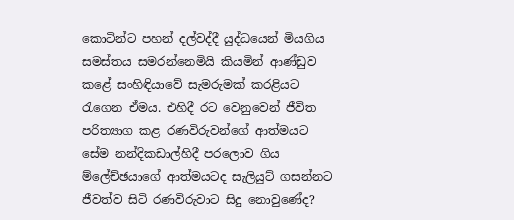කොටින්ට පහන් දල්වද්දී යුද්ධයෙන් මියගිය සමස්‌තය සමරන්නෙමියි කියමින් ආණ්‌ඩුව කළේ සංහිඳියාවේ සැමරුමක්‌ කරළියට රැගෙන ඒමය. එහිදී රට වෙනුවෙන් ජීවිත පරිත්‍යාග කළ රණවිරුවන්ගේ ආත්මයට සේම නන්දිකඩාල්හිදී පරලොව ගිය ම්ලේච්ඡයාගේ ආත්මයටද සැලියුට්‌ ගසන්නට ජීවත්ව සිටි රණවිරුවාට සිදු නොවුණේද?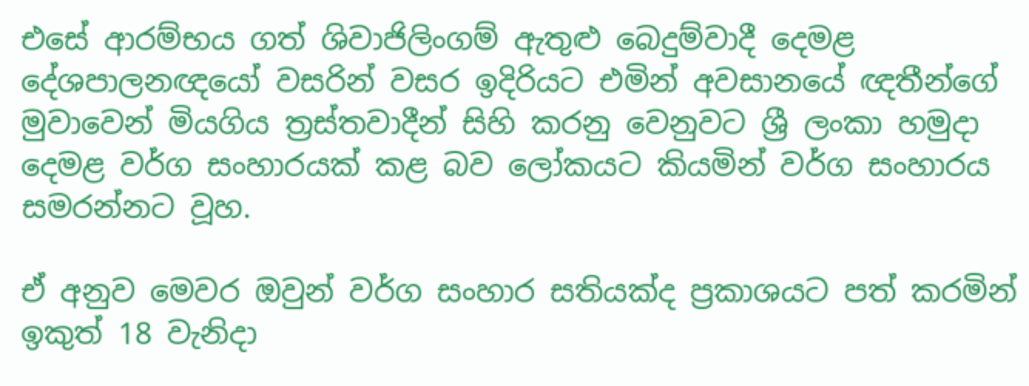එසේ ආරම්භය ගත් ශිවාජිලිංගම් ඇතුළු බෙදුම්වාදී දෙමළ දේශපාලනඥයෝ වසරින් වසර ඉදිරියට එමින් අවසානයේ ඥතීන්ගේ මුවාවෙන් මියගිය ත්‍රස්‌තවාදීන් සිහි කරනු වෙනුවට ශ්‍රී ලංකා හමුදා දෙමළ වර්ග සංහාරයක්‌ කළ බව ලෝකයට කියමින් වර්ග සංහාරය සමරන්නට වූහ.

ඒ අනුව මෙවර ඔවුන් වර්ග සංහාර සතියක්‌ද ප්‍රකාශයට පත් කරමින් ඉකුත් 18 වැනිදා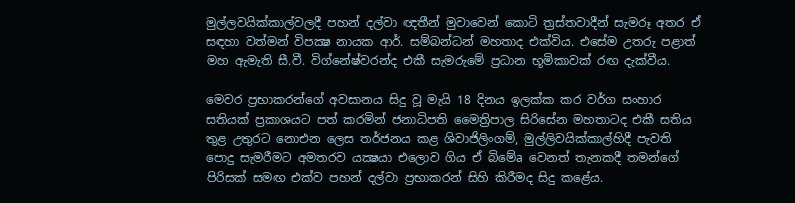මුල්ලවයික්‌කාල්වලදී පහන් දල්වා ඥතීන් මුවාවෙන් කොටි ත්‍රස්‌තවාදීන් සැමරූ අතර ඒ සඳහා වත්මන් විපක්‍ෂ නායක ආර්. සම්බන්ධන් මහතාද එක්‌විය. එසේම උතරු පළාත් මහ ඇමැති සී.වී. විග්නේෂ්වරන්ද එකී සැමරුමේ ප්‍රධාන භූමිකාවක්‌ රඟ දැක්‌වීය.

මෙවර ප්‍රභාකරන්ගේ අවසානය සිදු වූ මැයි 18 දිනය ඉලක්‌ක කර වර්ග සංහාර සතියක්‌ ප්‍රකාශයට පත් කරමින් ජනාධිපති මෛත්‍රිපාල සිරිසේන මහතාටද එකී සතිය තුළ උතුරට නොඑන ලෙස තර්ජනය කළ ශිවාජිලිංගම්, මුල්ලිවයික්‌කාල්හිදී පැවති පොදු සැමරීමට අමතරව යක්‍ෂයා එලොව ගිය ඒ බිමේa වෙනත් තැනකදී තමන්ගේ පිරිසක්‌ සමඟ එක්‌ව පහන් දල්වා ප්‍රභාකරන් සිහි කිරීමද සිදු කළේය.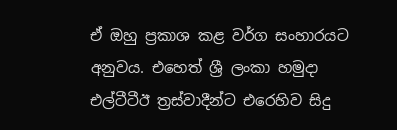ඒ ඔහු ප්‍රකාශ කළ වර්ග සංහාරයට අනුවය. එහෙත් ශ්‍රී ලංකා හමුදා එල්ටීටීඊ ත්‍රස්‌වාදීන්ට එරෙහිව සිදු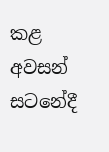කළ අවසන් සටනේදී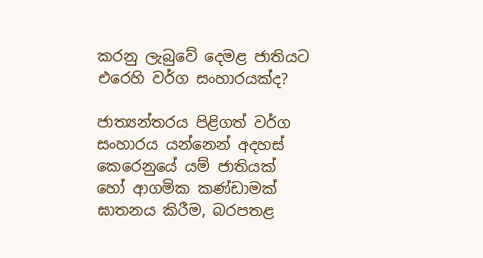කරනු ලැබුවේ දෙමළ ජාතියට එරෙහි වර්ග සංහාරයක්‌ද?

ජාත්‍යන්තරය පිළිගත් වර්ග සංහාරය යන්නෙන් අදහස්‌ කෙරෙනුයේ යම් ජාතියක්‌ හෝ ආගමික කණ්‌ඩාමක්‌ ඝාතනය කිරීම, බරපතළ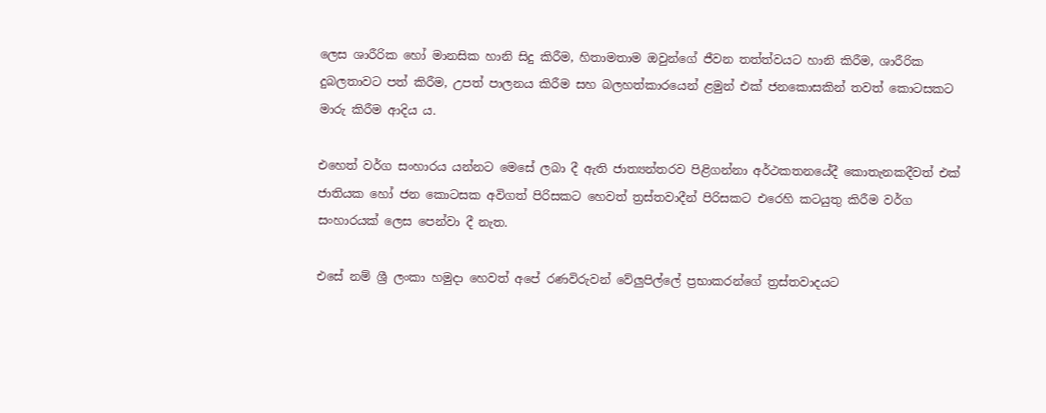ලෙස ශාරීරික හෝ මානසික හානි සිදු කිරීම, හිතාමතාම ඔවුන්ගේ ජීවන තත්ත්වයට හානි කිරීම, ශාරීරික දුබලතාවට පත් කිරීම, උපත් පාලනය කිරීම සහ බලහත්කාරයෙන් ළමුන් එක්‌ ජනකොසකින් තවත් කොටසකට මාරු කිරීම ආදිය ය.

එහෙත් වර්ග සංහාරය යන්නට මෙසේ ලබා දී ඇති ජාත්‍යන්තරව පිළිගන්නා අර්ථකතනයේදී කොතැනකදීවත් එක්‌ ජාතියක හෝ ජන කොටසක අවිගත් පිරිසකට හෙවත් ත්‍රස්‌තවාදීන් පිරිසකට එරෙහි කටයුතු කිරීම වර්ග සංහාරයක්‌ ලෙස පෙන්වා දී නැත.

එසේ නම් ශ්‍රී ලංකා හමුදා හෙවත් අපේ රණවිරුවන් වේලුපිල්ලේ ප්‍රභාකරන්ගේ ත්‍රස්‌තවාදයට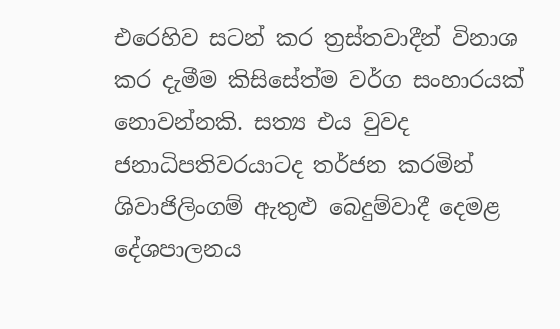එරෙහිව සටන් කර ත්‍රස්‌තවාදීන් විනාශ කර දැමීම කිසිසේත්ම වර්ග සංහාරයක්‌ නොවන්නකි. සත්‍ය එය වුවද ජනාධිපතිවරයාටද තර්ජන කරමින් ශිවාජිලිංගම් ඇතුළු බෙදුම්වාදී දෙමළ දේශපාලනය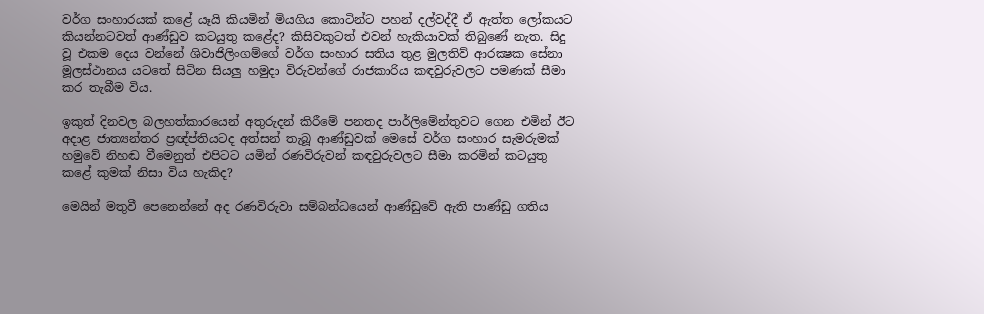වර්ග සංහාරයක්‌ කළේ යෑයි කියමින් මියගිය කොටින්ට පහන් දල්වද්දී ඒ ඇත්ත ලෝකයට කියන්නටවත් ආණ්‌ඩුව කටයුතු කළේද? කිසිවකුටත් එවන් හැකියාවක්‌ තිබුණේ නැත. සිදු වූ එකම දෙය වන්නේ ශිවාජිලිංගම්ගේ වර්ග සංහාර සතිය තුළ මුලතිව් ආරක්‍ෂක සේනා මූලස්‌ථානය යටතේ සිටින සියලු හමුදා විරුවන්ගේ රාජකාරිය කඳවුරුවලට පමණක්‌ සීමා කර තැබීම විය.

ඉකුත් දිනවල බලහත්කාරයෙන් අතුරුදන් කිරීමේ පනතද පාර්ලිමේන්තුවට ගෙන එමින් ඊට අදාළ ජාත්‍යන්තර ප්‍රඥ්ප්තියටද අත්සන් තැබූ ආණ්‌ඩුවක්‌ මෙසේ වර්ග සංහාර සැමරුමක්‌ හමුවේ නිහඬ වීමෙනුත් එපිටට යමින් රණවිරුවන් කඳවුරුවලට සීමා කරමින් කටයුතු කළේ කුමක්‌ නිසා විය හැකිද?

මෙයින් මතුවී පෙනෙන්නේ අද රණවිරුවා සම්බන්ධයෙන් ආණ්‌ඩුවේ ඇති පාණ්‌ඩු ගතිය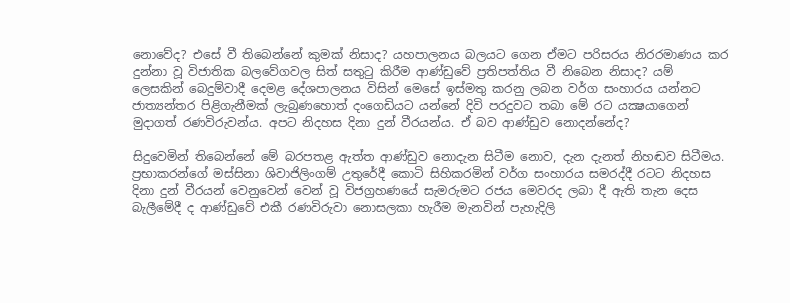නොවේද? එසේ වී තිබෙන්නේ කුමක්‌ නිසාද? යහපාලනය බලයට ගෙන ඒමට පරිසරය නිරරමාණය කර දුන්නා වූ විජාතික බලවේගවල සිත් සතුටු කිරීම ආණ්‌ඩුවේ ප්‍රතිපත්තිය වී නිබෙන නිසාද? යම් ලෙසකින් බෙදුම්වාදී දෙමළ දේශපාලනය විසින් මෙසේ ඉස්‌මතු කරනු ලබන වර්ග සංහාරය යන්නට ජාත්‍යන්තර පිළිගැනීමක්‌ ලැබුණහොත් දංගෙඩියට යන්නේ දිවි පරදුවට තබා මේ රට යක්‍ෂයාගෙන් මුදාගත් රණවිරුවන්ය. අපට නිදහස දිනා දුන් වීරයන්ය. ඒ බව ආණ්‌ඩුව නොදන්නේද?

සිදුවෙමින් තිබෙන්නේ මේ බරපතළ ඇත්ත ආණ්‌ඩුව නොදැන සිටීම නොව, දැන දැනත් නිහඬව සිටීමය. ප්‍රභාකරන්ගේ මස්‌සිනා ශිවාජිලිංගම් උතුරේදී කොටි සිහිකරමින් වර්ග සංහාරය සමරද්දී රටට නිදහස දිනා දුන් වීරයන් වෙනුවෙන් වෙන් වූ විජග්‍රහණයේ සැමරුමට රජය මෙවරද ලබා දී ඇති තැන දෙස බැලීමේදී ද ආණ්‌ඩුවේ එකී රණවිරුවා නොසලකා හැරීම මැනවින් පැහැදිලි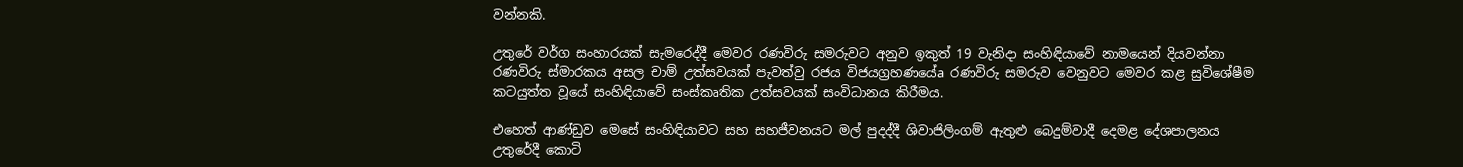වන්නකි.

උතුරේ වර්ග සංහාරයක්‌ සැමරෙද්දී මෙවර රණවිරු සමරුවට අනුව ඉකුත් 19 වැනිදා සංහිඳියාවේ නාමයෙන් දියවන්නා රණවිරු ස්‌මාරකය අසල චාම් උත්සවයක්‌ පැවත්වු රජය විජයග්‍රහණයේa රණවිරු සමරුව වෙනුවට මෙවර කළ සුවිශේෂීම කටයුත්ත වූයේ සංහිඳියාවේ සංස්‌කෘතික උත්සවයක්‌ සංවිධානය කිරීමය.

එහෙත් ආණ්‌ඩුව මෙසේ සංහිඳියාවට සහ සහජීවනයට මල් පුදද්දී ශිවාජිලිංගම් ඇතුළු බෙදුම්වාදී දෙමළ දේශපාලනය උතුරේදී කොටි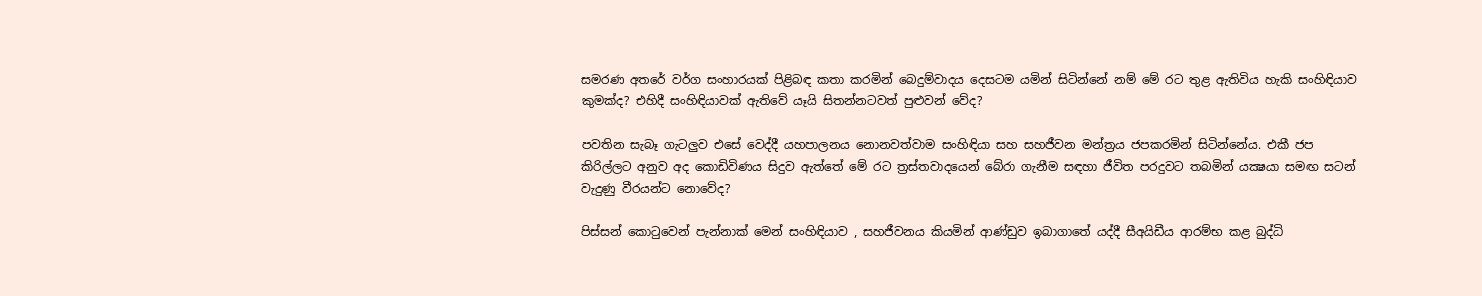සමරණ අතරේ වර්ග සංහාරයක්‌ පිළිබඳ කතා කරමින් බෙදුම්වාදය දෙසටම යමින් සිටින්නේ නම් මේ රට තුළ ඇතිවිය හැකි සංහිඳියාව කුමක්‌ද? එහිදී සංහිඳියාවක්‌ ඇතිවේ යෑයි සිතන්නටවත් පුළුවන් වේද?

පවතින සැබෑ ගැටලුව එසේ වෙද්දී යහපාලනය නොනවත්වාම සංහිඳියා සහ සහජීවන මන්ත්‍රය ජපකරමින් සිටින්නේය. එකී ජප කිරිල්ලට අනුව අද කොඩිවිණය සිදුව ඇත්තේ මේ රට ත්‍රස්‌තවාදයෙන් බේරා ගැනීම සඳහා ජීවිත පරදුවට තබමින් යක්‍ෂයා සමඟ සටන් වැදුණු වීරයන්ට නොවේද?

පිස්‌සන් කොටුවෙන් පැන්නාක්‌ මෙන් සංහිඳියාව , සහජීවනය කියමින් ආණ්‌ඩුව ඉබාගාතේ යද්දී සීඅයිඩීය ආරම්භ කළ බුද්ධි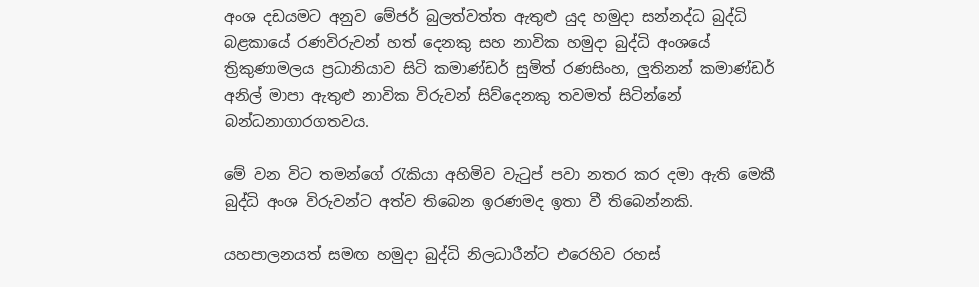අංශ දඩයමට අනුව මේජර් බුලත්වත්ත ඇතුළු යුද හමුදා සන්නද්ධ බුද්ධි බළකායේ රණවිරුවන් හත් දෙනකු සහ නාවික හමුදා බුද්ධි අංශයේ ත්‍රිකුණාමලය ප්‍රධානියාව සිටි කමාණ්‌ඩර් සුමිත් රණසිංහ, ලුතිනන් කමාණ්‌ඩර් අනිල් මාපා ඇතුළු නාවික විරුවන් සිව්දෙනකු තවමත් සිටින්නේ බන්ධනාගාරගතවය.

මේ වන විට තමන්ගේ රැකියා අහිමිව වැටුප් පවා නතර කර දමා ඇති මෙකී බුද්ධි අංශ විරුවන්ට අත්ව තිබෙන ඉරණමද ඉතා වී තිබෙන්නකි.

යහපාලනයත් සමඟ හමුදා බුද්ධි නිලධාරීන්ට එරෙහිව රහස්‌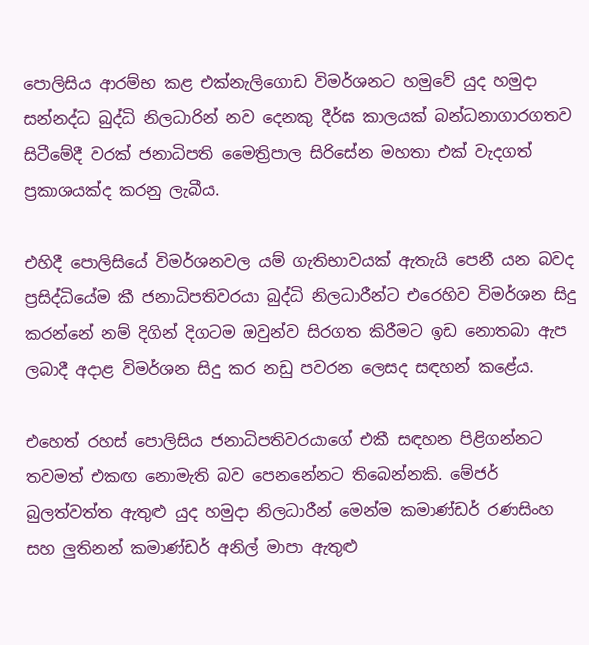පොලිසිය ආරම්භ කළ එක්‌නැලිගොඩ විමර්ශනට හමුවේ යුද හමුදා සන්නද්ධ බුද්ධි නිලධාරින් නව දෙනකු දීර්ඝ කාලයක්‌ බන්ධනාගාරගතව සිටීමේදී වරක්‌ ජනාධිපති මෛත්‍රිපාල සිරිසේන මහතා එක්‌ වැදගත් ප්‍රකාශයක්‌ද කරනු ලැබීය.

එහිදී පොලිසියේ විමර්ශනවල යම් ගැතිභාවයක්‌ ඇතැයි පෙනී යන බවද ප්‍රසිද්ධියේම කී ජනාධිපතිවරයා බුද්ධි නිලධාරීන්ට එරෙහිව විමර්ශන සිදු කරන්නේ නම් දිගින් දිගටම ඔවුන්ව සිරගත කිරීමට ඉඩ නොතබා ඇප ලබාදී අදාළ විමර්ශන සිදු කර නඩු පවරන ලෙසද සඳහන් කළේය.

එහෙත් රහස්‌ පොලිසිය ජනාධිපතිවරයාගේ එකී සඳහන පිළිගන්නට තවමත් එකඟ නොමැති බව පෙනනේනට තිබෙන්නකි. මේජර් බුලත්වත්ත ඇතුළු යුද හමුදා නිලධාරීන් මෙන්ම කමාණ්‌ඩර් රණසිංහ සහ ලුතිනන් කමාණ්‌ඩර් අනිල් මාපා ඇතුළු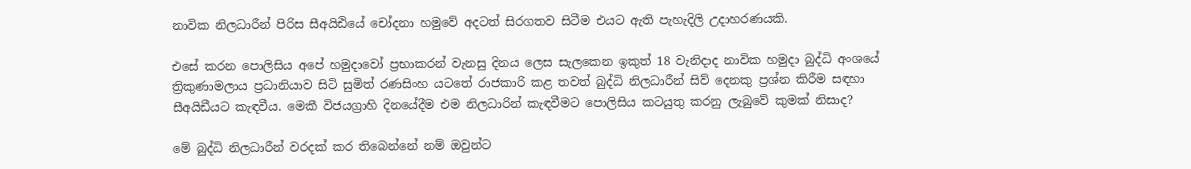නාවික නිලධාරීන් පිරිස සීඅයිඪියේ චෝදනා හමුවේ අදටත් සිරගතව සිටීම එයට ඇති පැහැදිලි උදාහරණයකි.

එසේ කරන පොලිසිය අපේ හමුදාවෝ ප්‍රභාකරන් වැනසු දිනය ලෙස සැලකෙන ඉකුත් 18 වැනිදාද නාවික හමුදා බුද්ධි අංශයේ ත්‍රිකුණාමලාය ප්‍රධානියාව සිටි සුමිත් රණසිංහ යටතේ රාජකාරි කළ තවත් බුද්ධි නිලධාරීන් සිව් දෙනකු ප්‍රශ්න කිරීම සඳහා සීඅයිඩීයට කැඳවීය. මෙකී විජයග්‍රාහි දිනයේදීම එම නිලධාරින් කැඳවීමට පොලිසිය කටයුතු කරනු ලැබුවේ කුමක්‌ නිසාද?

මේ බුද්ධි නිලධාරීන් වරදක්‌ කර තිබෙන්නේ නම් ඔවුන්ට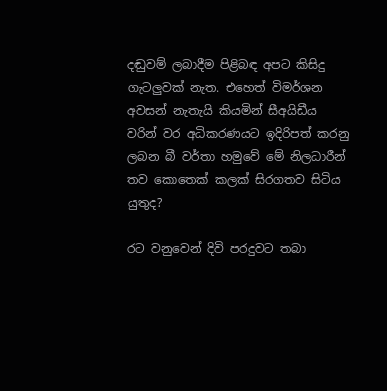දඬුවම් ලබාදීම පිළිබඳ අපට කිසිදු ගැටලුවක්‌ නැත. එහෙත් විමර්ශන අවසන් නැතැයි කියමින් සීඅයිඩීය වරින් වර අධිකරණයට ඉදිරිපත් කරනු ලබන බී වර්තා හමුවේ මේ නිලධාරීන් තව කොතෙක්‌ කලක්‌ සිරගතව සිටිය යුතුද?

රට වනුවෙන් දිවි පරදුවට තබා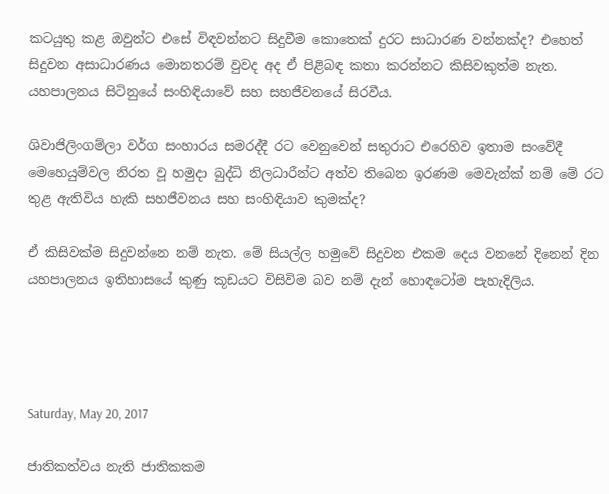කටයුතු කළ ඔවුන්ට එසේ විඳවන්නට සිදුවීම කොතෙක්‌ දුරට සාධාරණ වන්නක්‌ද? එහෙත් සිදුවන අසාධාරණය මොනතරම් වුවද අද ඒ පිළිබඳ කතා කරන්නට කිසිවකුත්ම නැත. යහපාලනය සිටිනුයේ සංහිඳියාවේ සහ සහජීවනයේ සිරවීය.

ශිවාජිලිංගම්ලා වර්ග සංහාරය සමරද්දී රට වෙනුවෙන් සතුරාට එරෙහිව ඉතාම සංවේදී මෙහෙයුම්වල නිරත වූ හමුදා බුද්ධි නිලධාරීන්ට අත්ව තිබෙන ඉරණම මෙවැන්ක්‌ නම් මේ රට තුළ ඇතිවිය හැකි සහජීවනය සහ සංහිඳියාව කුමක්‌ද?

ඒ කිසිවක්‌ම සිදුවන්නෙ නම් නැත. මේ සියල්ල හමුවේ සිදුවන එකම දෙය වනනේ දිනෙන් දින යහපාලනය ඉතිහාසයේ කුණු කූඩයට විසිවිම බව නම් දැන් හොඳටෝම පැහැදිලිය.




Saturday, May 20, 2017

ජාතිකත්වය නැති ජාතිකකම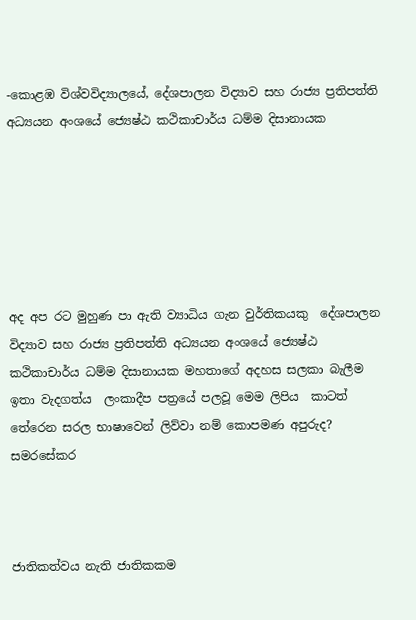-කොළඹ විශ්වවිද්‍යාලයේ, දේශපාලන විද්‍යාව සහ රාජ්‍ය ප්‍රතිපත්ති අධ්‍යයන අංශයේ ජ්‍යෙෂ්ඨ කථිකාචාර්ය ධම්ම දිසානායක






අද අප රට මුහුණ පා ඇති ව්‍යාධිය ගැන වුර්තිකයකු  දේශපාලන විද්‍යාව සහ රාජ්‍ය ප්‍රතිපත්ති අධ්‍යයන අංශයේ ජ්‍යෙෂ්ඨ කථිකාචාර්ය ධම්ම දිසානායක මහතාගේ අදහස සලකා බැලීම ඉතා වැදගත්ය  ලංකාදීප පත්‍රයේ පලවූ මෙම ලිපිය  කාටත් තේරෙන සරල භාෂාවෙන් ලිව්වා නම් කොපමණ අපුරුද?
සමරසේකර



ජාතිකත්වය නැති ජාතිකකම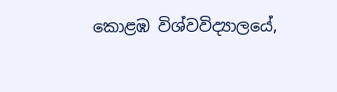කොළඹ විශ්වවිද්‍යාලයේ,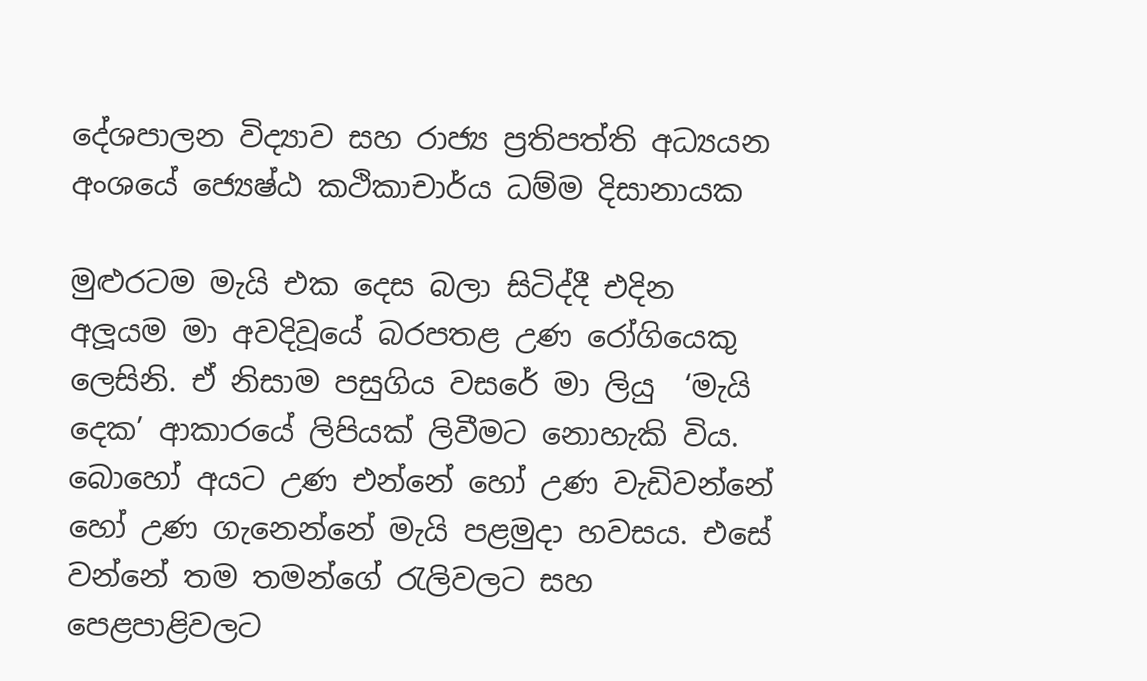දේශපාලන විද්‍යාව සහ රාජ්‍ය ප්‍රතිපත්ති අධ්‍යයන අංශයේ ජ්‍යෙෂ්ඨ කථිකාචාර්ය ධම්ම දිසානායක

මුළුරටම මැයි එක දෙස බලා සිටිද්දී එදින අලූයම මා අවදිවූයේ බරපතළ උණ රෝගියෙකු ලෙසිනි. ඒ නිසාම පසුගිය වසරේ මා ලියු  ‘මැයි දෙක’ ආකාරයේ ලිපියක් ලිවීමට නොහැකි විය. බොහෝ අයට උණ එන්නේ හෝ උණ වැඩිවන්නේ හෝ උණ ගැනෙන්නේ මැයි පළමුදා හවසය. එසේ වන්නේ තම තමන්ගේ රැලිවලට සහ පෙළපාළිවලට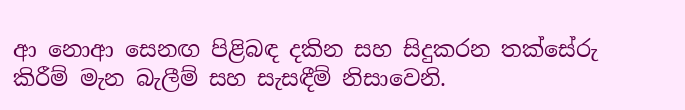ආ නොආ සෙනඟ පිළිබඳ දකින සහ සිදුකරන තක්සේරු කිරීම් මැන බැලීම් සහ සැසඳීම් නිසාවෙනි.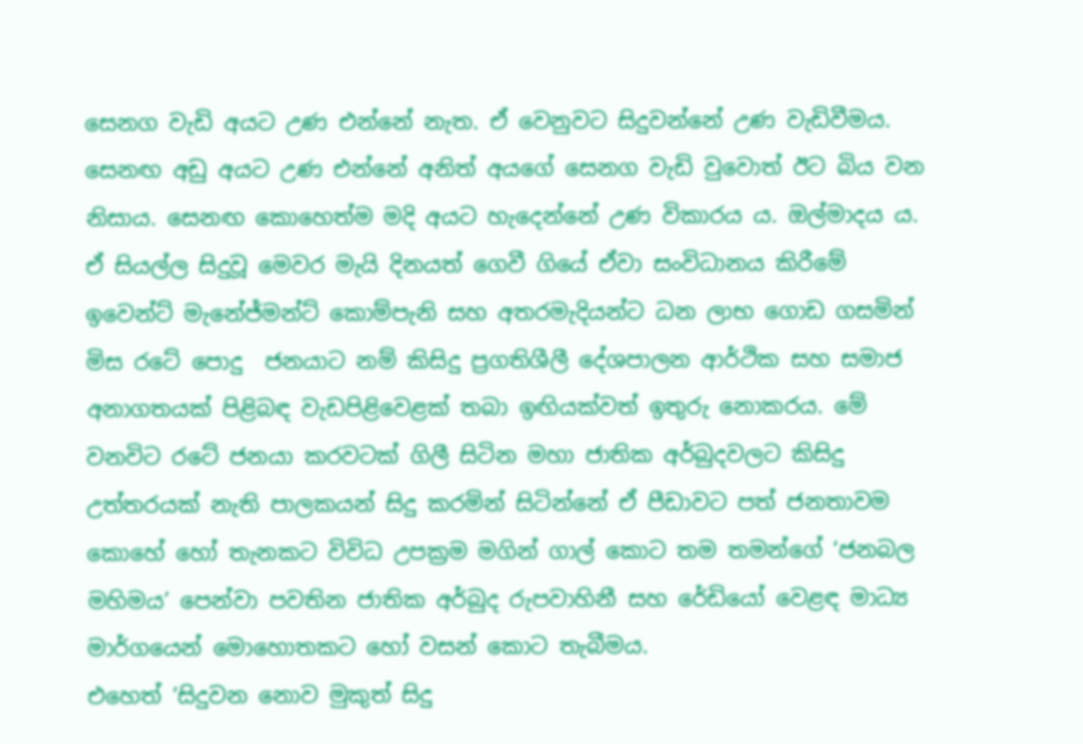සෙනග වැඩි අයට උණ එන්නේ නැත. ඒ වෙනුවට සිදුවන්නේ උණ වැඩිවීමය. සෙනඟ අඩු අයට උණ එන්නේ අනිත් අයගේ සෙනග වැඩි වුවොත් ඊට බිය වන නිසාය. සෙනඟ කොහෙත්ම මදි අයට හැදෙන්නේ උණ විකාරය ය. ඔල්මාදය ය.
ඒ සියල්ල සිදුවූ මෙවර මැයි දිනයත් ගෙවී ගියේ ඒවා සංවිධානය කිරීමේ ඉවෙන්ට් මැනේජ්මන්ට් කොම්පැනි සහ අතරමැදියන්ට ධන ලාභ ගොඩ ගසමින් මිස රටේ පොදු  ජනයාට නම් කිසිදු ප්‍රගතිශීලී දේශපාලන ආර්ථික සහ සමාජ අනාගතයක් පිළිබඳ වැඩපිළිවෙළක් තබා ඉඟියක්වත් ඉතුරු නොකරය. මේ වනවිට රටේ ජනයා කරවටක් ගිලී සිටින මහා ජාතික අර්බුදවලට කිසිදු උත්තරයක් නැති පාලකයන් සිදු කරමින් සිටින්නේ ඒ පීඩාවට පත් ජනතාවම කොහේ හෝ තැනකට විවිධ උපක්‍රම මගින් ගාල් කොට තම තමන්ගේ ‘ජනබල මහිමය’ පෙන්වා පවතින ජාතික අර්බුද රුපවාහිනී සහ රේඩියෝ වෙළඳ මාධ්‍ය මාර්ගයෙන් මොහොතකට හෝ වසන් කොට තැබීමය.
එහෙත් ‘සිදුවන නොව මුකුත් සිදු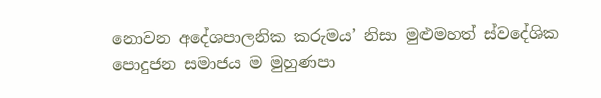නොවන අදේශපාලනික කරුමය’ නිසා මුළුමහත් ස්වදේශික පොදුජන සමාජය ම මුහුණපා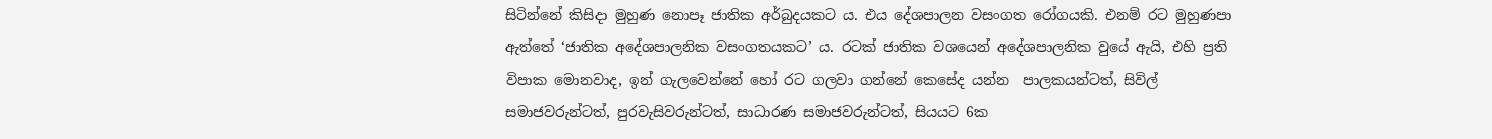සිටින්නේ කිසිදා මුහුණ නොපෑ ජාතික අර්බුදයකට ය. එය දේශපාලන වසංගත රෝගයකි. එනම් රට මුහුණපා ඇත්තේ ‘ජාතික අදේශපාලනික වසංගතයකට’ ය. රටක් ජාතික වශයෙන් අදේශපාලනික වුයේ ඇයි, එහි ප්‍රති විපාක මොනවාද, ඉන් ගැලවෙන්නේ හෝ රට ගලවා ගන්නේ කෙසේද යන්න  පාලකයන්ටත්, සිවිල් සමාජවරුන්ටත්, පුරවැසිවරුන්ටත්, සාධාරණ සමාජවරුන්ටත්, සියයට 6ක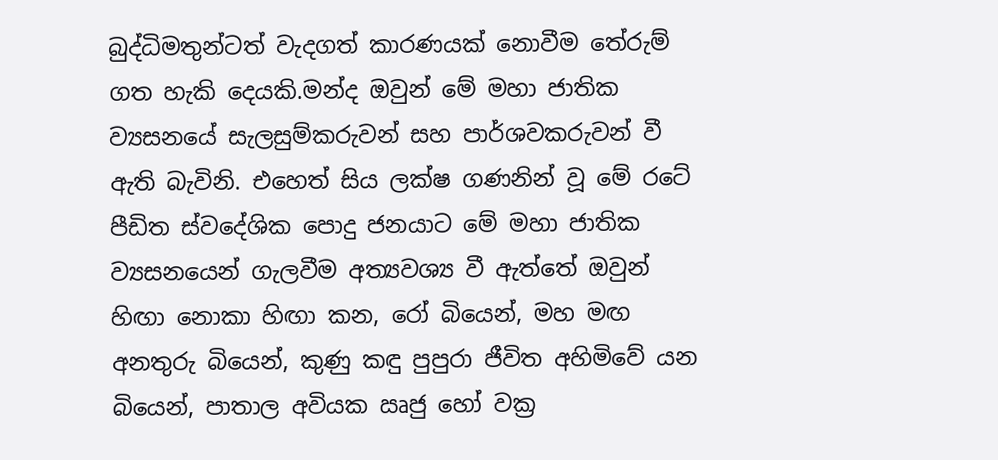බුද්ධිමතුන්ටත් වැදගත් කාරණයක් නොවීම තේරුම් ගත හැකි දෙයකි.මන්ද ඔවුන් මේ මහා ජාතික ව්‍යසනයේ සැලසුම්කරුවන් සහ පාර්ශවකරුවන් වී ඇති බැවිනි. එහෙත් සිය ලක්ෂ ගණනින් වූ මේ රටේ පීඩිත ස්වදේශික පොදු ජනයාට මේ මහා ජාතික ව්‍යසනයෙන් ගැලවීම අත්‍යවශ්‍ය වී ඇත්තේ ඔවුන් හිඟා නොකා හිඟා කන, රෝ බියෙන්, මහ මඟ අනතුරු බියෙන්, කුණු කඳු පුපුරා ජීවිත අහිමිවේ යන බියෙන්, පාතාල අවියක ඍජු හෝ වක්‍ර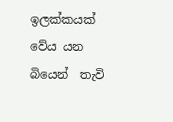ඉලක්කයක් වේය යන බියෙන්  තැවි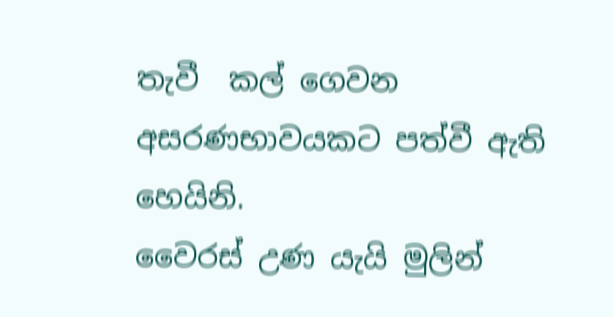තැවී  කල් ගෙවන අසරණභාවයකට පත්වී ඇති හෙයිනි.
වෛරස් උණ යැයි මුලින්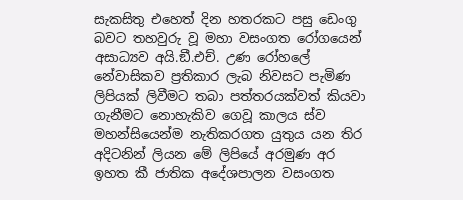සැකසිතු එහෙත් දින හතරකට පසු ඩෙංගු බවට තහවුරු වූ මහා වසංගත රෝගයෙන් අසාධ්‍යව අයි.ඞී.එච්. උණ රෝහලේ නේවාසිකව ප්‍රතිකාර ලැබ නිවසට පැමිණ ලිපියක් ලිවීමට තබා පත්තරයක්වත් කියවා ගැනීමට නොහැකිව ගෙවූ කාලය ස්ව මහන්සියෙන්ම නැතිකරගත යුතුය යන තිර අදිටනින් ලියන මේ ලිපියේ අරමුණ අර ඉහත කී ජාතික අදේශපාලන වසංගත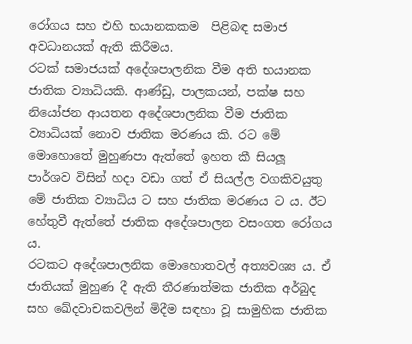රෝගය සහ එහි භයානකකම  පිළිබඳ සමාජ අවධානයක් ඇති කිරීමය.
රටක් සමාජයක් අදේශපාලනික වීම අති භයානක ජාතික ව්‍යාධියකි. ආණ්ඩු, පාලකයන්, පක්ෂ සහ නියෝජන ආයතන අදේශපාලනික වීම ජාතික ව්‍යාධියක් නොව ජාතික මරණය කි. රට මේ මොහොතේ මුහුණපා ඇත්තේ ඉහත කී සියලූ පාර්ශව විසින් හදා වඩා ගත් ඒ සියල්ල වගකිවයුතු මේ ජාතික ව්‍යාධිය ට සහ ජාතික මරණය ට ය. ඊට හේතුවී ඇත්තේ ජාතික අදේශපාලන වසංගත රෝගය ය.
රටකට අදේශපාලනික මොහොතවල් අත්‍යවශ්‍ය ය. ඒ ජාතියක් මුහුණ දී ඇති තීරණාත්මක ජාතික අර්බුද සහ ඛේදවාචකවලින් මිදීම සඳහා වූ සාමුහික ජාතික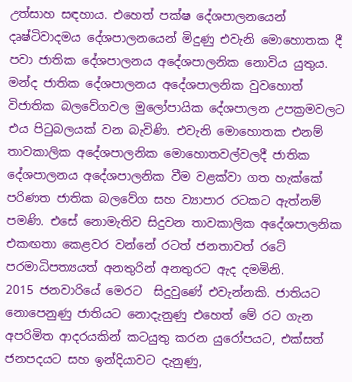උත්සාහ සඳහාය. එහෙත් පක්ෂ දේශපාලනයෙන් දෘෂ්ටිවාදමය දේශපාලනයෙන් මිදුණු එවැනි මොහොතක දී පවා ජාතික දේශපාලනය අදේශපාලනික නොවිය යුතුය. මන්ද ජාතික දේශපාලනය අදේශපාලනික වුවහොත් විජාතික බලවේගවල මුලෝපායික දේශපාලන උපක්‍රමවලට එය පිටුබලයක් වන බැවිණි. එවැනි මොහොතක එනම් තාවකාලික අදේශපාලනික මොහොතවල්වලදී ජාතික දේශපාලනය අදේශපාලනික වීම වළක්වා ගත හැක්කේ පරිණත ජාතික බලවේග සහ ව්‍යාපාර රටකට ඇත්නම් පමණි. එසේ නොමැතිව සිදුවන තාවකාලික අදේශපාලනික එකඟතා කෙළවර වන්නේ රටත් ජනතාවත් රටේ පරමාධිපත්‍යයත් අනතුරින් අනතුරට ඇද දමමිනි.
2015 ජනවාරියේ මෙරට  සිදුවුණේ එවැන්නකි. ජාතියට නොපෙනුණු ජාතියට නොදැනුණු එහෙත් මේ රට ගැන අපරිමිත ආදරයකින් කටයුතු කරන යුරෝපයට, එක්සත් ජනපදයට සහ ඉන්දියාවට දැනුණු,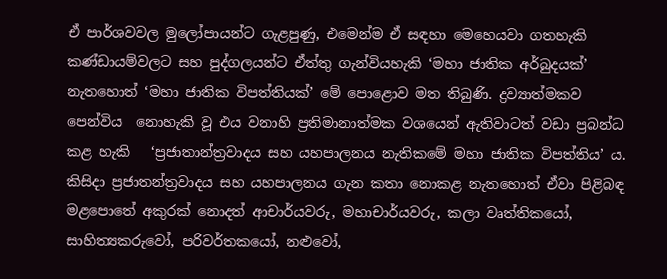ඒ පාර්ශවවල මුලෝපායන්ට ගැළපුණු, එමෙන්ම ඒ සඳහා මෙහෙයවා ගතහැකි කණ්ඩායම්වලට සහ පුද්ගලයන්ට ඒත්තු ගැන්වියහැකි ‘මහා ජාතික අර්බුදයක්’ නැතහොත් ‘මහා ජාතික විපත්තියක්’ මේ පොළොව මත තිබුණි. ද්‍රව්‍යාත්මකව පෙන්විය  නොහැකි වූ එය වනාහි ප්‍රතිමානාත්මක වශයෙන් ඇතිවාටත් වඩා ප්‍රබන්ධ කළ හැකි   ‘ප්‍රජාතාන්ත්‍රවාදය සහ යහපාලනය නැතිකමේ මහා ජාතික විපත්තිය’ ය. කිසිදා ප්‍රජාතන්ත්‍රවාදය සහ යහපාලනය ගැන කතා නොකළ නැතහොත් ඒවා පිළිබඳ මළපොතේ අකුරක් නොදත් ආචාර්යවරු, මහාචාර්යවරු, කලා වෘත්තිකයෝ, සාහිත්‍යකරුවෝ, පරිවර්තකයෝ, නළුවෝ,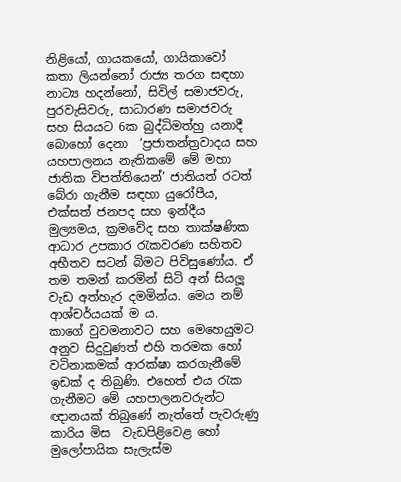නිළියෝ, ගායකයෝ, ගායිකාවෝ කතා ලියන්නෝ රාජ්‍ය තරග සඳහා නාට්‍ය හදන්නෝ, සිවිල් සමාජවරු, පුරවැසිවරු, සාධාරණ සමාජවරු සහ සියයට 6ක බුද්ධිමත්හු යනාදී බොහෝ දෙනා  ‘ප්‍රජාතන්ත්‍රවාදය සහ යහපාලනය නැතිකමේ මේ මහා ජාතික විපත්තියෙන්’ ජාතියත් රටත් බේරා ගැනීම සඳහා යුරෝපීය, එක්සත් ජනපද සහ ඉන්දීය මුල්‍යමය, ක්‍රමවේද සහ තාක්ෂණික ආධාර උපකාර රැකවරණ සහිතව අභීතව සටන් බිමට පිවිසුණෝය. ඒ තම තමන් කරමින් සිටි අන් සියලූ වැඩ අත්හැර දමමින්ය. මෙය නම් ආශ්චර්යයක් ම ය.
කාගේ වුවමනාවට සහ මෙහෙයුමට අනුව සිදුවුණත් එහි තරමක හෝ වටිනාකමක් ආරක්ෂා කරගැනීමේ ඉඩක් ද තිබුණි. එහෙත් එය රැක ගැනීමට මේ යහපාලනවරුන්ට ඥානයක් තිබුණේ නැත්තේ පැවරුණු කාරිය මිස  වැඩපිළිවෙළ හෝ මුලෝපායික සැලැස්ම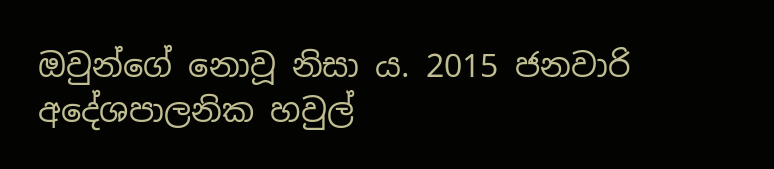ඔවුන්ගේ නොවූ නිසා ය. 2015 ජනවාරි  අදේශපාලනික හවුල්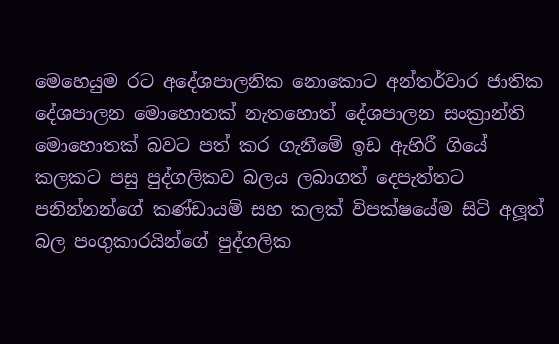මෙහෙයුම රට අදේශපාලනික නොකොට අන්තර්වාර ජාතික දේශපාලන මොහොතක් නැතහොත් දේශපාලන සංක්‍රාන්ති මොහොතක් බවට පත් කර ගැනීමේ ඉඩ ඇහිරී ගියේ කලකට පසු පුද්ගලිකව බලය ලබාගත් දෙපැත්තට පනින්නන්ගේ කණ්ඩායම් සහ කලක් විපක්ෂයේම සිටි අලූත් බල පංගුකාරයින්ගේ පුද්ගලික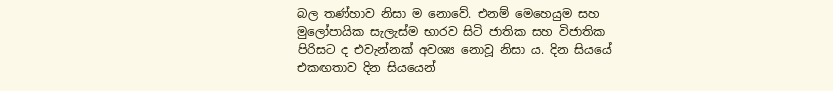බල තණ්හාව නිසා ම නොවේ. එනම් මෙහෙයුම සහ මුලෝපායික සැලැස්ම භාරව සිටි ජාතික සහ විජාතික පිරිසට ද එවැන්නක් අවශ්‍ය නොවූ නිසා ය. දින සියයේ එකඟතාව දින සියයෙන්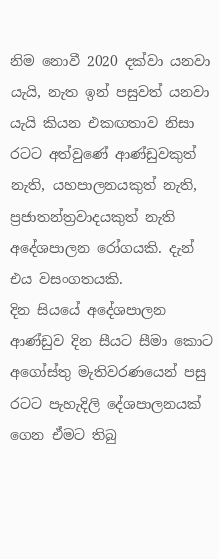නිම නොවී 2020 දක්වා යනවා යැයි, නැත ඉන් පසුවත් යනවා යැයි කියන එකඟතාව නිසා රටට අත්වුණේ ආණ්ඩුවකුත් නැති, යහපාලනයකුත් නැති, ප්‍රජාතන්ත්‍රවාදයකුත් නැති අදේශපාලන රෝගයකි. දැන් එය වසංගතයකි.
දින සියයේ අදේශපාලන ආණ්ඩුව දින සීයට සීමා කොට අගෝස්තු මැතිවරණයෙන් පසු රටට පැහැදිලි දේශපාලනයක් ගෙන ඒමට තිබු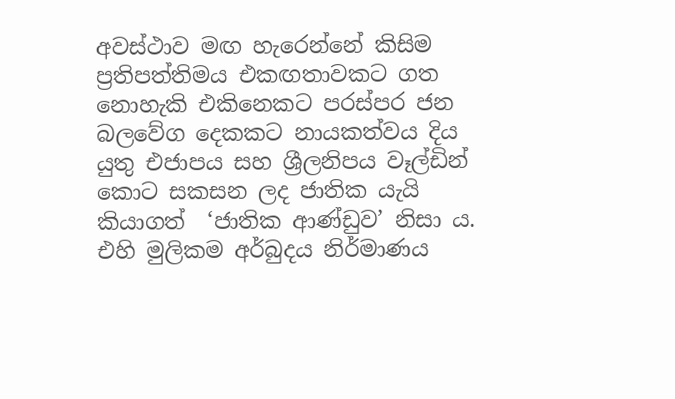අවස්ථාව මඟ හැරෙන්නේ කිසිම ප්‍රතිපත්තිමය එකඟතාවකට ගත නොහැකි එකිනෙකට පරස්පර ජන බලවේග දෙකකට නායකත්වය දිය යුතු එජාපය සහ ශ්‍රීලනිපය වෑල්ඩින් කොට සකසන ලද ජාතික යැයි කියාගත්  ‘ජාතික ආණ්ඩුව’ නිසා ය. එහි මුලිකම අර්බුදය නිර්මාණය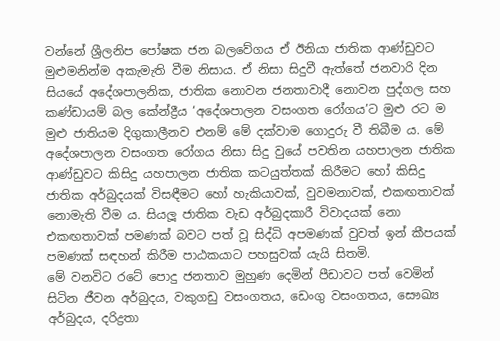වන්නේ ශ්‍රීලනිප පෝෂක ජන බලවේගය ඒ ඊනියා ජාතික ආණ්ඩුවට මුළුමනින්ම අකැමැති වීම නිසාය. ඒ නිසා සිදුවී ඇත්තේ ජනවාරි දින සියයේ අදේශපාලනික, ජාතික නොවන ජනතාවාදී නොවන පුද්ගල සහ කණ්ඩායම් බල කේන්ද්‍රීය ‘අදේශපාලන වසංගත රෝගය’ට මුළු රට ම මුළු ජාතියම දිගුකාලීනව එනම් මේ දක්වාම ගොදුරු වී තිබීම ය. මේ අදේශපාලන වසංගත රෝගය නිසා සිදු වුයේ පවතින යහපාලන ජාතික ආණ්ඩුවට කිසිදු යහපාලන ජාතික කටයුත්තක් කිරීමට හෝ කිසිදු ජාතික අර්බුදයක් විසඳීමට හෝ හැකියාවක්, වුවමනාවක්, එකඟතාවක් නොමැති වීම ය. සියලූ ජාතික වැඩ අර්බුදකාරී විවාදයක් නො එකඟතාවක් පමණක් බවට පත් වූ සිද්ධි අපමණක් වුවත් ඉන් කීපයක් පමණක් සඳහන් කිරීම පාඨකයාට පහසුවක් යැයි සිතමි.
මේ වනවිට රටේ පොදු ජනතාව මුහුණ දෙමින් පීඩාවට පත් වෙමින් සිටින ජීවන අර්බුදය, වකුගඩු වසංගතය, ඩෙංගු වසංගතය, සෞඛ්‍ය අර්බුදය, දරිද්‍රතා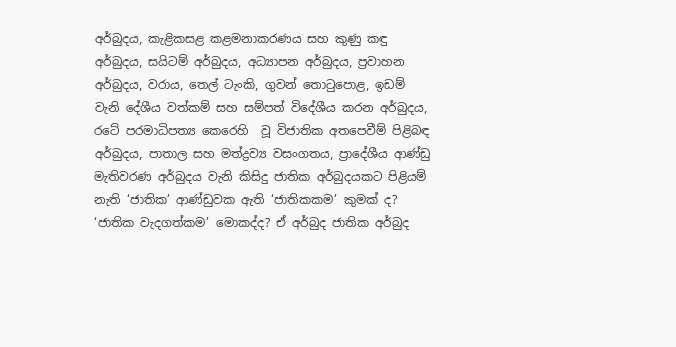අර්බුදය, කැළිකසළ කළමනාකරණය සහ කුණු කඳු අර්බුදය, සයිටම් අර්බුදය, අධ්‍යාපන අර්බුදය, ප්‍රවාහන අර්බුදය, වරාය, තෙල් ටැංකි, ගුවන් තොටුපොළ, ඉඩම්   වැනි දේශීය වත්කම් සහ සම්පත් විදේශීය කරන අර්බුදය, රටේ පරමාධිපත්‍ය කෙරෙහි  වූ විජාතික අතපෙවීම් පිළිබඳ අර්බුදය, පාතාල සහ මත්ද්‍රව්‍ය වසංගතය, ප්‍රාදේශීය ආණ්ඩු මැතිවරණ අර්බුදය වැනි කිසිදු ජාතික අර්බුදයකට පිළියම් නැති ‘ජාතික’ ආණ්ඩුවක ඇති ‘ජාතිකකම’ කුමක් ද? ‘ජාතික වැදගත්කම’ මොකද්ද? ඒ අර්බුද ජාතික අර්බුද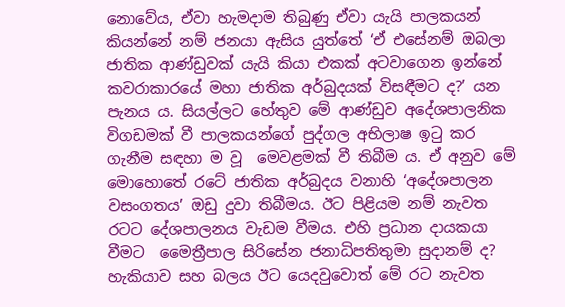නොවේය, ඒවා හැමදාම තිබුණු ඒවා යැයි පාලකයන් කියන්නේ නම් ජනයා ඇසිය යුත්තේ ‘ඒ එසේනම් ඔබලා ජාතික ආණ්ඩුවක් යැයි කියා එකක් අටවාගෙන ඉන්නේ කවරාකාරයේ මහා ජාතික අර්බුදයක් විසඳීමට ද?’ යන පැනය ය. සියල්ලට හේතුව මේ ආණ්ඩුව අදේශපාලනික විගඩමක් වී පාලකයන්ගේ පුද්ගල අභිලාෂ ඉටු කර ගැනීම සඳහා ම වූ  මෙවළමක් වී තිබීම ය. ඒ අනුව මේ මොහොතේ රටේ ජාතික අර්බුදය වනාහි ‘අදේශපාලන වසංගතය’ ඔඩු දුවා තිබීමය. ඊට පිළියම නම් නැවත රටට දේශපාලනය වැඩම වීමය. එහි ප්‍රධාන දායකයා වීමට  මෛත්‍රීපාල සිරිසේන ජනාධිපතිතුමා සුදානම් ද? හැකියාව සහ බලය ඊට යෙදවුවොත් මේ රට නැවත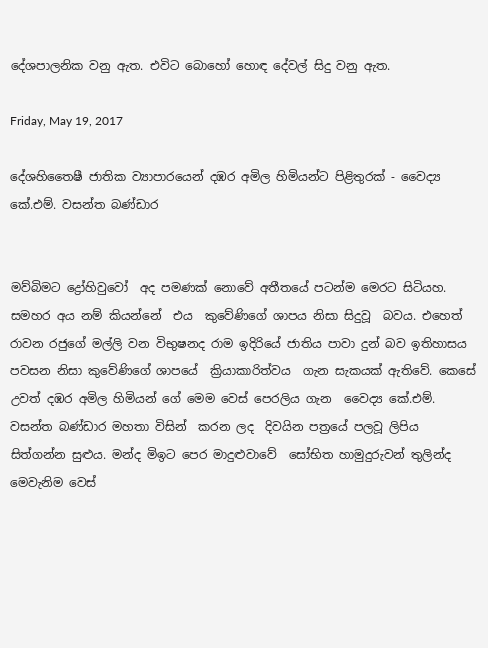දේශපාලනික වනු ඇත. එවිට බොහෝ හොඳ දේවල් සිදු වනු ඇත.

Friday, May 19, 2017

දේශහිතෛෂී ජාතික ව්‍යාපාරයෙන් දඹර අමිල හිමියන්ට පිළිතුරක්‌ - වෛද්‍ය කේ.එම්. වසන්ත බණ්‌ඩාර


මව්බිමට ද්‍රෝහිවුවෝ  අද පමණක් නොවේ අතීතයේ පටන්ම මෙරට සිටියහ. සමහර අය නම් කියන්නේ  එය  කුවේණිගේ ශාපය නිසා සිදුවූ  බවය. එහෙත්   රාවන රජුගේ මල්ලි වන විභුෂනද රාම ඉදිරියේ ජාතිය පාවා දුන් බව ඉතිහාසය පවසන නිසා කුවේණිගේ ශාපයේ  ක්‍රියාකාරිත්වය  ගැන සැකයක් ඇතිවේ. කෙසේ උවත් දඹර අමිල හිමියන් ගේ මෙම වෙස් පෙරලිය ගැන  වෛද්‍ය කේ.එම්. වසන්ත බණ්‌ඩාර මහතා විසින්  කරන ලද  දිවයින පත්‍රයේ පලවූ ලිපිය සිත්ගන්න සුළුය. මන්ද මිඉට පෙර මාදුළුවාවේ  සෝභිත හාමුදුරුවන් තුලින්ද මෙවැනිම වෙස්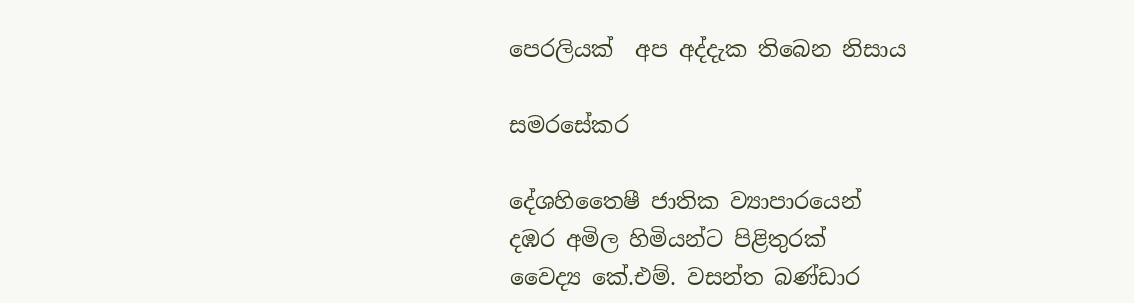පෙරලියක්  අප අද්දැක තිබෙන නිසාය

සමරසේකර

දේශහිතෛෂී ජාතික ව්‍යාපාරයෙන්
දඹර අමිල හිමියන්ට පිළිතුරක්‌
වෛද්‍ය කේ.එම්. වසන්ත බණ්‌ඩාර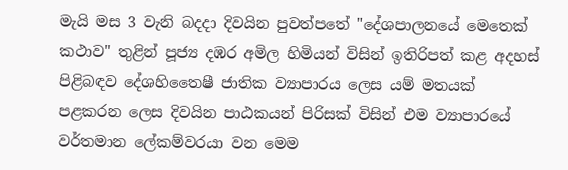මැයි මස 3 වැනි බදදා දිවයින පුවත්පතේ "දේශපාලනයේ මෙතෙක්‌ කථාව" තුළින් පූජ්‍ය දඹර අමිල හිමියන් විසින් ඉතිරිපත් කළ අදහස්‌ පිළිබඳව දේශහිතෛෂී ජාතික ව්‍යාපාරය ලෙස යම් මතයක්‌ පළකරන ලෙස දිවයින පාඨකයන් පිරිසක්‌ විසින් එම ව්‍යාපාරයේ වර්තමාන ලේකම්වරයා වන මෙම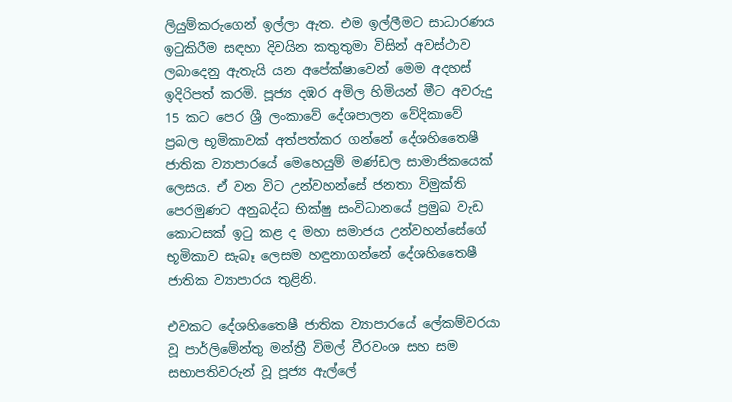ලියුම්කරුගෙන් ඉල්ලා ඇත. එම ඉල්ලීමට සාධාරණය ඉටුකිරීම සඳහා දිවයින කතුතුමා විසින් අවස්‌ථාව ලබාදෙනු ඇතැයි යන අපේක්‌ෂාවෙන් මෙම අදහස්‌ ඉදිරිපත් කරමි. පූජ්‍ය දඹර අමිල හිමියන් මීට අවරුදු 15 කට පෙර ශ්‍රී ලංකාවේ දේශපාලන වේදිකාවේ ප්‍රබල භූමිකාවක්‌ අත්පත්කර ගන්නේ දේශහිතෛෂී ජාතික ව්‍යාපාරයේ මෙහෙයුම් මණ්‌ඩල සාමාජිකයෙක්‌ ලෙසය. ඒ වන විට උන්වහන්සේ ජනතා විමුක්‌ති පෙරමුණට අනුබද්ධ භික්‌ෂු සංවිධානයේ ප්‍රමුඛ වැඩ කොටසක්‌ ඉටු කළ ද මහා සමාජය උන්වහන්සේගේ භූමිකාව සැබෑ ලෙසම හඳුනාගන්නේ දේශහිතෛෂී ජාතික ව්‍යාපාරය තුළිනි.

එවකට දේශහිතෛෂී ජාතික ව්‍යාපාරයේ ලේකම්වරයා වූ පාර්ලිමේන්තු මන්ත්‍රී විමල් වීරවංශ සහ සම සභාපතිවරුන් වූ පූජ්‍ය ඇල්ලේ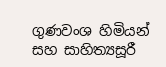ගුණවංශ හිමියන් සහ සාහිත්‍යසූරී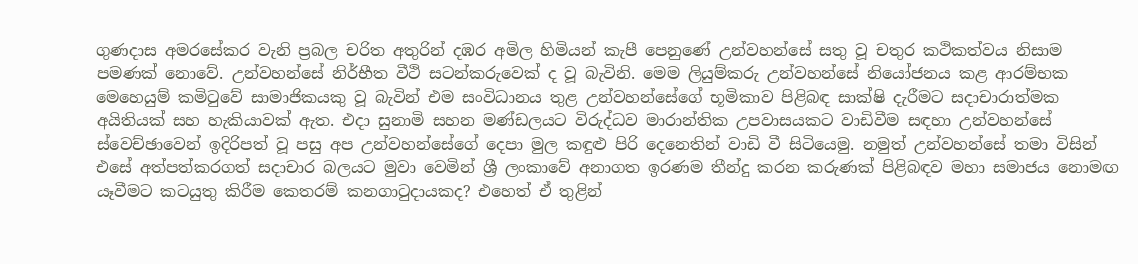ගුණදාස අමරසේකර වැනි ප්‍රබල චරිත අතුරින් දඹර අමිල හිමියන් කැපී පෙනුණේ උන්වහන්සේ සතු වූ චතුර කථිකත්වය නිසාම පමණක්‌ නොවේ. උන්වහන්සේ නිර්භීත වීථි සටන්කරුවෙක්‌ ද වූ බැවිනි. මෙම ලියුම්කරු උන්වහන්සේ නියෝජනය කළ ආරම්භක මෙහෙයුම් කමිටුවේ සාමාජිකයකු වූ බැවින් එම සංවිධානය තුළ උන්වහන්සේගේ භූමිකාව පිළිබඳ සාක්‌ෂි දැරීමට සදාචාරාත්මක අයිතියක්‌ සහ හැකියාවක්‌ ඇත. එදා සුනාමි සහන මණ්‌ඩලයට විරුද්ධව මාරාන්තික උපවාසයකට වාඩිවීම සඳහා උන්වහන්සේ ස්‌වෙච්ඡාවෙන් ඉදිරිපත් වූ පසු අප උන්වහන්සේගේ දෙපා මුල කඳුළු පිරි දෙනෙතින් වාඩි වී සිටියෙමු. නමුත් උන්වහන්සේ තමා විසින් එසේ අත්පත්කරගත් සදාචාර බලයට මුවා වෙමින් ශ්‍රී ලංකාවේ අනාගත ඉරණම තීන්දු කරන කරුණක්‌ පිළිබඳව මහා සමාජය නොමඟ යෑවීමට කටයුතු කිරීම කෙතරම් කනගාටුදායකද? එහෙත් ඒ තුළින්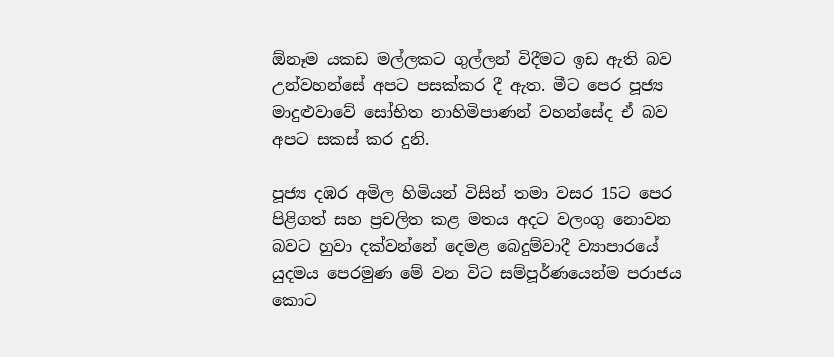ඕනෑම යකඩ මල්ලකට ගුල්ලන් විදීමට ඉඩ ඇති බව උන්වහන්සේ අපට පසක්‌කර දී ඇත. මීට පෙර පූජ්‍ය මාදුළුවාවේ සෝභිත නාහිමිපාණන් වහන්සේද ඒ බව අපට සකස්‌ කර දුනි.

පූජ්‍ය දඹර අමිල හිමියන් විසින් තමා වසර 15ට පෙර පිළිගත් සහ ප්‍රචලිත කළ මතය අදට වලංගු නොවන බවට හුවා දක්‌වන්නේ දෙමළ බෙදුම්වාදී ව්‍යාපාරයේ යුදමය පෙරමුණ මේ වන විට සම්පූර්ණයෙන්ම පරාජය කොට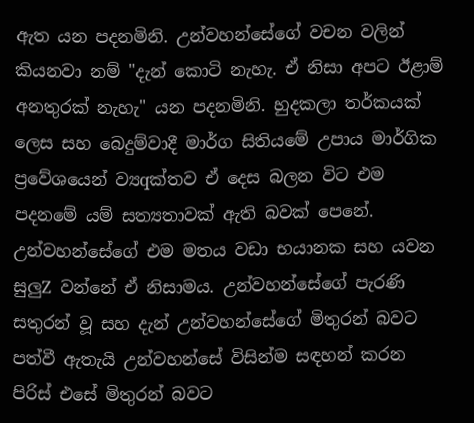ඇත යන පදනමිනි. උන්වහන්සේගේ වචන වලින් කියනවා නම් "දැන් කොටි නැහැ. ඒ නිසා අපට ඊළාම් අනතුරක්‌ නැහැ" යන පදනමිනි. හුදකලා තර්කයක්‌ ලෙස සහ බෙදුම්වාදී මාර්ග සිතියමේ උපාය මාර්ගික ප්‍රවේශයෙන් ව්‍යqක්‌තව ඒ දෙස බලන විට එම පදනමේ යම් සත්‍යතාවක්‌ ඇති බවක්‌ පෙනේ. උන්වහන්සේගේ එම මතය වඩා භයානක සහ යවන සුලුZ වන්නේ ඒ නිසාමය. උන්වහන්සේගේ පැරණි සතුරන් වූ සහ දැන් උන්වහන්සේගේ මිතුරන් බවට පත්වී ඇතැයි උන්වහන්සේ විසින්ම සඳහන් කරන පිරිස්‌ එසේ මිතුරන් බවට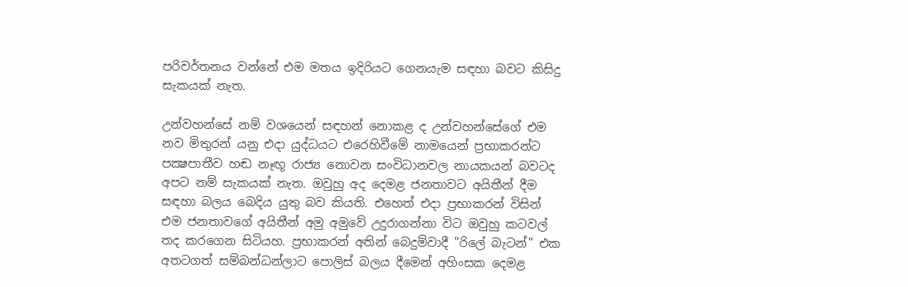පරිවර්තනය වන්නේ එම මතය ඉදිරියට ගෙනයැම සඳහා බවට කිසිදු සැකයක්‌ නැත.

උන්වහන්සේ නම් වශයෙන් සඳහන් නොකළ ද උන්වහන්සේගේ එම නව මිතුරන් යනු එදා යුද්ධයට එරෙහිවීමේ නාමයෙන් ප්‍රභාකරන්ට පක්‍ෂපාතීව හඬ නෑඟූ රාජ්‍ය නොවන සංවිධානවල නායකයන් බවටද අපට නම් සැකයක්‌ නැත. ඔවුහු අද දෙමළ ජනතාවට අයිතීන් දීම සඳහා බලය බෙදිය යුතු බව කියති. එහෙත් එදා ප්‍රභාකරන් විසින් එම ජනතාවගේ අයිතීන් අමු අමුවේ උදුරාගන්නා විට ඔවුහු කටවල් තද කරගෙන සිටියහ. ප්‍රභාකරන් අතින් බෙදුම්වාදී "රිලේ බැටන්" එක අතටගත් සම්බන්ධන්ලාට පොලිස්‌ බලය දීමෙන් අහිංසක දෙමළ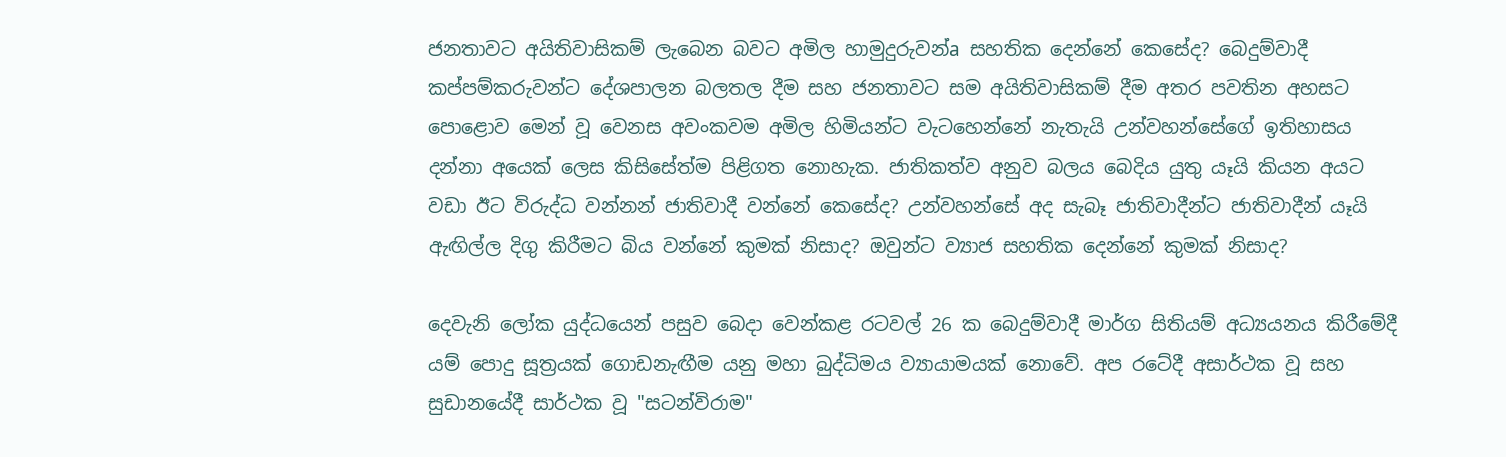ජනතාවට අයිතිවාසිකම් ලැබෙන බවට අමිල හාමුදුරුවන්a සහතික දෙන්නේ කෙසේද? බෙදුම්වාදී කප්පම්කරුවන්ට දේශපාලන බලතල දීම සහ ජනතාවට සම අයිතිවාසිකම් දීම අතර පවතින අහසට පොළොව මෙන් වූ වෙනස අවංකවම අමිල හිමියන්ට වැටහෙන්නේ නැතැයි උන්වහන්සේගේ ඉතිහාසය දන්නා අයෙක්‌ ලෙස කිසිසේත්ම පිළිගත නොහැක. ජාතිකත්ව අනුව බලය බෙදිය යුතු යෑයි කියන අයට වඩා ඊට විරුද්ධ වන්නන් ජාතිවාදී වන්නේ කෙසේද? උන්වහන්සේ අද සැබෑ ජාතිවාදීන්ට ජාතිවාදීන් යෑයි ඇඟිල්ල දිගු කිරීමට බිය වන්නේ කුමක්‌ නිසාද? ඔවුන්ට ව්‍යාජ සහතික දෙන්නේ කුමක්‌ නිසාද?

දෙවැනි ලෝක යුද්ධයෙන් පසුව බෙදා වෙන්කළ රටවල් 26 ක බෙදුම්වාදී මාර්ග සිතියම් අධ්‍යයනය කිරීමේදී යම් පොදු සූත්‍රයක්‌ ගොඩනැඟීම යනු මහා බුද්ධිමය ව්‍යායාමයක්‌ නොවේ. අප රටේදී අසාර්ථක වූ සහ සුඩානයේදී සාර්ථක වූ "සටන්විරාම"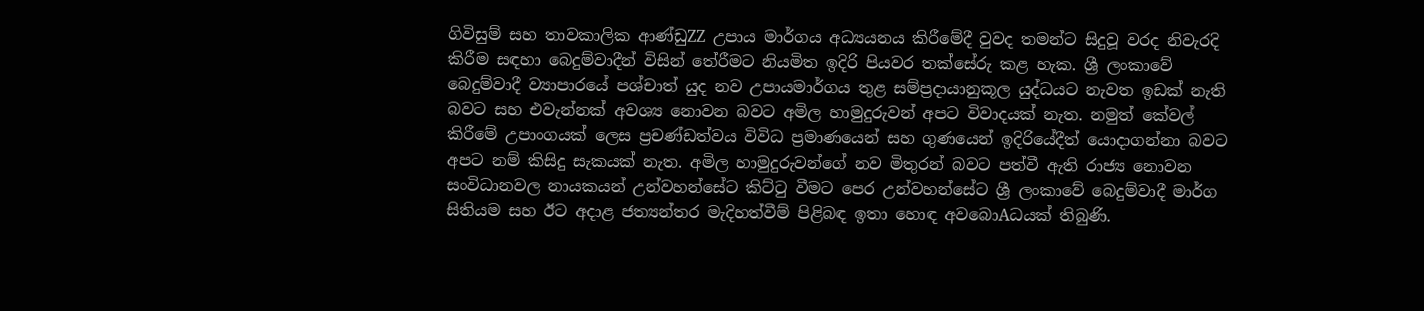ගිවිසුම් සහ තාවකාලික ආණ්‌ඩුZZ උපාය මාර්ගය අධ්‍යයනය කිරීමේදී වුවද තමන්ට සිදුවූ වරද නිවැරදි කිරීම සඳහා බෙදුම්වාදීන් විසින් තේරීමට නියමිත ඉදිරි පියවර තක්‌සේරු කළ හැක. ශ්‍රී ලංකාවේ බෙදුම්වාදී ව්‍යාපාරයේ පශ්චාත් යුද නව උපායමාර්ගය තුළ සම්ප්‍රදායානුකූල යුද්ධයට නැවත ඉඩක්‌ නැති බවට සහ එවැන්නක්‌ අවශ්‍ය නොවන බවට අමිල හාමුදුරුවන් අපට විවාදයක්‌ නැත. නමුත් කේවල් කිරීමේ උපාංගයක්‌ ලෙස ප්‍රචණ්‌ඩත්වය විවිධ ප්‍රමාණයෙන් සහ ගුණයෙන් ඉදිරියේදීත් යොදාගන්නා බවට අපට නම් කිසිදු සැකයක්‌ නැත. අමිල හාමුදුරුවන්ගේ නව මිතුරන් බවට පත්වී ඇති රාජ්‍ය නොවන සංවිධානවල නායකයන් උන්වහන්සේට කිට්‌ටු වීමට පෙර උන්වහන්සේට ශ්‍රී ලංකාවේ බෙදුම්වාදී මාර්ග සිතියම සහ ඊට අදාළ ජත්‍යන්තර මැදිහත්වීම් පිළිබඳ ඉතා හොඳ අවබොAධයක්‌ තිබුණි.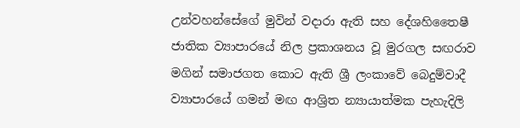උන්වහන්සේගේ මුවින් වදාරා ඇති සහ දේශහිතෛෂී ජාතික ව්‍යාපාරයේ නිල ප්‍රකාශනය වූ මුරගල සඟරාව මගින් සමාජගත කොට ඇති ශ්‍රී ලංකාවේ බෙදුම්වාදී ව්‍යාපාරයේ ගමන් මඟ ආශ්‍රිත න්‍යායාත්මක පැහැදිලි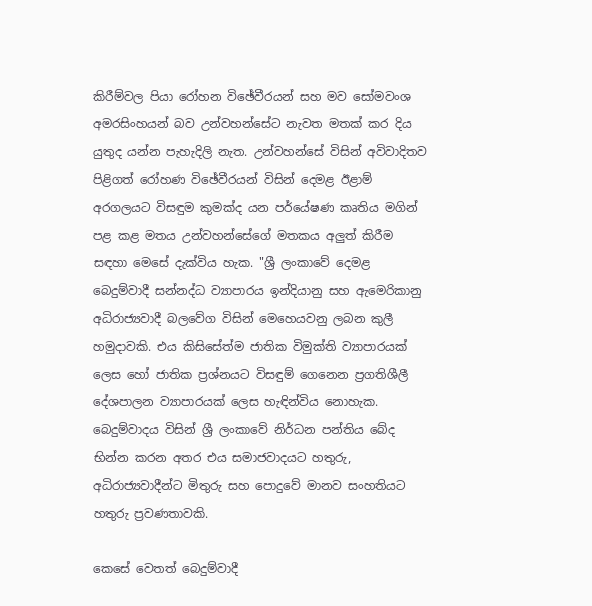කිරීම්වල පියා රෝහන විඡේවීරයන් සහ මව සෝමවංශ අමරසිංහයන් බව උන්වහන්සේට නැවත මතක්‌ කර දිය යුතුද යන්න පැහැදිලි නැත. උන්වහන්සේ විසින් අවිවාදිතව පිළිගත් රෝහණ විඡේවීරයන් විසින් දෙමළ ඊළාම් අරගලයට විසඳුම කුමක්‌ද යන පර්යේෂණ කෘතිය මගින් පළ කළ මතය උන්වහන්සේගේ මතකය අලුත් කිරීම සඳහා මෙසේ දැක්‌විය හැක. "ශ්‍රී ලංකාවේ දෙමළ බෙදුම්වාදී සන්නද්ධ ව්‍යාපාරය ඉන්දියානු සහ ඇමෙරිකානු අධිරාජ්‍යවාදී බලවේග විසින් මෙහෙයවනු ලබන කුලී හමුදාවකි. එය කිසිසේත්ම ජාතික විමුක්‌ති ව්‍යාපාරයක්‌ ලෙස හෝ ජාතික ප්‍රශ්නයට විසඳුම් ගෙනෙන ප්‍රගතිශීලී දේශපාලන ව්‍යාපාරයක්‌ ලෙස හැඳින්විය නොහැක. බෙදුම්වාදය විසින් ශ්‍රී ලංකාවේ නිර්ධන පන්තිය බේද භින්න කරන අතර එය සමාජවාදයට හතුරු, අධිරාජ්‍යවාදීන්ට මිතුරු සහ පොදුවේ මානව සංහතියට හතුරු ප්‍රවණතාවකි.

කෙසේ වෙතත් බෙදුම්වාදී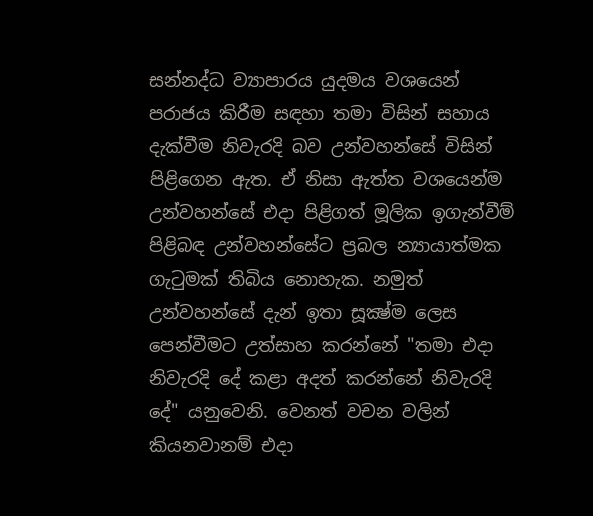සන්නද්ධ ව්‍යාපාරය යුදමය වශයෙන් පරාජය කිරීම සඳහා තමා විසින් සහාය දැක්‌වීම නිවැරදි බව උන්වහන්සේ විසින් පිළිගෙන ඇත. ඒ නිසා ඇත්ත වශයෙන්ම උන්වහන්සේ එදා පිළිගත් මූලික ඉගැන්වීම් පිළිබඳ උන්වහන්සේට ප්‍රබල න්‍යායාත්මක ගැටුමක්‌ තිබිය නොහැක. නමුත් උන්වහන්සේ දැන් ඉතා සූක්‍ෂ්ම ලෙස පෙන්වීමට උත්සාහ කරන්නේ "තමා එදා නිවැරදි දේ කළා අදත් කරන්නේ නිවැරදි දේ" යනුවෙනි. වෙනත් වචන වලින් කියනවානම් එදා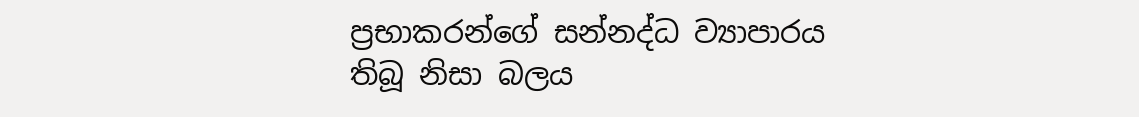ප්‍රභාකරන්ගේ සන්නද්ධ ව්‍යාපාරය තිබූ නිසා බලය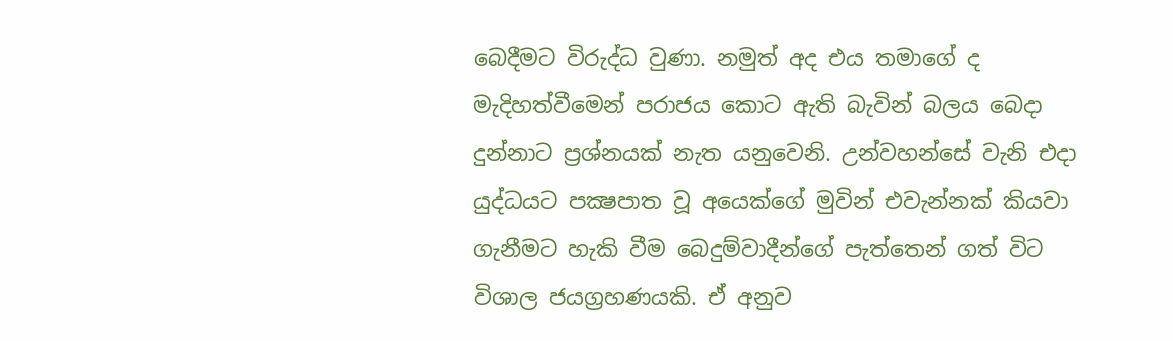බෙදීමට විරුද්ධ වුණා. නමුත් අද එය තමාගේ ද මැදිහත්වීමෙන් පරාජය කොට ඇති බැවින් බලය බෙදා දුන්නාට ප්‍රශ්නයක්‌ නැත යනුවෙනි. උන්වහන්සේ වැනි එදා යුද්ධයට පක්‍ෂපාත වූ අයෙක්‌ගේ මුවින් එවැන්නක්‌ කියවා ගැනීමට හැකි වීම බෙදුම්වාදීන්ගේ පැත්තෙන් ගත් විට විශාල ජයග්‍රහණයකි. ඒ අනුව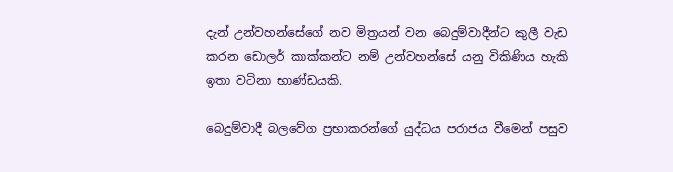දැන් උන්වහන්සේගේ නව මිත්‍රයන් වන බෙදුම්වාදීන්ට කුලී වැඩ කරන ඩොලර් කාක්‌කන්ට නම් උන්වහන්සේ යනු විකිණිය හැකි ඉතා වටිනා භාණ්‌ඩයකි.

බෙදුම්වාදී බලවේග ප්‍රභාකරන්ගේ යුද්ධය පරාජය වීමෙන් පසුව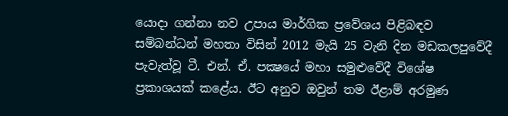යොදා ගන්නා නව උපාය මාර්ගික ප්‍රවේශය පිළිබඳව සම්බන්ධන් මහතා විසින් 2012 මැයි 25 වැනි දින මඩකලපුවේදී පැවැත්වූ ටී. එන්. ඒ. පක්‍ෂයේ මහා සමුළුවේදී විශේෂ ප්‍රකාශයක්‌ කළේය. ඊට අනුව ඔවුන් තම ඊළාම් අරමුණ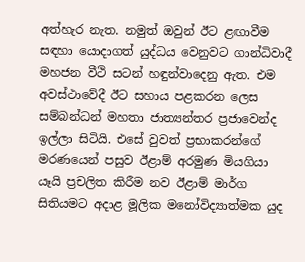අත්හැර නැත. නමුත් ඔවුන් ඊට ළඟාවීම සඳහා යොදාගත් යුද්ධය වෙනුවට ගාන්ධිවාදී මහජන වීථි සටන් හඳුන්වාදෙනු ඇත. එම අවස්‌ථාවේදී ඊට සහාය පළකරන ලෙස සම්බන්ධන් මහතා ජාත්‍යන්තර ප්‍රජාවෙන්ද ඉල්ලා සිටියි. එසේ වුවත් ප්‍රභාකරන්ගේ මරණයෙන් පසුව ඊළාම් අරමුණ මියගියා යෑයි ප්‍රචලිත කිරීම නව ඊළාම් මාර්ග සිතියමට අදාළ මූලික මනෝවිද්‍යාත්මක යුද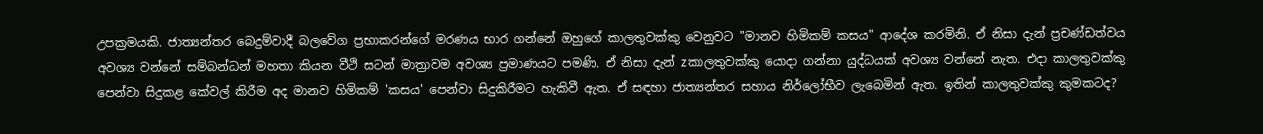උපක්‍රමයකි. ජාත්‍යන්තර බෙදුම්වාදී බලවේග ප්‍රභාකරන්ගේ මරණය භාර ගන්නේ ඔහුගේ කාලතුවක්‌කු වෙනුවට "මානව හිමිකම් කසය" ආදේශ කරමිනි. ඒ නිසා දැන් ප්‍රචණ්‌ඩත්වය අවශ්‍ය වන්නේ සම්බන්ධන් මහතා කියන වීථි සටන් මාත්‍රාවම අවශ්‍ය ප්‍රමාණයට පමණි. ඒ නිසා දැන් zකාලතුවක්‌කු යොදා ගන්නා යුද්ධයක්‌ අවශ්‍ය වන්නේ නැත. එදා කාලතුවක්‌කු පෙන්වා සිදුකළ කේවල් කිරීම අද මානව හිමිකම් 'කසය' පෙන්වා සිදුකිරීමට හැකිවී ඇත. ඒ සඳහා ජාත්‍යන්තර සහාය නිර්ලෝභීව ලැබෙමින් ඇත. ඉතින් කාලතුවක්‌කු කුමකටද?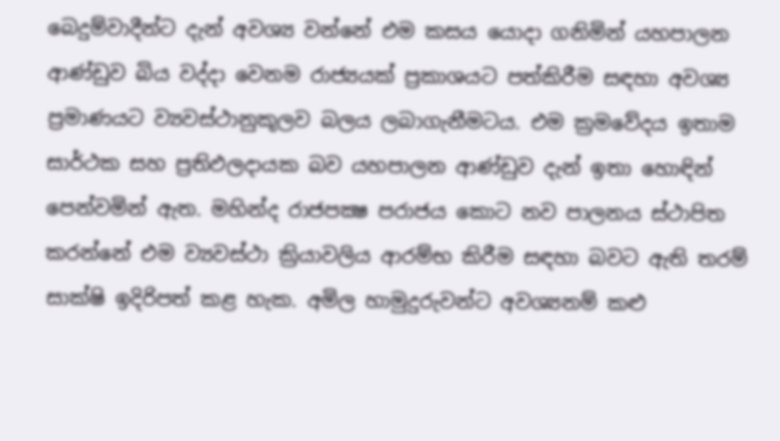බෙදුම්වාදීන්ට දැන් අවශ්‍ය වන්නේ එම කසය යොදා ගනිමින් යහපාලන ආණ්‌ඩුව බිය වද්දා වෙනම රාජ්‍යයක්‌ ප්‍රකාශයට පත්කිරීම සඳහා අවශ්‍ය ප්‍රමාණයට ව්‍යවස්‌ථානුකූලව බලය ලබාගැනීමටය. එම ක්‍රමවේදය ඉතාම සාර්ථක සහ ප්‍රතිඵලදායක බව යහපාලන ආණ්‌ඩුව දැන් ඉතා හොඳින් පෙන්වමින් ඇත. මහින්ද රාජපක්‍ෂ පරාජය කොට නව පාලනය ස්‌ථාපිත කරන්නේ එම ව්‍යවස්‌ථා ක්‍රියාවලිය ආරම්භ කිරීම සඳහා බවට ඇති තරම් සාක්‌ෂි ඉදිරිපත් කළ හැක. අමිල හාමුදුරුවන්ට අවශ්‍යනම් කළු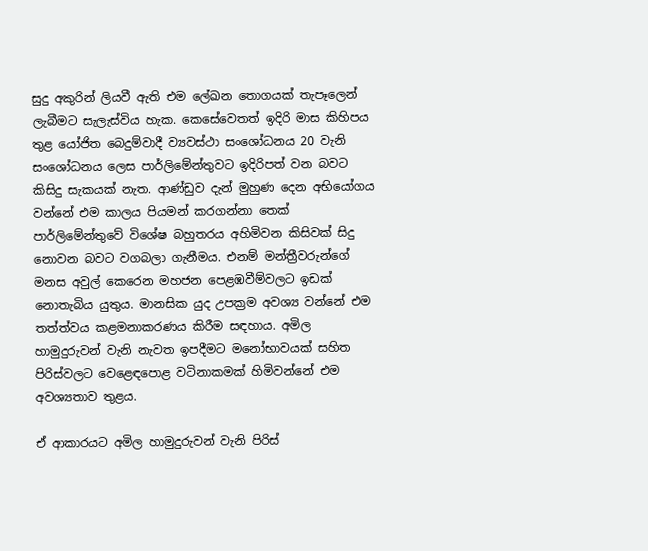සුදු අකුරින් ලියවී ඇති එම ලේඛන තොගයක්‌ තැපෑලෙන් ලැබීමට සැලැස්‌විය හැක. කෙසේවෙතත් ඉදිරි මාස කිහිපය තුළ යෝජිත බෙදුම්වාදී ව්‍යවස්‌ථා සංශෝධනය 20 වැනි සංශෝධනය ලෙස පාර්ලිමේන්තුවට ඉදිරිපත් වන බවට කිසිදු සැකයක්‌ නැත. ආණ්‌ඩුව දැන් මුහුණ දෙන අභියෝගය වන්නේ එම කාලය පියමන් කරගන්නා තෙක්‌ පාර්ලිමේන්තුවේ විශේෂ බහුතරය අහිමිවන කිසිවක්‌ සිදු නොවන බවට වගබලා ගැනීමය. එනම් මන්ත්‍රීවරුන්ගේ මනස අවුල් කෙරෙන මහජන පෙළඹවීම්වලට ඉඩක්‌ නොතැබිය යුතුය. මානසික යුද උපක්‍රම අවශ්‍ය වන්නේ එම තත්ත්වය කළමනාකරණය කිරීම සඳහාය. අමිල හාමුදුරුවන් වැනි නැවත ඉපදීමට මනෝභාවයක්‌ සහිත පිරිස්‌වලට වෙළෙඳපොළ වටිනාකමක්‌ හිමිවන්නේ එම අවශ්‍යතාව තුළය.

ඒ ආකාරයට අමිල හාමුදුරුවන් වැනි පිරිස්‌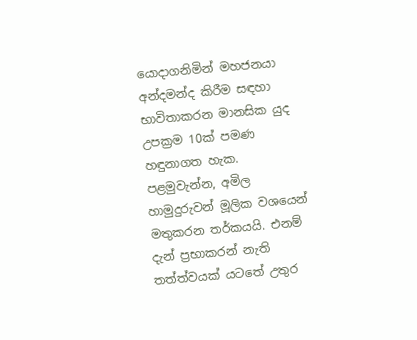යොදාගනිමින් මහජනයා අන්දමන්ද කිරීම සඳහා භාවිතාකරන මානසික යුද උපක්‍රම 10ක්‌ පමණ හඳුනාගත හැක. පළමුවැන්න, අමිල හාමුදුරුවන් මූලික වශයෙන් මතුකරන තර්කයයි. එනම් දැන් ප්‍රභාකරන් නැති තත්ත්වයක්‌ යටතේ උතුර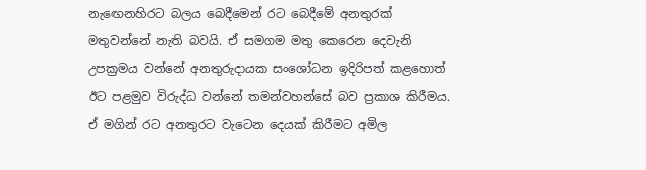නැඟෙනහිරට බලය බෙදීමෙන් රට බෙදීමේ අනතුරක්‌ මතුවන්නේ නැති බවයි. ඒ සමගම මතු කෙරෙන දෙවැනි උපක්‍රමය වන්නේ අනතුරුදායක සංශෝධන ඉදිරිපත් කළහොත් ඊට පළමුව විරුද්ධ වන්නේ තමන්වහන්සේ බව ප්‍රකාශ කිරීමය. ඒ මගින් රට අනතුරට වැටෙන දෙයක්‌ කිරීමට අමිල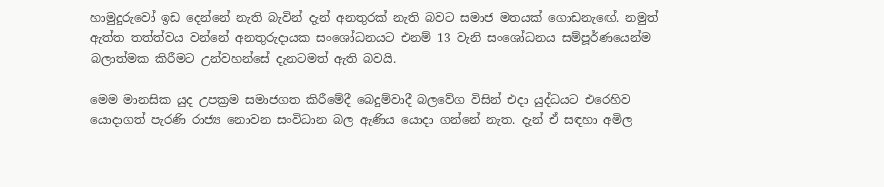හාමුදුරුවෝ ඉඩ දෙන්නේ නැති බැවින් දැන් අනතුරක්‌ නැති බවට සමාජ මතයක්‌ ගොඩනැඟේ. නමුත් ඇත්ත තත්ත්වය වන්නේ අනතුරුදායක සංශෝධනයට එනම් 13 වැනි සංශෝධනය සම්පූර්ණයෙන්ම බලාත්මක කිරීමට උන්වහන්සේ දැනටමත් ඇති බවයි.

මෙම මානසික යුද උපක්‍රම සමාජගත කිරීමේදී බෙදුම්වාදී බලවේග විසින් එදා යුද්ධයට එරෙහිව යොදාගත් පැරණි රාජ්‍ය නොවන සංවිධාන බල ඇණිය යොදා ගන්නේ නැත. දැන් ඒ සඳහා අමිල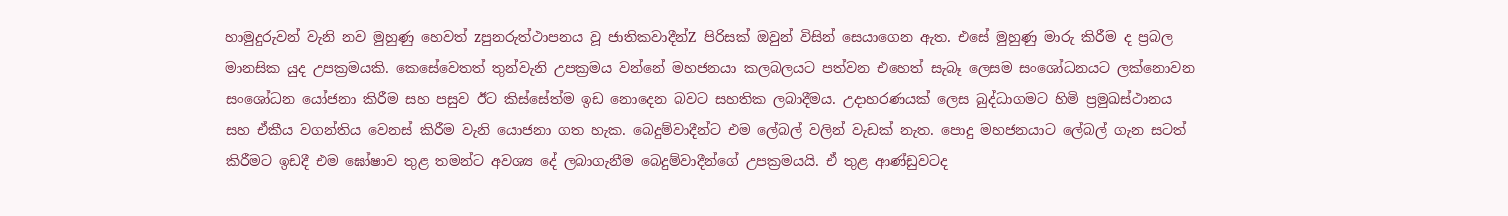හාමුදුරුවන් වැනි නව මුහුණු හෙවත් zපුනරුත්ථාපනය වූ ජාතිකවාදීන්Z පිරිසක්‌ ඔවුන් විසින් සෙයාගෙන ඇත. එසේ මුහුණු මාරු කිරීම ද ප්‍රබල මානසික යුද උපක්‍රමයකි. කෙසේවෙතත් තුන්වැනි උපක්‍රමය වන්නේ මහජනයා කලබලයට පත්වන එහෙත් සැබෑ ලෙසම සංශෝධනයට ලක්‌නොවන සංශෝධන යෝජනා කිරීම සහ පසුව ඊට කිස්‌සේත්ම ඉඩ නොදෙන බවට සහතික ලබාදීමය. උදාහරණයක්‌ ලෙස බුද්ධාගමට හිමි ප්‍රමුඛස්‌ථානය සහ ඒකීය වගන්තිය වෙනස්‌ කිරීම වැනි යොජනා ගත හැක. බෙදුම්වාදීන්ට එම ලේබල් වලින් වැඩක්‌ නැත. පොදු මහජනයාට ලේබල් ගැන සටත් කිරීමට ඉඩදී එම ඝෝෂාව තුළ තමන්ට අවශ්‍ය දේ ලබාගැනීම බෙදුම්වාදීන්ගේ උපක්‍රමයයි. ඒ තුළ ආණ්‌ඩුවටද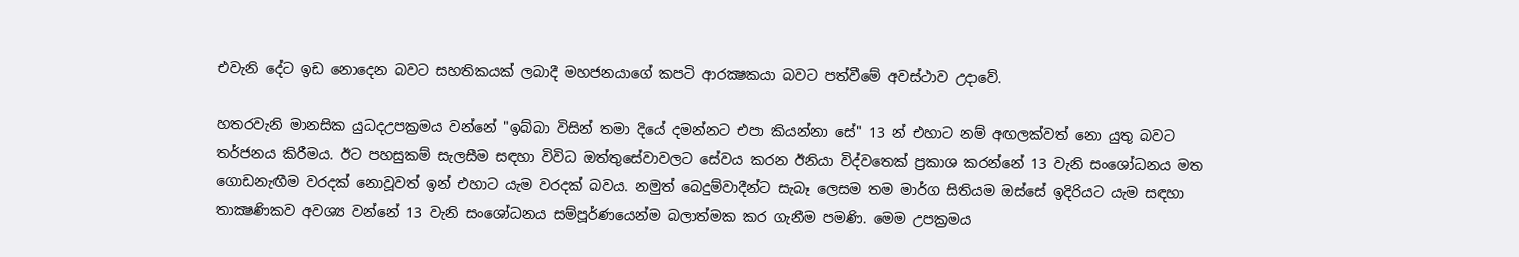එවැනි දේට ඉඩ නොදෙන බවට සහතිකයක්‌ ලබාදී මහජනයාගේ කපටි ආරක්‍ෂකයා බවට පත්වීමේ අවස්‌ථාව උදාවේ.

හතරවැනි මානසික යුධදඋපක්‍රමය වන්නේ "ඉබ්බා විසින් තමා දියේ දමන්නට එපා කියන්නා සේ" 13 න් එහාට නම් අඟලක්‌වත් නො යුතු බවට තර්ජනය කිරීමය. ඊට පහසුකම් සැලසීම සඳහා විවිධ ඔත්තුසේවාවලට සේවය කරන ඊනියා විද්වතෙක්‌ ප්‍රකාශ කරන්නේ 13 වැනි සංශෝධනය මත ගොඩනැඟීම වරදක්‌ නොවූවත් ඉන් එහාට යැම වරදක්‌ බවය. නමුත් බෙදුම්වාදීන්ට සැබෑ ලෙසම තම මාර්ග සිතියම ඔස්‌සේ ඉදිරියට යැම සඳහා තාක්‍ෂණිකව අවශ්‍ය වන්නේ 13 වැනි සංශෝධනය සම්පූර්ණයෙන්ම බලාත්මක කර ගැනීම පමණි. මෙම උපක්‍රමය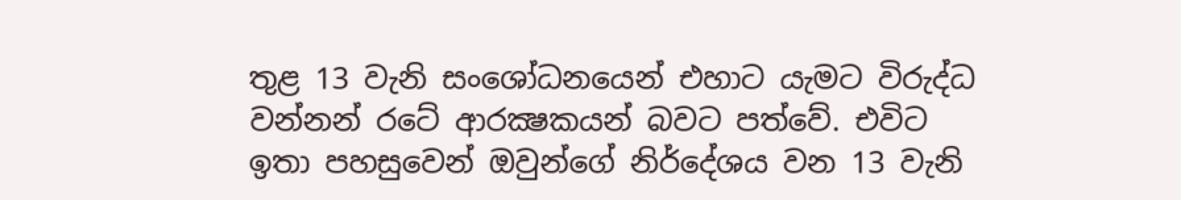තුළ 13 වැනි සංශෝධනයෙන් එහාට යැමට විරුද්ධ වන්නන් රටේ ආරක්‍ෂකයන් බවට පත්වේ. එවිට ඉතා පහසුවෙන් ඔවුන්ගේ නිර්දේශය වන 13 වැනි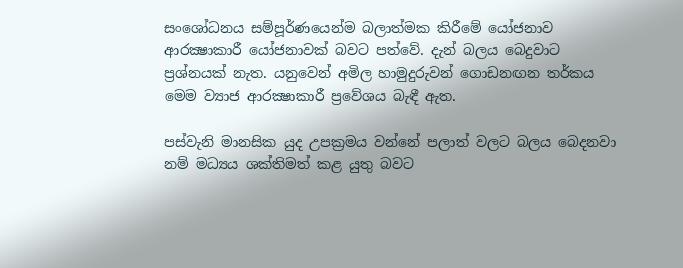සංශෝධනය සම්පූර්ණයෙන්ම බලාත්මක කිරීමේ යෝජනාව ආරක්‍ෂාකාරී යෝජනාවක්‌ බවට පත්වේ. දැන් බලය බෙදුවාට ප්‍රශ්නයක්‌ නැත. යනුවෙන් අමිල හාමුදුරුවන් ගොඩනඟන තර්කය මෙම ව්‍යාජ ආරක්‍ෂාකාරී ප්‍රවේශය බැඳී ඇත.

පස්‌වැනි මානසික යුද උපක්‍රමය වන්නේ පලාත් වලට බලය බෙදනවා නම් මධ්‍යය ශක්‌තිමත් කළ යුතු බවට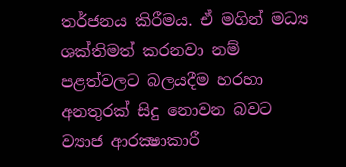තර්ජනය කිරීමය. ඒ මගින් මධ්‍ය ශක්‌තිමත් කරනවා නම් පළත්වලට බලයදීම හරහා අනතුරක්‌ සිදු නොවන බවට ව්‍යාජ ආරක්‍ෂාකාරී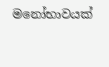මනෝභාවයක්‌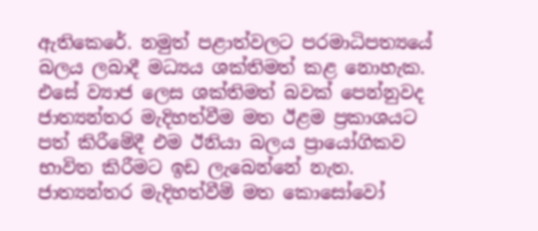ඇතිකෙරේ. නමුත් පළාත්වලට පරමාධිපත්‍යයේ බලය ලබාදී මධ්‍යය ශක්‌තිමත් කළ නොහැක. එසේ ව්‍යාජ ලෙස ශක්‌තිමත් බවක්‌ පෙන්නුවද ජාත්‍යන්තර මැදිහත්වීම මත ඊළම ප්‍රකාශයට පත් කිරීමේදී එම ඊනියා බලය ප්‍රායෝගිකව භාවිත කිරීමට ඉඩ ලැබෙන්නේ නැත. ජාත්‍යන්තර මැදිහත්වීම් මත කොසෝවෝ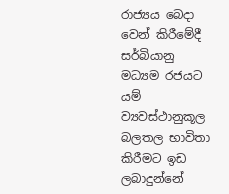රාජ්‍යය බෙදා වෙන් කිරීමේදී සර්බියානු මධ්‍යම රජයට යම් ව්‍යවස්‌ථානුකූල බලතල භාවිතා කිරීමට ඉඩ ලබාදුන්නේ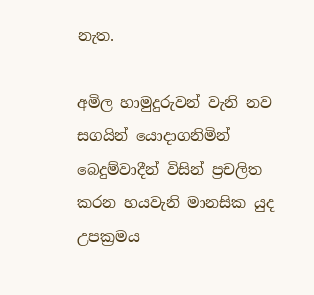නැත.

අමිල හාමුදුරුවන් වැනි නව සගයින් යොදාගනිමින් බෙදුම්වාදීන් විසින් ප්‍රචලිත කරන හයවැනි මානසික යුද උපක්‍රමය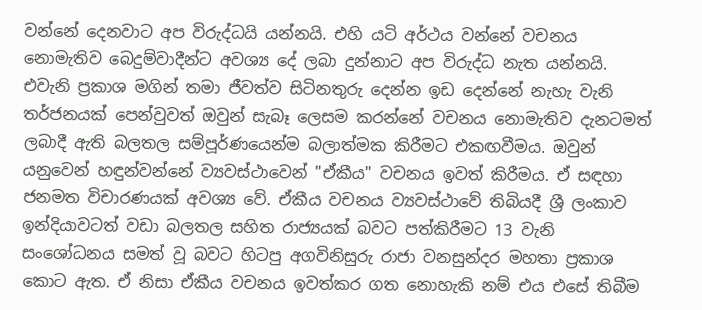වන්නේ දෙනවාට අප විරුද්ධයි යන්නයි. එහි යටි අර්ථය වන්නේ වචනය නොමැතිව බෙදුම්වාදීන්ට අවශ්‍ය දේ ලබා දුන්නාට අප විරුද්ධ නැත යන්නයි. එවැනි ප්‍රකාශ මගින් තමා ජීවත්ව සිටිනතුරු දෙන්න ඉඩ දෙන්නේ නැහැ වැනි තර්ජනයක්‌ පෙන්වුවත් ඔවුන් සැබෑ ලෙසම කරන්නේ වචනය නොමැතිව දැනටමත් ලබාදී ඇති බලතල සම්පූර්ණයෙන්ම බලාත්මක කිරීමට එකඟවීමය. ඔවුන් යනුවෙන් හඳුන්වන්නේ ව්‍යවස්‌ථාවෙන් "ඒකීය" වචනය ඉවත් කිරීමය. ඒ සඳහා ජනමත විචාරණයක්‌ අවශ්‍ය වේ. ඒකීය වචනය ව්‍යවස්‌ථාවේ තිබියදී ශ්‍රී ලංකාව ඉන්දියාවටත් වඩා බලතල සහිත රාජ්‍යයක්‌ බවට පත්කිරීමට 13 වැනි සංශෝධනය සමත් වූ බවට හිටපු අගවිනිසුරු රාජා වනසුන්දර මහතා ප්‍රකාශ කොට ඇත. ඒ නිසා ඒකීය වචනය ඉවත්කර ගත නොහැකි නම් එය එසේ තිබීම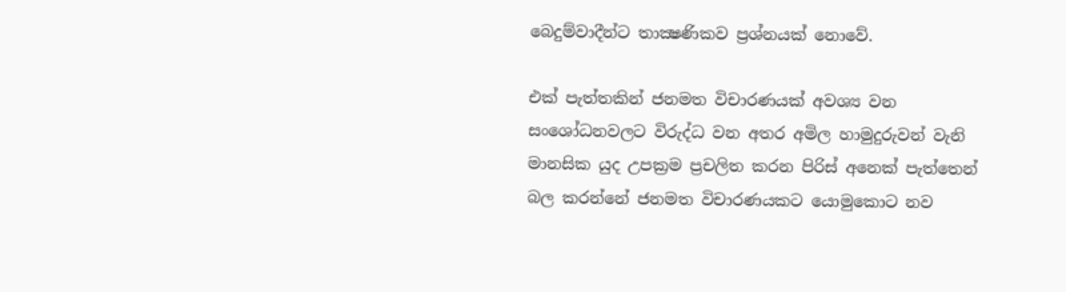බෙදුම්වාදීන්ට තාක්‍ෂණිකව ප්‍රශ්නයක්‌ නොවේ.

එක්‌ පැත්තකින් ජනමත විචාරණයක්‌ අවශ්‍ය වන සංශෝධනවලට විරුද්ධ වන අතර අමිල හාමුදුරුවන් වැනි මානසික යුද උපක්‍රම ප්‍රචලිත කරන පිරිස්‌ අනෙක්‌ පැත්තෙන් බල කරන්නේ ජනමත විචාරණයකට යොමුකොට නව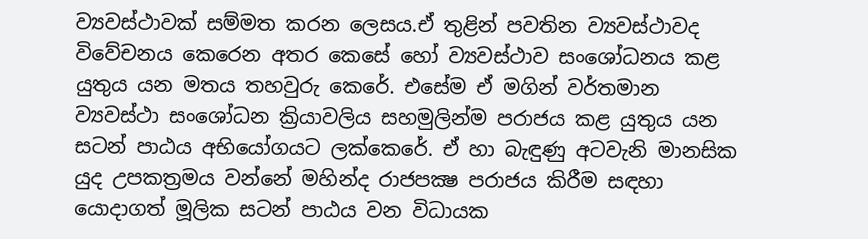ව්‍යවස්‌ථාවක්‌ සම්මත කරන ලෙසය.ඒ තුළින් පවතින ව්‍යවස්‌ථාවද විවේචනය කෙරෙන අතර කෙසේ හෝ ව්‍යවස්‌ථාව සංශෝධනය කළ යුතුය යන මතය තහවුරු කෙරේ. එසේම ඒ මගින් වර්තමාන ව්‍යවස්‌ථා සංශෝධන ක්‍රියාවලිය සහමුලින්ම පරාජය කළ යුතුය යන සටන් පාඨය අභියෝගයට ලක්‌කෙරේ. ඒ හා බැඳුණු අටවැනි මානසික යුද උපකත්‍රමය වන්නේ මහින්ද රාජපක්‍ෂ පරාජය කිරීම සඳහා යොදාගත් මූලික සටන් පාඨය වන විධායක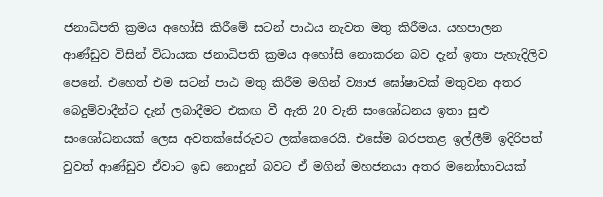ජනාධිපති ක්‍රමය අහෝසි කිරීමේ සටන් පාඨය නැවත මතු කිරීමය. යහපාලන ආණ්‌ඩුව විසින් විධායක ජනාධිපති ක්‍රමය අහෝසි නොකරන බව දැන් ඉතා පැහැදිලිව පෙනේ. එහෙත් එම සටන් පාඨ මතු කිරීම මගින් ව්‍යාජ ඝෝෂාවක්‌ මතුවන අතර බෙදුම්වාදීන්ට දැන් ලබාදීමට එකඟ වී ඇති 20 වැනි සංශෝධනය ඉතා සුළු සංශෝධනයක්‌ ලෙස අවතක්‌සේරුවට ලක්‌කෙරෙයි. එසේම බරපතළ ඉල්ලීම් ඉදිරිපත් වුවත් ආණ්‌ඩුව ඒවාට ඉඩ නොදුන් බවට ඒ මගින් මහජනයා අතර මනෝභාවයක්‌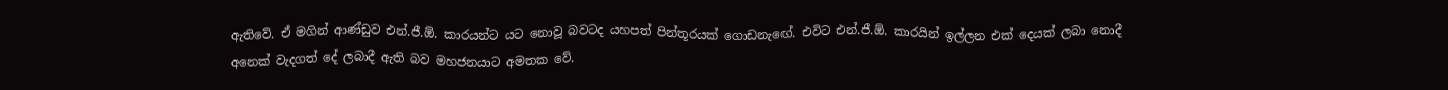ඇතිවේ. ඒ මගින් ආණ්‌ඩුව එන්.ජී.ඕ. කාරයන්ට යට නොවූ බවටද යහපත් පින්තූරයක්‌ ගොඩනැඟේ. එවිට එන්.ජී.ඕ. කාරයින් ඉල්ලන එක්‌ දෙයක්‌ ලබා නොදී අනෙක්‌ වැදගත් දේ ලබාදී ඇති බව මහජනයාට අමතක වේ.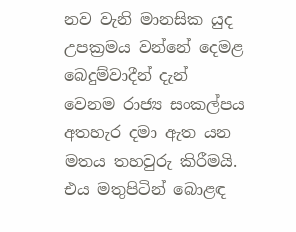නව වැනි මානසික යුද උපක්‍රමය වන්නේ දෙමළ බෙදුම්වාදීන් දැන් වෙනම රාජ්‍ය සංකල්පය අතහැර දමා ඇත යන මතය තහවුරු කිරීමයි. එය මතුපිටින් බොළඳ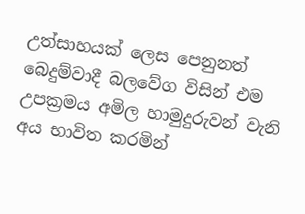උත්සාහයක්‌ ලෙස පෙනුනත් බෙදුම්වාදී බලවේග විසින් එම උපක්‍රමය අමිල හාමුදුරුවන් වැනි අය භාවිත කරමින්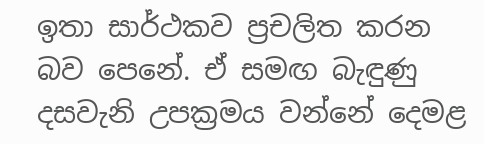ඉතා සාර්ථකව ප්‍රචලිත කරන බව පෙනේ. ඒ සමඟ බැඳුණු දසවැනි උපක්‍රමය වන්නේ දෙමළ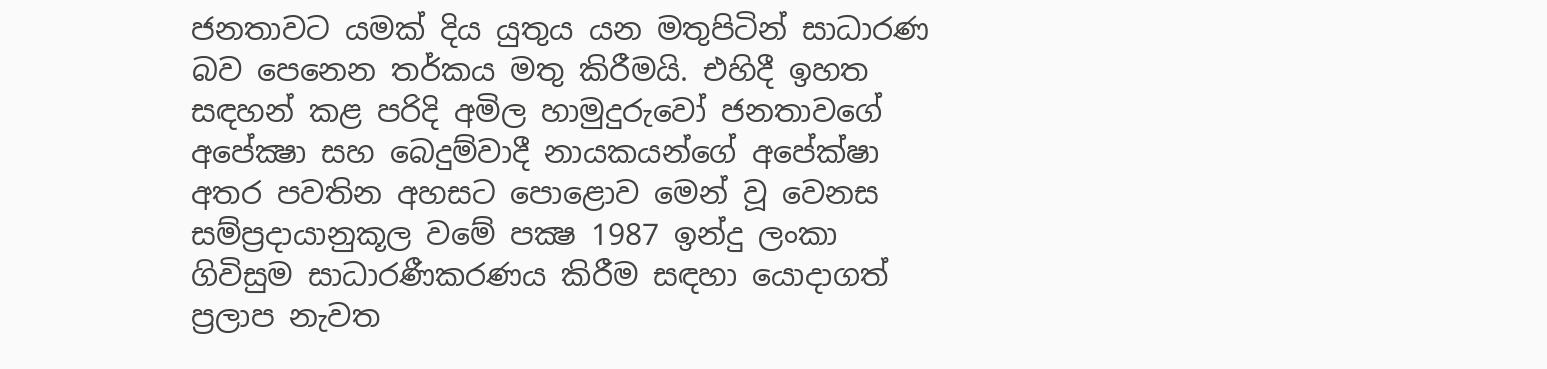ජනතාවට යමක්‌ දිය යුතුය යන මතුපිටින් සාධාරණ බව පෙනෙන තර්කය මතු කිරීමයි. එහිදී ඉහත සඳහන් කළ පරිදි අමිල හාමුදුරුවෝ ජනතාවගේ අපේක්‍ෂා සහ බෙදුම්වාදී නායකයන්ගේ අපේක්‌ෂා අතර පවතින අහසට පොළොව මෙන් වූ වෙනස සම්ප්‍රදායානුකූල වමේ පක්‍ෂ 1987 ඉන්දු ලංකා ගිවිසුම සාධාරණීකරණය කිරීම සඳහා යොදාගත් ප්‍රලාප නැවත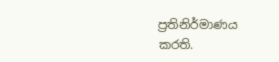ප්‍රතිනිර්මාණය කරති.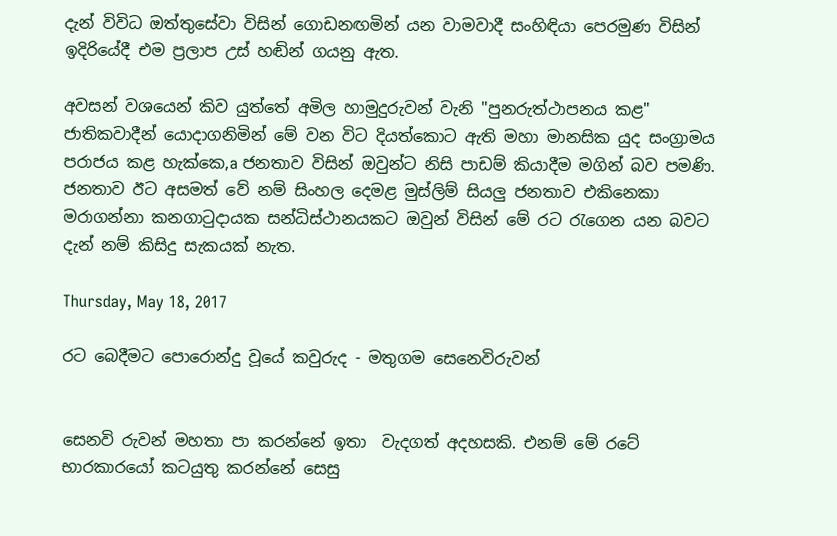දැන් විවිධ ඔත්තුසේවා විසින් ගොඩනඟමින් යන වාමවාදී සංහිඳියා පෙරමුණ විසින් ඉදිරියේදී එම ප්‍රලාප උස්‌ හඬින් ගයනු ඇත.

අවසන් වශයෙන් කිව යුත්තේ අමිල හාමුදුරුවන් වැනි "පුනරුත්ථාපනය කළ" ජාතිකවාදීන් යොදාගනිමින් මේ වන විට දියත්කොට ඇති මහා මානසික යුද සංග්‍රාමය පරාජය කළ හැක්‌කෙ,a ජනතාව විසින් ඔවුන්ට නිසි පාඩම් කියාදීම මගින් බව පමණි. ජනතාව ඊට අසමත් වේ නම් සිංහල දෙමළ මුස්‌ලිම් සියලු ජනතාව එකිනෙකා මරාගන්නා කනගාටුදායක සන්ධිස්‌ථානයකට ඔවුන් විසින් මේ රට රැගෙන යන බවට දැන් නම් කිසිදු සැකයක්‌ නැත.

Thursday, May 18, 2017

රට බෙදීමට පොරොන්දු වූයේ කවුරුද - මතුගම සෙනෙවිරුවන්


සෙනවි රුවන් මහතා පා කරන්නේ ඉතා  වැදගත් අදහසකි. එනම් මේ රටේ භාරකාරයෝ කටයුතු කරන්නේ සෙසු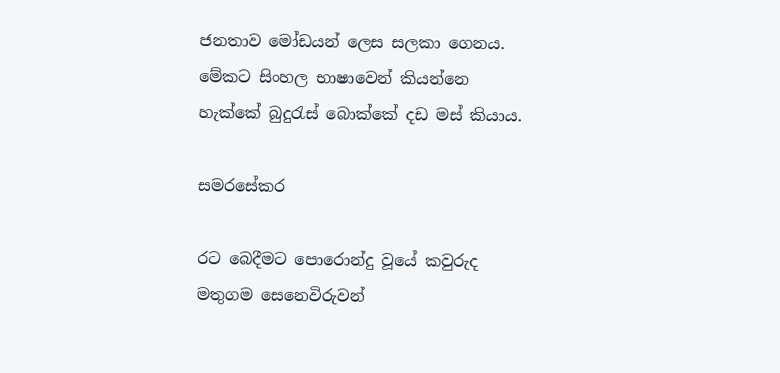ජනතාව මෝඩයන් ලෙස සලකා ගෙනය.  මේකට සිංහල භාෂාවෙන් කියන්නෙ හැක්කේ බුදුරැස් බොක්කේ දඩ මස් කියාය.

සමරසේකර

රට බෙදීමට පොරොන්දු වූයේ කවුරුද
මතුගම සෙනෙවිරුවන්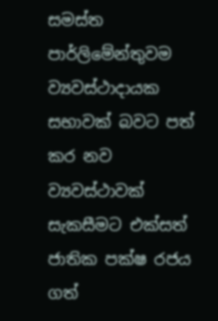සමස්‌ත පාර්ලිමේන්තුවම ව්‍යවස්‌ථාදායක සභාවක්‌ බවට පත් කර නව ව්‍යවස්‌ථාවක්‌ සැකසීමට එක්‌සත් ජාතික පක්‌ෂ රජය ගත්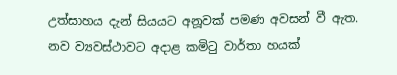උත්සාහය දැන් සියයට අනූවක්‌ පමණ අවසන් වී ඇත. නව ව්‍යවස්‌ථාවට අදාළ කමිටු වාර්තා හයක්‌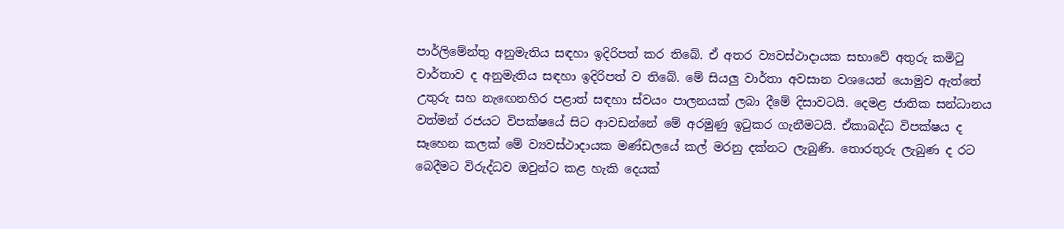පාර්ලිමේන්තු අනුමැතිය සඳහා ඉදිරිපත් කර තිබේ. ඒ අතර ව්‍යවස්‌ථාදායක සභාවේ අතුරු කමිටු වාර්තාව ද අනුමැතිය සඳහා ඉදිරිපත් ව තිබේ. මේ සියලු වාර්තා අවසාන වශයෙන් යොමුව ඇත්තේ උතුරු සහ නැඟෙනහිර පළාත් සඳහා ස්‌වයං පාලනයක්‌ ලබා දීමේ දිසාවටයි. දෙමළ ජාතික සන්ධානය වත්මන් රජයට විපක්‌ෂයේ සිට ආවඩන්නේ මේ අරමුණු ඉටුකර ගැනීමටයි. ඒකාබද්ධ විපක්‌ෂය ද සෑහෙන කලක්‌ මේ ව්‍යවස්‌ථාදායක මණ්‌ඩලයේ කල් මරනු දක්‌නට ලැබුණි. තොරතුරු ලැබුණ ද රට බෙදීමට විරුද්ධව ඔවුන්ට කළ හැකි දෙයක්‌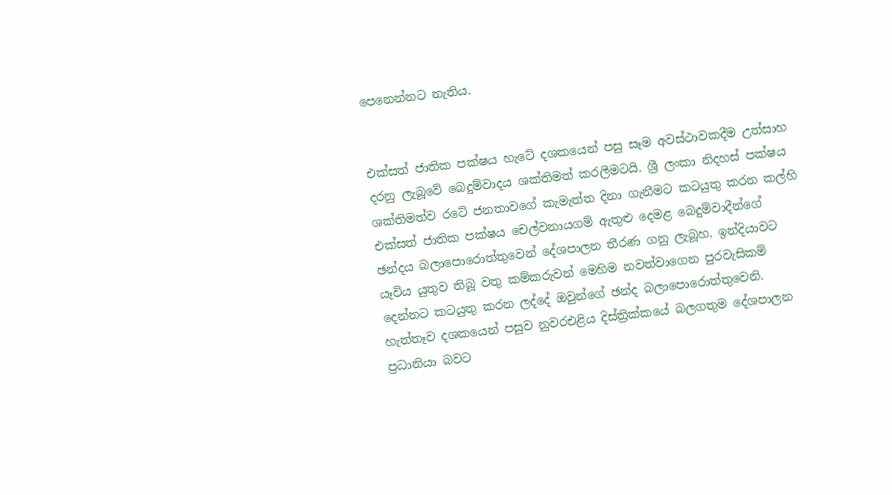පෙනෙන්නට නැතිය.


එක්‌සත් ජාතික පක්‌ෂය හැටේ දශකයෙන් පසු සෑම අවස්‌ථාවකදීම උත්සාහ දරනු ලැබූවේ බෙදුම්වාදය ශක්‌තිමත් කරලීමටයි. ශ්‍රී ලංකා නිදහස්‌ පක්‌ෂය ශක්‌තිමත්ව රටේ ජනතාවගේ කැමැත්ත දිනා ගැනීමට කටයුතු කරන කල්හි එක්‌සත් ජාතික පක්‌ෂය චෙල්වනායගම් ඇතුළු දෙමළ බෙදුම්වාදීන්ගේ ඡන්දය බලාපොරොත්තුවෙන් දේශපාලන තීරණ ගනු ලැබූහ. ඉන්දියාවට යෑවිය යුතුව තිබූ වතු කම්කරුවන් මෙහිම නවත්වාගෙන පුරවැසිකම් දෙන්නට කටයුතු කරන ලද්දේ ඔවුන්ගේ ඡන්ද බලාපොරොත්තුවෙනි. හැත්තෑව දශකයෙන් පසුව නුවරඑළිය දිස්‌ත්‍රික්‌කයේ බලගතුම දේශපාලන ප්‍රධානියා බවට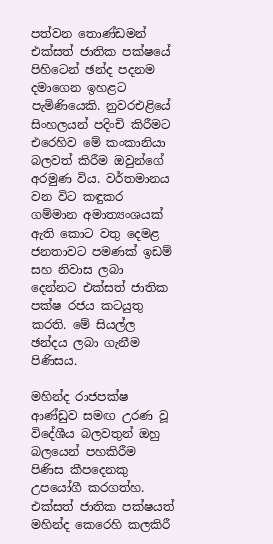පත්වන තොණ්‌ඩමන් එක්‌සත් ජාතික පක්‌ෂයේ පිහිටෙන් ඡන්ද පදනම දමාගෙන ඉහළට පැමිණියෙකි. නුවරඑළියේ සිංහලයන් පදිංචි කිරීමට එරෙහිව මේ කංකානියා බලවත් කිරීම ඔවුන්ගේ අරමුණ විය. වර්තමානය වන විට කඳුකර ගම්මාන අමාත්‍යංශයක්‌ ඇති කොට වතු දෙමළ ජනතාවට පමණක්‌ ඉඩම් සහ නිවාස ලබා දෙන්නට එක්‌සත් ජාතික පක්‌ෂ රජය කටයුතු කරති. මේ සියල්ල ඡන්දය ලබා ගැනීම පිණිසය.

මහින්ද රාජපක්‌ෂ ආණ්‌ඩුව සමඟ උරණ වූ විදේශීය බලවතුන් ඔහු බලයෙන් පහකිරීම පිණිස කීපදෙනකු උපයෝගී කරගත්හ. එක්‌සත් ජාතික පක්‌ෂයත් මහින්ද කෙරෙහි කලකිරී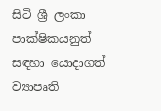සිටි ශ්‍රී ලංකා පාක්‌ෂිකයනුත් සඳහා යොදාගත් ව්‍යාපෘති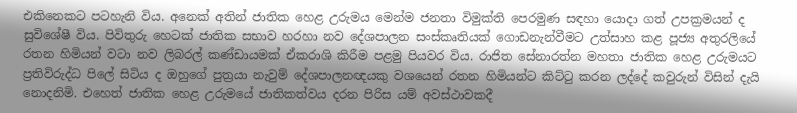එකිනෙකට පටහැනි විය. අනෙක්‌ අතින් ජාතික හෙළ උරුමය මෙන්ම ජනතා විමුක්‌ති පෙරමුණ සඳහා යොදා ගත් උපක්‍රමයන් ද සුවිශේෂී විය. පිවිතුරු හෙටක්‌ ජාතික සභාව හරහා නව දේශපාලන සංස්‌කෘතියක්‌ ගොඩනැන්වීමට උත්සාහ කළ පූජ්‍ය අතුරලියේ රතන හිමියන් වටා නව ලිබරල් කණ්‌ඩායමක්‌ ඒකරාශි කිරීම පළමු පියවර විය. රාජිත සේනාරත්න මහතා ජාතික හෙළ උරුමයට ප්‍රතිවිරුද්ධ පිලේ සිටිය ද ඔහුගේ පුත්‍රයා නැවුම් දේශපාලනඥයකු වශයෙන් රතන හිමියන්ට කිට්‌ටු කරන ලද්දේ කවුරුන් විසින් දැයි නොදනිමි. එහෙත් ජාතික හෙළ උරුමයේ ජාතිකත්වය දරන පිරිස යම් අවස්‌ථාවකදී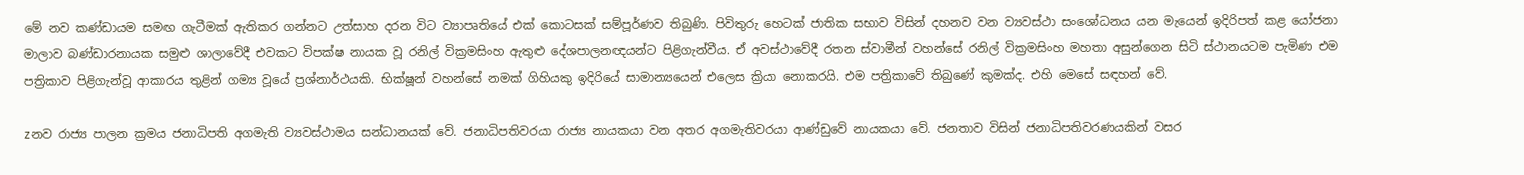මේ නව කණ්‌ඩායම සමඟ ගැටීමක්‌ ඇතිකර ගන්නට උත්සාහ දරන විට ව්‍යාපෘතියේ එක්‌ කොටසක්‌ සම්පූර්ණව තිබුණි. පිවිතුරු හෙටක්‌ ජාතික සභාව විසින් දහනව වන ව්‍යවස්‌ථා සංශෝධනය යන මැයෙන් ඉදිරිපත් කළ යෝජනා මාලාව බණ්‌ඩාරනායක සමුළු ශාලාවේදී එවකට විපක්‌ෂ නායක වූ රනිල් වික්‍රමසිංහ ඇතුළු දේශපාලනඥයන්ට පිළිගැන්වීය. ඒ අවස්‌ථාවේදී රතන ස්‌වාමීන් වහන්සේ රනිල් වික්‍රමසිංහ මහතා අසුන්ගෙන සිටි ස්‌ථානයටම පැමිණ එම පත්‍රිකාව පිළිගැන්වූ ආකාරය තුළින් ගම්‍ය වූයේ ප්‍රශ්නාර්ථයකි. භික්‌ෂූන් වහන්සේ නමක්‌ ගිහියකු ඉදිරියේ සාමාන්‍යයෙන් එලෙස ක්‍රියා නොකරයි. එම පත්‍රිකාවේ තිබුණේ කුමක්‌ද. එහි මෙසේ සඳහන් වේ.

zනව රාජ්‍ය පාලන ක්‍රමය ජනාධිපති අගමැති ව්‍යවස්‌ථාමය සන්ධානයක්‌ වේ. ජනාධිපතිවරයා රාජ්‍ය නායකයා වන අතර අගමැතිවරයා ආණ්‌ඩුවේ නායකයා වේ. ජනතාව විසින් ජනාධිපතිවරණයකින් වසර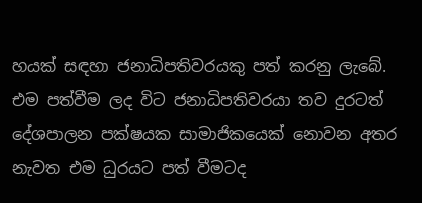හයක්‌ සඳහා ජනාධිපතිවරයකු පත් කරනු ලැබේ. එම පත්වීම ලද විට ජනාධිපතිවරයා තව දුරටත් දේශපාලන පක්‌ෂයක සාමාජිකයෙක්‌ නොවන අතර නැවත එම ධුරයට පත් වීමටද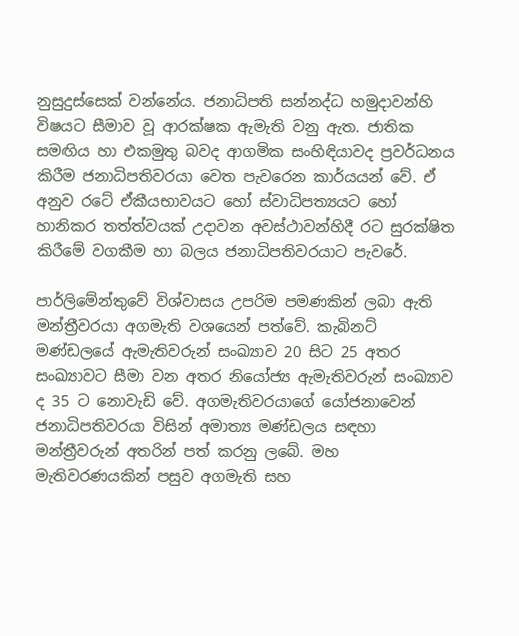නුසුදුස්‌සෙක්‌ වන්නේය. ජනාධිපති සන්නද්ධ හමුදාවන්හි විෂයට සීමාව වූ ආරක්‌ෂක ඇමැති වනු ඇත. ජාතික සමඟිය හා එකමුතු බවද ආගමික සංහිඳියාවද ප්‍රවර්ධනය කිරීම ජනාධිපතිවරයා වෙත පැවරෙන කාර්යයන් වේ. ඒ අනුව රටේ ඒකීයභාවයට හෝ ස්‌වාධිපත්‍යයට හෝ හානිකර තත්ත්වයක්‌ උදාවන අවස්‌ථාවන්හිදී රට සුරක්‌ෂිත කිරීමේ වගකීම හා බලය ජනාධිපතිවරයාට පැවරේ.

පාර්ලිමේන්තුවේ විශ්වාසය උපරිම පමණකින් ලබා ඇති මන්ත්‍රීවරයා අගමැති වශයෙන් පත්වේ. කැබිනට්‌ මණ්‌ඩලයේ ඇමැතිවරුන් සංඛ්‍යාව 20 සිට 25 අතර සංඛ්‍යාවට සීමා වන අතර නියෝජ්‍ය ඇමැතිවරුන් සංඛ්‍යාව ද 35 ට නොවැඩි වේ. අගමැතිවරයාගේ යෝජනාවෙන් ජනාධිපතිවරයා විසින් අමාත්‍ය මණ්‌ඩලය සඳහා මන්ත්‍රීවරුන් අතරින් පත් කරනු ලබේ. මහ මැතිවරණයකින් පසුව අගමැති සහ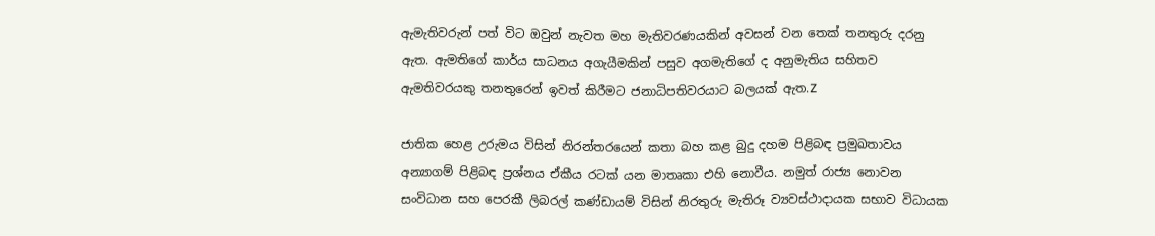ඇමැතිවරුන් පත් විට ඔවුන් නැවත මහ මැතිවරණයකින් අවසන් වන තෙක්‌ තනතුරු දරනු ඇත. ඇමතිගේ කාර්ය සාධනය අගැයීමකින් පසුව අගමැතිගේ ද අනුමැතිය සහිතව ඇමතිවරයකු තනතුරෙන් ඉවත් කිරීමට ජනාධිපතිවරයාට බලයක්‌ ඇත.Z

ජාතික හෙළ උරුමය විසින් නිරන්තරයෙන් කතා බහ කළ බුදු දහම පිළිබඳ ප්‍රමුඛතාවය අන්‍යාගම් පිළිබඳ ප්‍රශ්නය ඒකීය රටක්‌ යන මාතෘකා එහි නොවීය. නමුත් රාජ්‍ය නොවන සංවිධාන සහ පෙරකී ලිබරල් කණ්‌ඩායම් විසින් නිරතුරු මැතිරූ ව්‍යවස්‌ථාදායක සභාව විධායක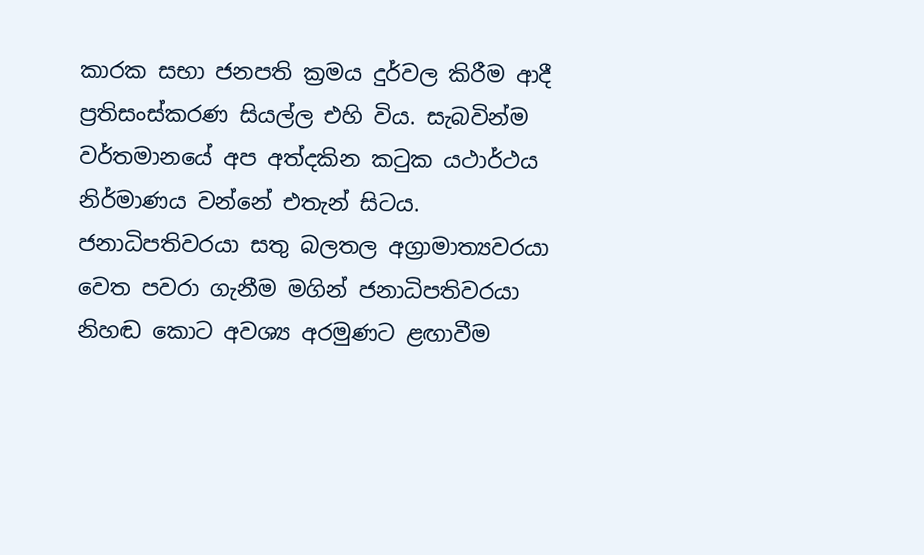කාරක සභා ජනපති ක්‍රමය දුර්වල කිරීම ආදී ප්‍රතිසංස්‌කරණ සියල්ල එහි විය. සැබවින්ම වර්තමානයේ අප අත්දකින කටුක යථාර්ථය නිර්මාණය වන්නේ එතැන් සිටය. ජනාධිපතිවරයා සතු බලතල අග්‍රාමාත්‍යවරයා වෙත පවරා ගැනීම මගින් ජනාධිපතිවරයා නිහඬ කොට අවශ්‍ය අරමුණට ළඟාවීම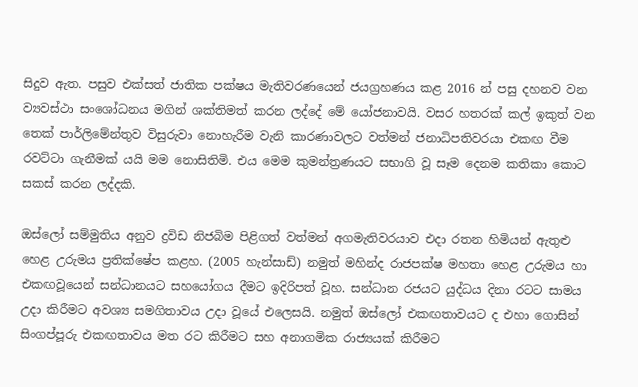සිදුව ඇත. පසුව එක්‌සත් ජාතික පක්‌ෂය මැතිවරණයෙන් ජයග්‍රහණය කළ 2016 න් පසු දහනව වන ව්‍යවස්‌ථා සංශෝධනය මගින් ශක්‌තිමත් කරන ලද්දේ මේ යෝජනාවයි. වසර හතරක්‌ කල් ඉකුත් වන තෙක්‌ පාර්ලිමේන්තුව විසුරුවා නොහැරීම වැනි කාරණාවලට වත්මන් ජනාධිපතිවරයා එකඟ වීම රවට්‌ටා ගැනීමක්‌ යයි මම නොසිතිමි. එය මෙම කුමන්ත්‍රණයට සභාගි වූ සෑම දෙනම කතිකා කොට සකස්‌ කරන ලද්දකි.

ඔස්‌ලෝ සම්මුතිය අනුව ද්‍රවිඩ නිජබිම පිළිගත් වත්මන් අගමැතිවරයාව එදා රතන හිමියන් ඇතුළු හෙළ උරුමය ප්‍රතික්‌ෂේප කළහ. (2005 හැන්සාඩ්) නමුත් මහින්ද රාජපක්‌ෂ මහතා හෙළ උරුමය හා එකඟවූයෙන් සන්ධානයට සහයෝගය දීමට ඉදිරිපත් වූහ. සන්ධාන රජයට යුද්ධය දිනා රටට සාමය උදා කිරීමට අවශ්‍ය සමගිතාවය උදා වූයේ එලෙසයි. නමුත් ඔස්‌ලෝ එකඟතාවයට ද එහා ගොසින් සිංගප්පූරු එකඟතාවය මත රට කිරීමට සහ අනාගමික රාජ්‍යයක්‌ කිරීමට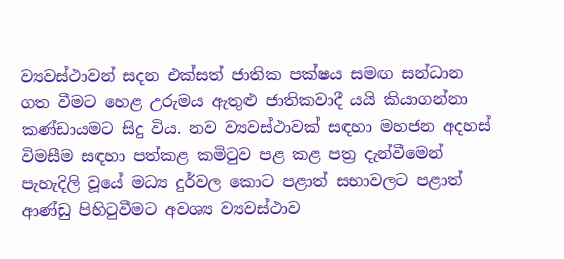ව්‍යවස්‌ථාවන් සදන එක්‌සත් ජාතික පක්‌ෂය සමඟ සන්ධාන ගත වීමට හෙළ උරුමය ඇතුළු ජාතිකවාදී යයි කියාගන්නා කණ්‌ඩායමට සිදු විය. නව ව්‍යවස්‌ථාවක්‌ සඳහා මහජන අදහස්‌ විමසීම සඳහා පත්කළ කමිටුව පළ කළ පත්‍ර දැන්වීමෙන් පැහැදිලි වූයේ මධ්‍ය දුර්වල කොට පළාත් සභාවලට පළාත් ආණ්‌ඩු පිහිටුවීමට අවශ්‍ය ව්‍යවස්‌ථාව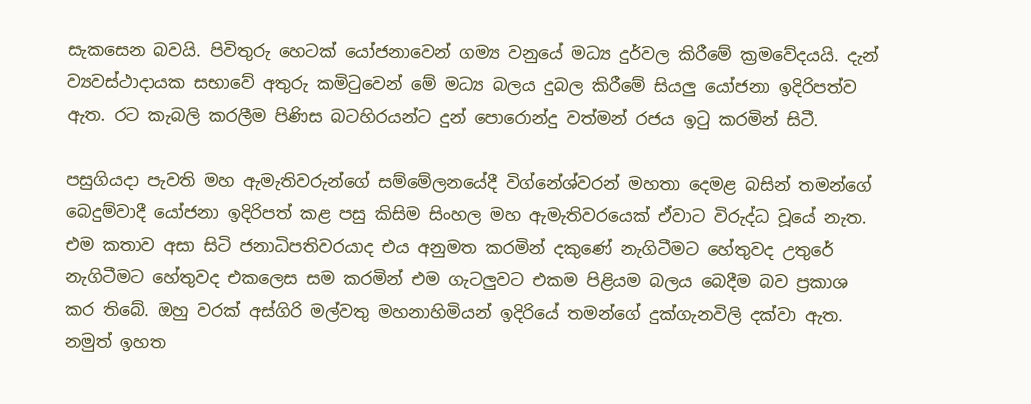සැකසෙන බවයි. පිවිතුරු හෙටක්‌ යෝජනාවෙන් ගම්‍ය වනුයේ මධ්‍ය දුර්වල කිරීමේ ක්‍රමවේදයයි. දැන් ව්‍යවස්‌ථාදායක සභාවේ අතුරු කමිටුවෙන් මේ මධ්‍ය බලය දුබල කිරීමේ සියලු යෝජනා ඉදිරිපත්ව ඇත. රට කැබලි කරලීම පිණිස බටහිරයන්ට දුන් පොරොන්දු වත්මන් රජය ඉටු කරමින් සිටී.

පසුගියදා පැවති මහ ඇමැතිවරුන්ගේ සම්මේලනයේදී විග්නේශ්වරන් මහතා දෙමළ බසින් තමන්ගේ බෙදුම්වාදී යෝජනා ඉදිරිපත් කළ පසු කිසිම සිංහල මහ ඇමැතිවරයෙක්‌ ඒවාට විරුද්ධ වූයේ නැත. එම කතාව අසා සිටි ජනාධිපතිවරයාද එය අනුමත කරමින් දකුණේ නැගිටීමට හේතුවද උතුරේ නැගිටීමට හේතුවද එකලෙස සම කරමින් එම ගැටලුවට එකම පිළියම බලය බෙදීම බව ප්‍රකාශ කර තිබේ. ඔහු වරක්‌ අස්‌ගිරි මල්වතු මහනාහිමියන් ඉදිරියේ තමන්ගේ දුක්‌ගැනවිලි දක්‌වා ඇත. නමුත් ඉහත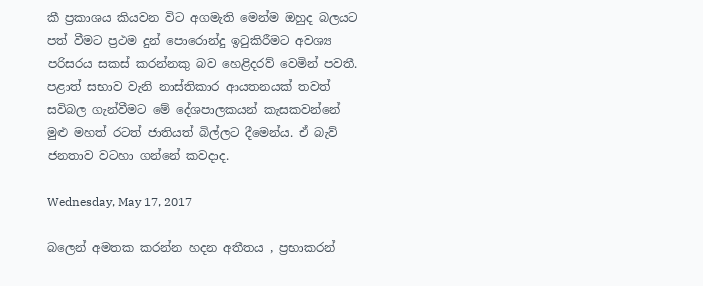කී ප්‍රකාශය කියවන විට අගමැති මෙන්ම ඔහුද බලයට පත් වීමට ප්‍රථම දුන් පොරොන්දු ඉටුකිරීමට අවශ්‍ය පරිසරය සකස්‌ කරන්නකු බව හෙළිදරව් වෙමින් පවතී. පළාත් සභාව වැනි නාස්‌තිකාර ආයතනයක්‌ තවත් සවිබල ගැන්වීමට මේ දේශපාලකයන් කැසකවන්නේ මුළු මහත් රටත් ජාතියත් බිල්ලට දීමෙන්ය. ඒ බැව් ජනතාව වටහා ගන්නේ කවදාද.

Wednesday, May 17, 2017

බලෙන් අමතක කරන්න හදන අතීතය , ප්‍රභාකරන්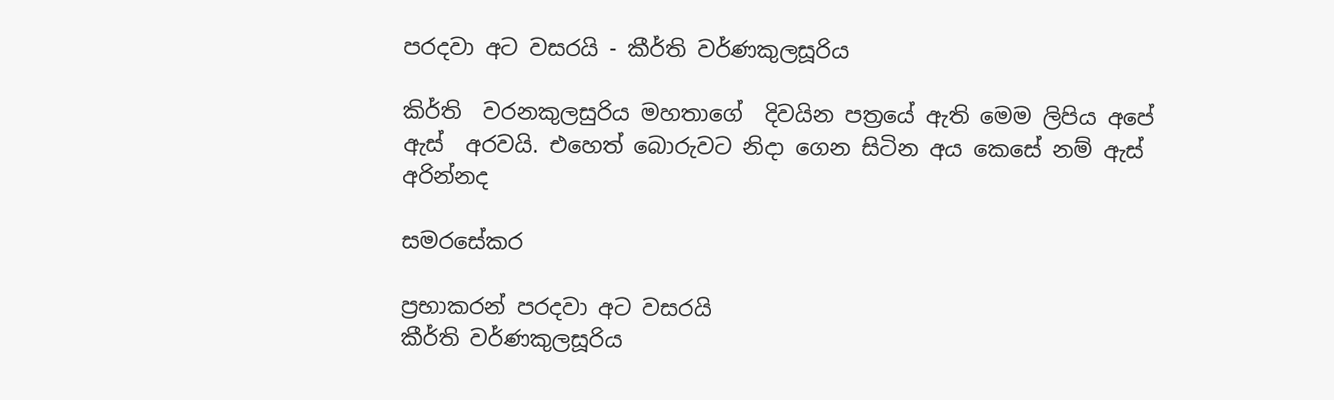පරදවා අට වසරයි - කීර්ති වර්ණකුලසූරිය

කිර්ති  වරනකුලසුරිය මහතාගේ  දිවයින පත්‍රයේ ඇති මෙම ලිපිය අපේ ඇස්  අරවයි. එහෙත් බොරුවට නිදා ගෙන සිටින අය කෙසේ නම් ඇස්  අරින්නද

සමරසේකර

ප්‍රභාකරන් පරදවා අට වසරයි
කීර්ති වර්ණකුලසූරිය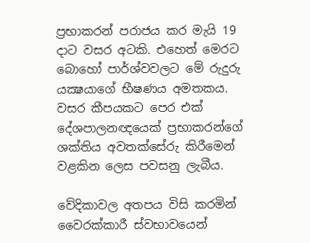ප්‍රභාකරන් පරාජය කර මැයි 19 දාට වසර අටකි. එහෙත් මෙරට බොහෝ පාර්ශ්වවලට මේ රුදුරු යක්‍ෂයාගේ භීෂණය අමතකය. වසර කීපයකට පෙර එක්‌ දේශපාලනඥයෙක්‌ ප්‍රභාකරන්ගේ ශක්‌තිය අවතක්‌සේරු කිරීමෙන් වළකින ලෙස පවසනු ලැබීය.

වේදිකාවල අතපය විසි කරමින් වෛරක්‌කාරී ස්‌වභාවයෙන්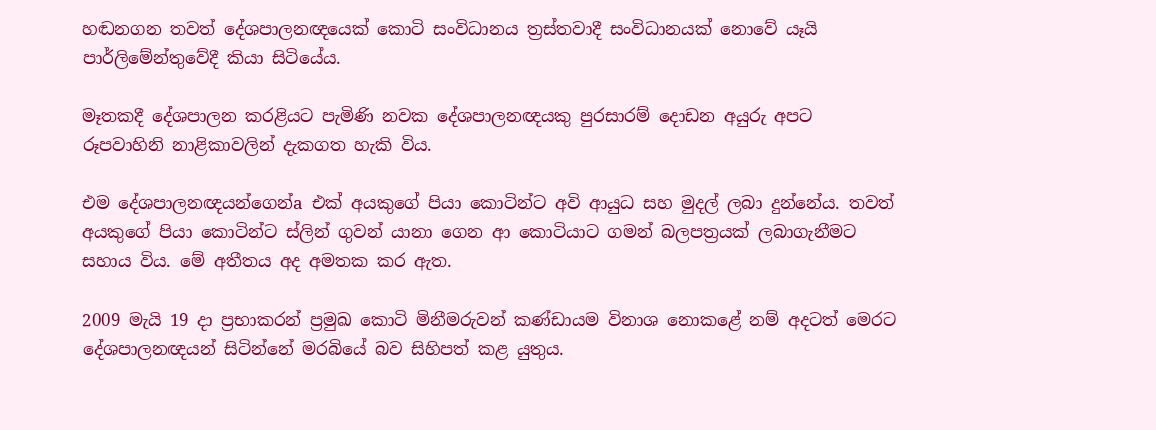හඬනගන තවත් දේශපාලනඥයෙක්‌ කොටි සංවිධානය ත්‍රස්‌තවාදී සංවිධානයක්‌ නොවේ යෑයි පාර්ලිමේන්තුවේදී කියා සිටියේය.

මෑතකදී දේශපාලන කරළියට පැමිණි නවක දේශපාලනඥයකු පුරසාරම් දොඩන අයුරු අපට රූපවාහිනි නාළිකාවලින් දැකගත හැකි විය.

එම දේශපාලනඥයන්ගෙන්a එක්‌ අයකුගේ පියා කොටින්ට අවි ආයුධ සහ මුදල් ලබා දුන්නේය. තවත් අයකුගේ පියා කොටින්ට ස්‌ලින් ගුවන් යානා ගෙන ආ කොටියාට ගමන් බලපත්‍රයක්‌ ලබාගැනීමට සහාය විය. මේ අතීතය අද අමතක කර ඇත.

2009 මැයි 19 දා ප්‍රභාකරන් ප්‍රමුඛ කොටි මිනීමරුවන් කණ්‌ඩායම විනාශ නොකළේ නම් අදටත් මෙරට දේශපාලනඥයන් සිටින්නේ මරබියේ බව සිහිපත් කළ යුතුය.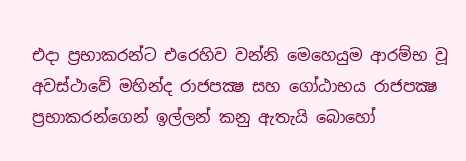එදා ප්‍රභාකරන්ට එරෙහිව වන්නි මෙහෙයුම ආරම්භ වූ අවස්‌ථාවේ මහින්ද රාජපක්‍ෂ සහ ගෝඨාභය රාජපක්‍ෂ ප්‍රභාකරන්ගෙන් ඉල්ලන් කනු ඇතැයි බොහෝ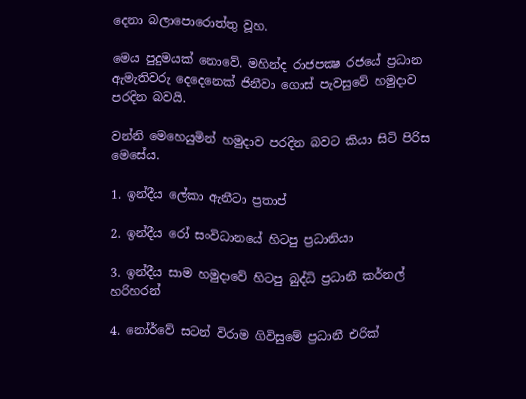දෙනා බලාපොරොත්තු වූහ.

මෙය පුදුමයක්‌ නොවේ. මහින්ද රාජපක්‍ෂ රජයේ ප්‍රධාන ඇමැතිවරු දෙදෙනෙක්‌ ජිනීවා ගොස්‌ පැවසුවේ හමුදාව පරදින බවයි.

වන්නි මෙහෙයුමින් හමුදාව පරදින බවට කියා සිටි පිරිස මෙසේය.

1. ඉන්දීය ලේකා ඇනීටා ප්‍රතාප්

2. ඉන්දීය රෝ සංවිධානයේ හිටපු ප්‍රධානියා

3. ඉන්දීය සාම හමුදාවේ හිටපු බුද්ධි ප්‍රධානී කර්නල් හරිහරන්

4. නෝර්වේ සටන් විරාම ගිවිසුමේ ප්‍රධානී එරික්‌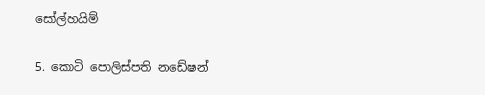සෝල්හයිම්

5. කොටි පොලිස්‌පති නඩේෂන්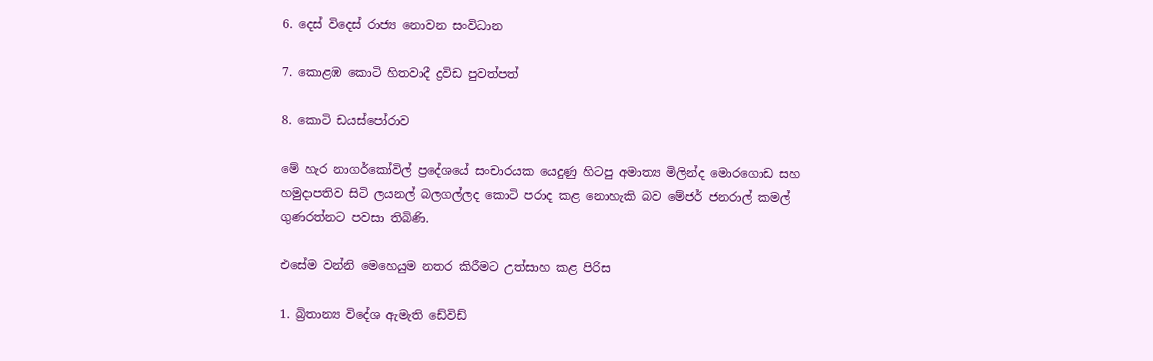6. දෙස්‌ විදෙස්‌ රාජ්‍ය නොවන සංවිධාන

7. කොළඹ කොටි හිතවාදී ද්‍රවිඩ පුවත්පත්

8. කොටි ඩයස්‌පෝරාව

මේ හැර නාගර්කෝවිල් ප්‍රදේශයේ සංචාරයක යෙදුණු හිටපු අමාත්‍ය මිලින්ද මොරගොඩ සහ හමුදාපතිව සිටි ලයනල් බලගල්ලද කොටි පරාද කළ නොහැකි බව මේජර් ජනරාල් කමල් ගුණරත්නට පවසා තිබිණි.

එසේම වන්නි මෙහෙයුම නතර කිරීමට උත්සාහ කළ පිරිස

1. බ්‍රිතාන්‍ය විදේශ ඇමැති ඩේවිඩ්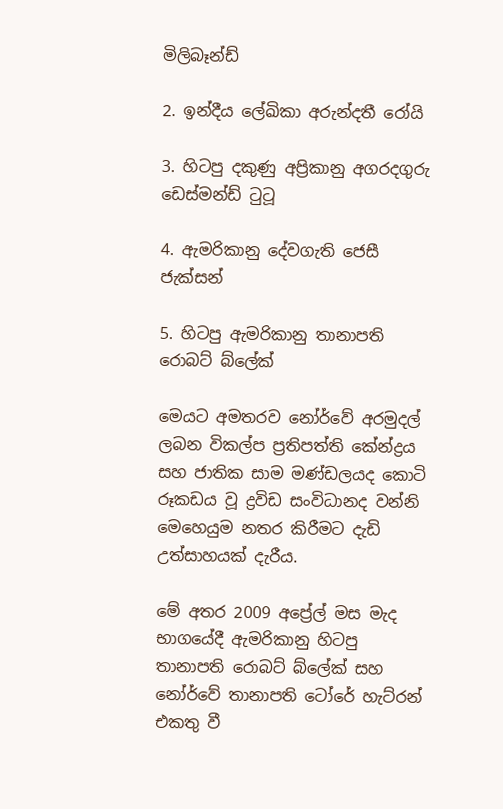මිලිබෑන්ඩ්

2. ඉන්දීය ලේඛිකා අරුන්දතී රෝයි

3. හිටපු දකුණු අප්‍රිකානු අගරදගුරු ඩෙස්‌මන්ඩ් ටුටූ

4. ඇමරිකානු දේවගැති ජෙසී ජැක්‌සන්

5. හිටපු ඇමරිකානු තානාපති රොබට්‌ බ්ලේක්‌

මෙයට අමතරව නෝර්වේ අරමුදල් ලබන විකල්ප ප්‍රතිපත්ති කේන්ද්‍රය සහ ජාතික සාම මණ්‌ඩලයද කොටි රූකඩය වූ ද්‍රවිඩ සංවිධානද වන්නි මෙහෙයුම නතර කිරීමට දැඩි උත්සාහයක්‌ දැරීය.

මේ අතර 2009 අප්‍රේල් මස මැද භාගයේදී ඇමරිකානු හිටපු තානාපති රොබට්‌ බ්ලේක්‌ සහ නෝර්වේ තානාපති ටෝරේ හැට්‌රන් එකතු වී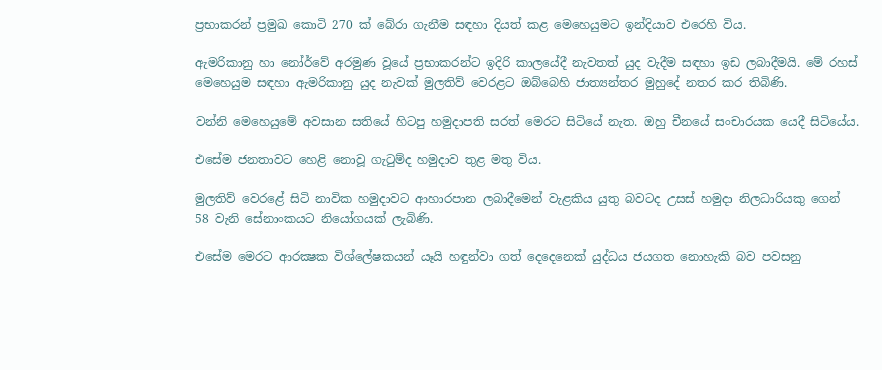ප්‍රභාකරන් ප්‍රමුඛ කොටි 270 ක්‌ බේරා ගැනීම සඳහා දියත් කළ මෙහෙයුමට ඉන්දියාව එරෙහි විය.

ඇමරිකානු හා නෝර්වේ අරමුණ වූයේ ප්‍රභාකරන්ට ඉදිරි කාලයේදී නැවතත් යුද වැදීම සඳහා ඉඩ ලබාදීමයි. මේ රහස්‌ මෙහෙයුම සඳහා ඇමරිකානු යුද නැවක්‌ මුලතිව් වෙරළට ඔබ්බෙහි ජාත්‍යන්තර මුහුදේ නතර කර තිබිණි.

වන්නි මෙහෙයුමේ අවසාන සතියේ හිටපු හමුදාපති සරත් මෙරට සිටියේ නැත. ඔහු චීනයේ සංචාරයක යෙදී සිටියේය.

එසේම ජනතාවට හෙළි නොවූ ගැටුම්ද හමුදාව තුළ මතු විය.

මුලතිව් වෙරළේ සිටි නාවික හමුදාවට ආහාරපාන ලබාදීමෙන් වැළකිය යුතු බවටද උසස්‌ හමුදා නිලධාරියකු ගෙන් 58 වැනි සේනාංකයට නියෝගයක්‌ ලැබිණි.

එසේම මෙරට ආරක්‍ෂක විශ්ලේෂකයන් යෑයි හඳුන්වා ගත් දෙදෙනෙක්‌ යුද්ධය ජයගත නොහැකි බව පවසනු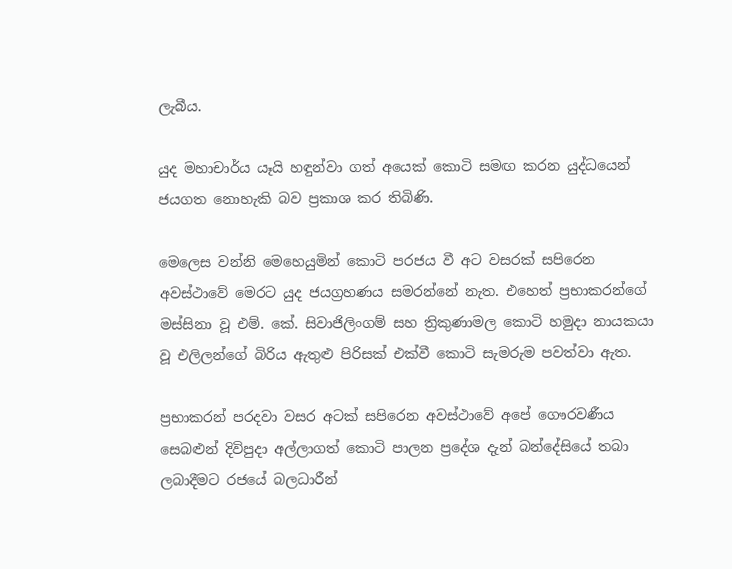ලැබීය.

යුද මහාචාර්ය යෑයි හඳුන්වා ගත් අයෙක්‌ කොටි සමඟ කරන යුද්ධයෙන් ජයගත නොහැකි බව ප්‍රකාශ කර තිබිණි.

මෙලෙස වන්නි මෙහෙයුමින් කොටි පරජය වී අට වසරක්‌ සපිරෙන අවස්‌ථාවේ මෙරට යුද ජයග්‍රහණය සමරන්නේ නැත. එහෙත් ප්‍රභාකරන්ගේ මස්‌සිනා වූ එම්. කේ. සිවාජිලිංගම් සහ ත්‍රිකුණාමල කොටි හමුදා නායකයා වූ එලිලන්ගේ බිරිය ඇතුළු පිරිසක්‌ එක්‌වී කොටි සැමරුම පවත්වා ඇත.

ප්‍රභාකරන් පරදවා වසර අටක්‌ සපිරෙන අවස්‌ථාවේ අපේ ගෞරවණීය සෙබළුන් දිවිපුදා අල්ලාගත් කොටි පාලන ප්‍රදේශ දැන් බන්දේසියේ තබා ලබාදීමට රජයේ බලධාරීන්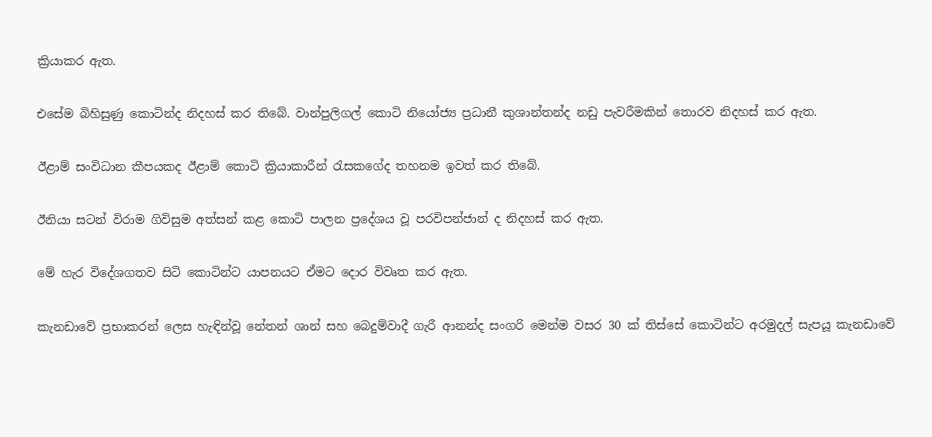ක්‍රියාකර ඇත.

එසේම බිහිසුණු කොටින්ද නිදහස්‌ කර තිබේ. වාන්පුලිගල් කොටි නියෝජ්‍ය ප්‍රධානී කුශාන්තන්ද නඩු පැවරීමකින් තොරව නිදහස්‌ කර ඇත.

ඊළාම් සංවිධාන කීපයකද ඊළාම් කොටි ක්‍රියාකාරීන් රැසකගේද තහනම ඉවත් කර තිබේ.

ඊනියා සටන් විරාම ගිවිසුම අත්සන් කළ කොටි පාලන ප්‍රදේශය වූ පරවිපන්ජාන් ද නිදහස්‌ කර ඇත.

මේ හැර විදේශගතව සිටි කොටින්ට යාපනයට ඒමට දොර විවෘත කර ඇත.

කැනඩාවේ ප්‍රභාකරන් ලෙස හැඳින්වූ නේතන් ශාන් සහ බෙදුම්වාදී ගැරී ආනන්ද සංගරි මෙන්ම වසර 30 ක්‌ තිස්‌සේ කොටින්ට අරමුදල් සැපයූ කැනඩාවේ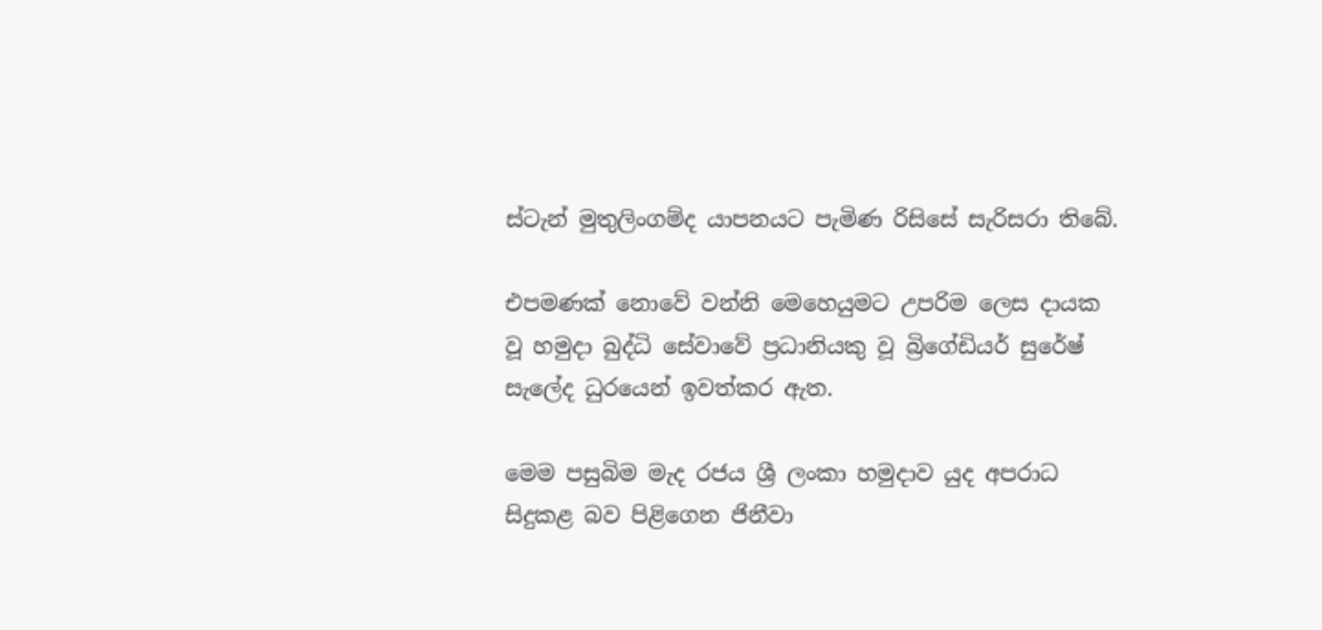ස්‌ටැන් මුතුලිංගම්ද යාපනයට පැමිණ රිසිසේ සැරිසරා තිබේ.

එපමණක්‌ නොවේ වන්නි මෙහෙයුමට උපරිම ලෙස දායක වූ හමුදා බුද්ධි සේවාවේ ප්‍රධානියකු වූ බ්‍රිගේඩියර් සුරේෂ් සැලේද ධුරයෙන් ඉවත්කර ඇත.

මෙම පසුබිම මැද රජය ශ්‍රී ලංකා හමුදාව යුද අපරාධ සිදුකළ බව පිළිගෙන ජිනීවා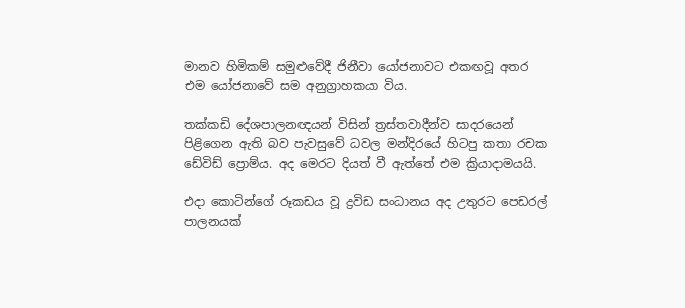මානව හිමිකම් සමුළුවේදී ජිනීවා යෝජනාවට එකඟවූ අතර එම යෝජනාවේ සම අනුග්‍රාහකයා විය.

තක්‌කඩි දේශපාලනඥයන් විසින් ත්‍රස්‌තවාදීන්ව සාදරයෙන් පිළිගෙන ඇති බව පැවසුවේ ධවල මන්දිරයේ හිටපු කතා රචක ඩේවිඩ් ප්‍රොම්ය. අද මෙරට දියත් වී ඇත්තේ එම ක්‍රියාදාමයයි.

එදා කොටින්ගේ රූකඩය වූ ද්‍රවිඩ සංධානය අද උතුරට පෙඩරල් පාලනයක්‌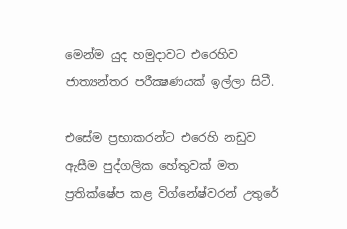මෙන්ම යුද හමුදාවට එරෙහිව ජාත්‍යන්තර පරීක්‍ෂණයක්‌ ඉල්ලා සිටී.

එසේම ප්‍රභාකරන්ට එරෙහි නඩුව ඇසීම පුද්ගලික හේතුවක්‌ මත ප්‍රතික්‌ෂේප කළ විග්නේෂ්වරන් උතුරේ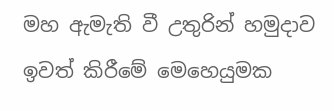මහ ඇමැති වී උතුරින් හමුදාව ඉවත් කිරීමේ මෙහෙයුමක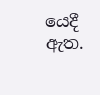යෙදී ඇත.